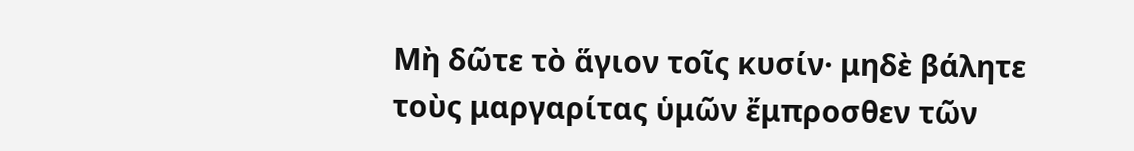Μὴ δῶτε τὸ ἅγιον τοῖς κυσίν· μηδὲ βάλητε τοὺς μαργαρίτας ὑμῶν ἔμπροσθεν τῶν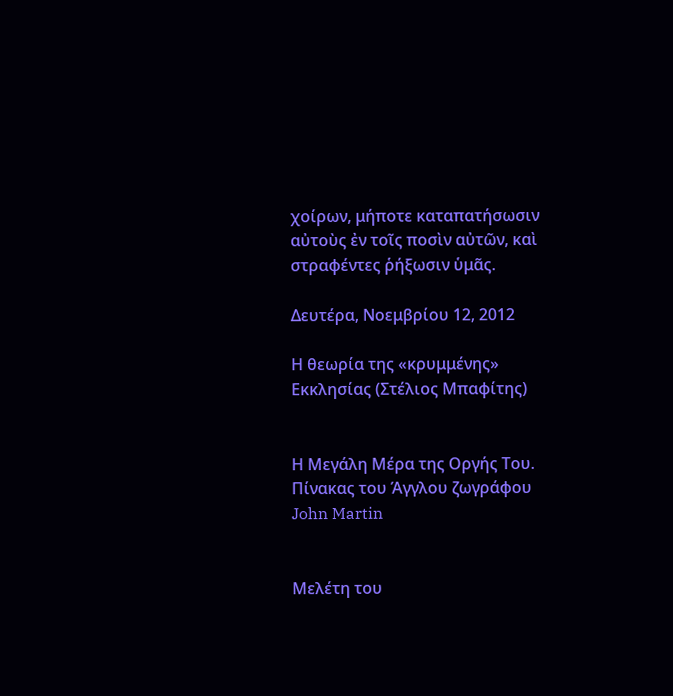χοίρων, μήποτε καταπατήσωσιν αὐτοὺς ἐν τοῖς ποσὶν αὐτῶν, καὶ στραφέντες ῥήξωσιν ὑμᾶς.

Δευτέρα, Νοεμβρίου 12, 2012

Η θεωρία της «κρυμμένης» Εκκλησίας (Στέλιος Μπαφίτης)


Η Μεγάλη Μέρα της Οργής Του.
Πίνακας του Άγγλου ζωγράφου John Martin


Μελέτη του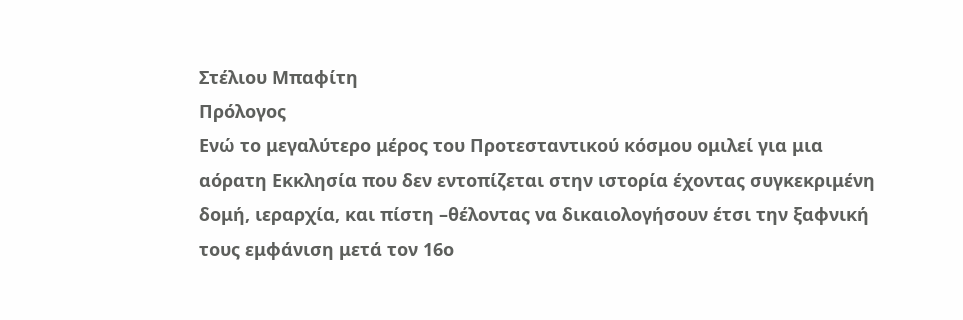Στέλιου Μπαφίτη
Πρόλογος
Ενώ το μεγαλύτερο μέρος του Προτεσταντικού κόσμου ομιλεί για μια αόρατη Εκκλησία που δεν εντοπίζεται στην ιστορία έχοντας συγκεκριμένη δομή, ιεραρχία, και πίστη –θέλοντας να δικαιολογήσουν έτσι την ξαφνική τους εμφάνιση μετά τον 16ο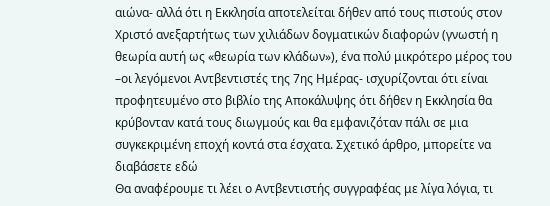αιώνα- αλλά ότι η Εκκλησία αποτελείται δήθεν από τους πιστούς στον Χριστό ανεξαρτήτως των χιλιάδων δογματικών διαφορών (γνωστή η θεωρία αυτή ως «θεωρία των κλάδων»), ένα πολύ μικρότερο μέρος του –οι λεγόμενοι Αντβεντιστές της 7ης Ημέρας- ισχυρίζονται ότι είναι προφητευμένο στο βιβλίο της Αποκάλυψης ότι δήθεν η Εκκλησία θα κρύβονταν κατά τους διωγμούς και θα εμφανιζόταν πάλι σε μια συγκεκριμένη εποχή κοντά στα έσχατα. Σχετικό άρθρο, μπορείτε να διαβάσετε εδώ
Θα αναφέρουμε τι λέει ο Αντβεντιστής συγγραφέας με λίγα λόγια, τι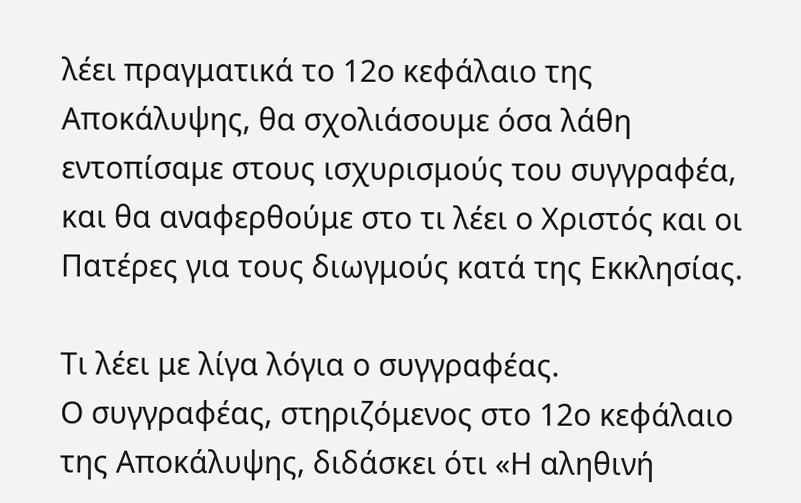λέει πραγματικά το 12ο κεφάλαιο της Αποκάλυψης, θα σχολιάσουμε όσα λάθη εντοπίσαμε στους ισχυρισμούς του συγγραφέα, και θα αναφερθούμε στο τι λέει ο Χριστός και οι Πατέρες για τους διωγμούς κατά της Εκκλησίας.

Τι λέει με λίγα λόγια ο συγγραφέας.
Ο συγγραφέας, στηριζόμενος στο 12ο κεφάλαιο της Αποκάλυψης, διδάσκει ότι «Η αληθινή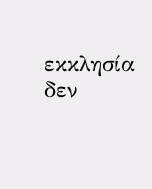εκκλησία δεν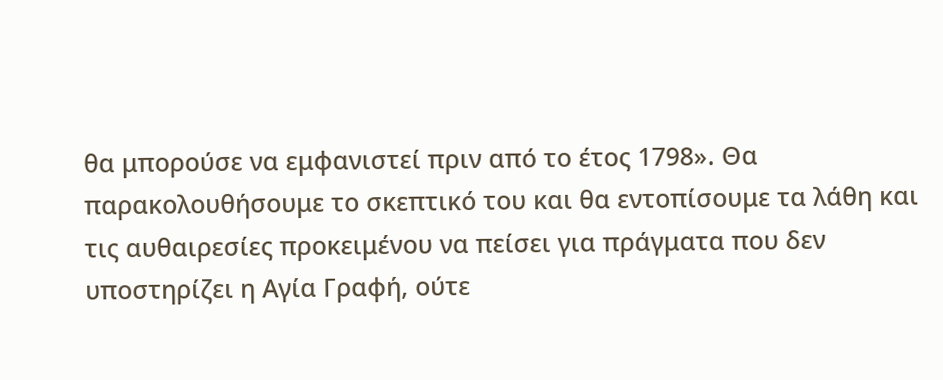θα μπορούσε να εμφανιστεί πριν από το έτος 1798». Θα παρακολουθήσουμε το σκεπτικό του και θα εντοπίσουμε τα λάθη και τις αυθαιρεσίες προκειμένου να πείσει για πράγματα που δεν υποστηρίζει η Αγία Γραφή, ούτε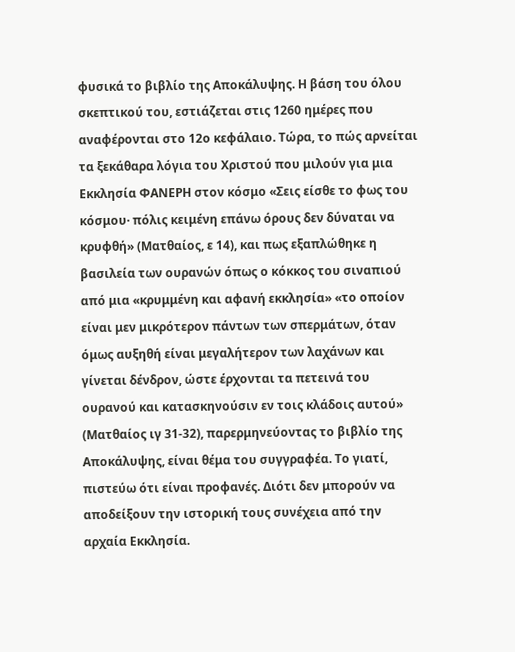φυσικά το βιβλίο της Αποκάλυψης. Η βάση του όλου σκεπτικού του, εστιάζεται στις 1260 ημέρες που αναφέρονται στο 12ο κεφάλαιο. Τώρα, το πώς αρνείται τα ξεκάθαρα λόγια του Χριστού που μιλούν για μια Εκκλησία ΦΑΝΕΡΗ στον κόσμο «Σεις είσθε το φως του κόσμου· πόλις κειμένη επάνω όρους δεν δύναται να κρυφθή» (Ματθαίος, ε 14), και πως εξαπλώθηκε η βασιλεία των ουρανών όπως ο κόκκος του σιναπιού από μια «κρυμμένη και αφανή εκκλησία» «το οποίον είναι μεν μικρότερον πάντων των σπερμάτων, όταν όμως αυξηθή είναι μεγαλήτερον των λαχάνων και γίνεται δένδρον, ώστε έρχονται τα πετεινά του ουρανού και κατασκηνούσιν εν τοις κλάδοις αυτού» (Ματθαίος ιγ 31-32), παρερμηνεύοντας το βιβλίο της Αποκάλυψης, είναι θέμα του συγγραφέα. Το γιατί, πιστεύω ότι είναι προφανές. Διότι δεν μπορούν να αποδείξουν την ιστορική τους συνέχεια από την αρχαία Εκκλησία.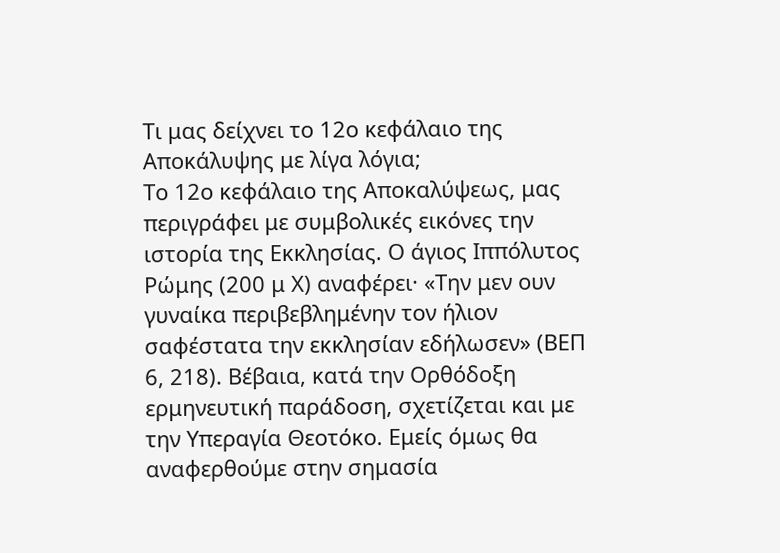Τι μας δείχνει το 12ο κεφάλαιο της Αποκάλυψης με λίγα λόγια;
Το 12ο κεφάλαιο της Αποκαλύψεως, μας περιγράφει με συμβολικές εικόνες την ιστορία της Εκκλησίας. Ο άγιος Ιππόλυτος Ρώμης (200 μ Χ) αναφέρει· «Την μεν ουν γυναίκα περιβεβλημένην τον ήλιον σαφέστατα την εκκλησίαν εδήλωσεν» (ΒΕΠ 6, 218). Βέβαια, κατά την Ορθόδοξη ερμηνευτική παράδοση, σχετίζεται και με την Υπεραγία Θεοτόκο. Εμείς όμως θα αναφερθούμε στην σημασία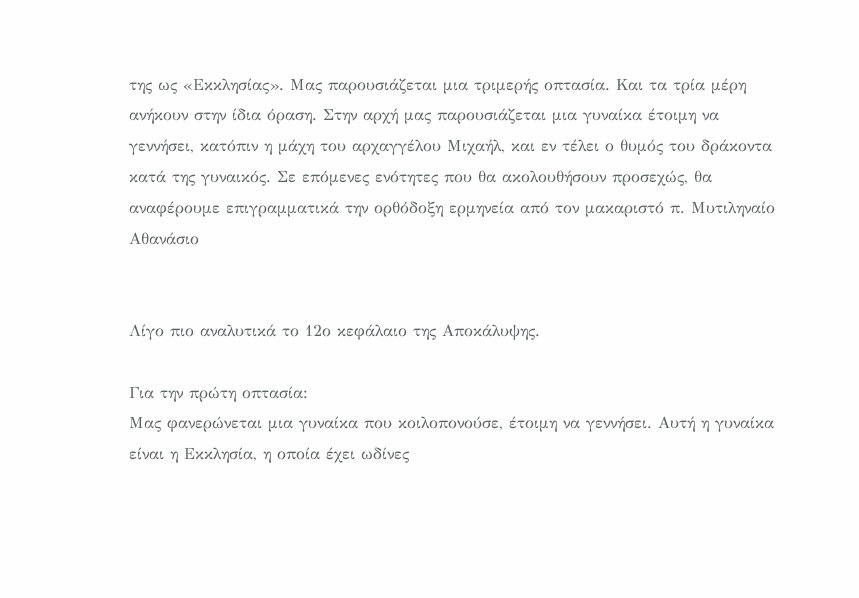της ως «Εκκλησίας». Μας παρουσιάζεται μια τριμερής οπτασία. Και τα τρία μέρη ανήκουν στην ίδια όραση. Στην αρχή μας παρουσιάζεται μια γυναίκα έτοιμη να γεννήσει, κατόπιν η μάχη του αρχαγγέλου Μιχαήλ, και εν τέλει ο θυμός του δράκοντα κατά της γυναικός. Σε επόμενες ενότητες που θα ακολουθήσουν προσεχώς, θα αναφέρουμε επιγραμματικά την ορθόδοξη ερμηνεία από τον μακαριστό π. Μυτιληναίο Αθανάσιο


Λίγο πιο αναλυτικά το 12ο κεφάλαιο της Αποκάλυψης.

Για την πρώτη οπτασία:
Μας φανερώνεται μια γυναίκα που κοιλοπονούσε, έτοιμη να γεννήσει. Αυτή η γυναίκα είναι η Εκκλησία, η οποία έχει ωδίνες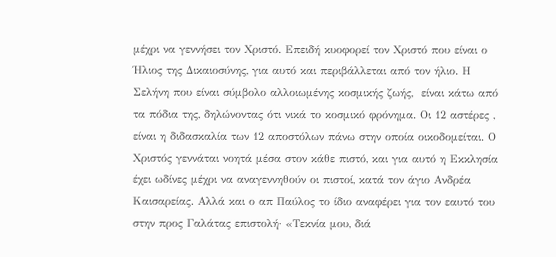μέχρι να γεννήσει τον Χριστό. Επειδή κυοφορεί τον Χριστό που είναι ο Ήλιος της Δικαιοσύνης, για αυτό και περιβάλλεται από τον ήλιο. Η Σελήνη που είναι σύμβολο αλλοιωμένης κοσμικής ζωής,  είναι κάτω από τα πόδια της, δηλώνοντας ότι νικά το κοσμικό φρόνημα. Οι 12 αστέρες , είναι η διδασκαλία των 12 αποστόλων πάνω στην οποία οικοδομείται. Ο Χριστός γεννάται νοητά μέσα στον κάθε πιστό, και για αυτό η Εκκλησία έχει ωδίνες μέχρι να αναγεννηθούν οι πιστοί, κατά τον άγιο Ανδρέα Καισαρείας. Αλλά και ο απ Παύλος το ίδιο αναφέρει για τον εαυτό του στην προς Γαλάτας επιστολή· «Τεκνία μου, διά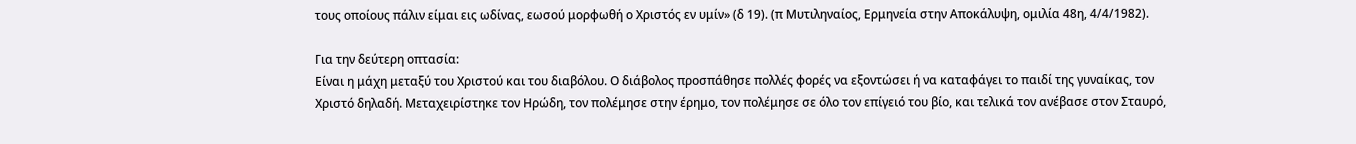τους οποίους πάλιν είμαι εις ωδίνας, εωσού μορφωθή ο Χριστός εν υμίν» (δ 19). (π Μυτιληναίος, Ερμηνεία στην Αποκάλυψη, ομιλία 48η, 4/4/1982).

Για την δεύτερη οπτασία:
Είναι η μάχη μεταξύ του Χριστού και του διαβόλου. Ο διάβολος προσπάθησε πολλές φορές να εξοντώσει ή να καταφάγει το παιδί της γυναίκας, τον Χριστό δηλαδή. Μεταχειρίστηκε τον Ηρώδη, τον πολέμησε στην έρημο, τον πολέμησε σε όλο τον επίγειό του βίο, και τελικά τον ανέβασε στον Σταυρό,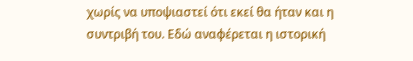χωρίς να υποψιαστεί ότι εκεί θα ήταν και η συντριβή του. Εδώ αναφέρεται η ιστορική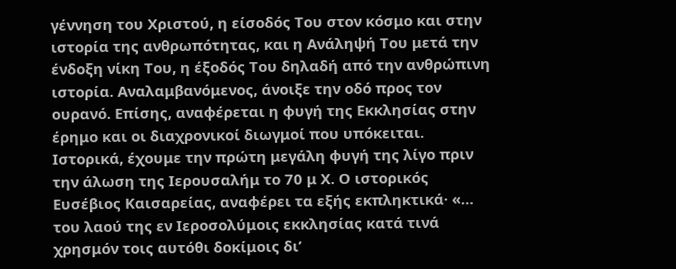γέννηση του Χριστού, η είσοδός Του στον κόσμο και στην ιστορία της ανθρωπότητας, και η Ανάληψή Του μετά την ένδοξη νίκη Του, η έξοδός Του δηλαδή από την ανθρώπινη ιστορία. Αναλαμβανόμενος, άνοιξε την οδό προς τον ουρανό. Επίσης, αναφέρεται η φυγή της Εκκλησίας στην έρημο και οι διαχρονικοί διωγμοί που υπόκειται. Ιστορικά, έχουμε την πρώτη μεγάλη φυγή της λίγο πριν την άλωση της Ιερουσαλήμ το 70 μ Χ. Ο ιστορικός Ευσέβιος Καισαρείας, αναφέρει τα εξής εκπληκτικά· «… του λαού της εν Ιεροσολύμοις εκκλησίας κατά τινά χρησμόν τοις αυτόθι δοκίμοις δι’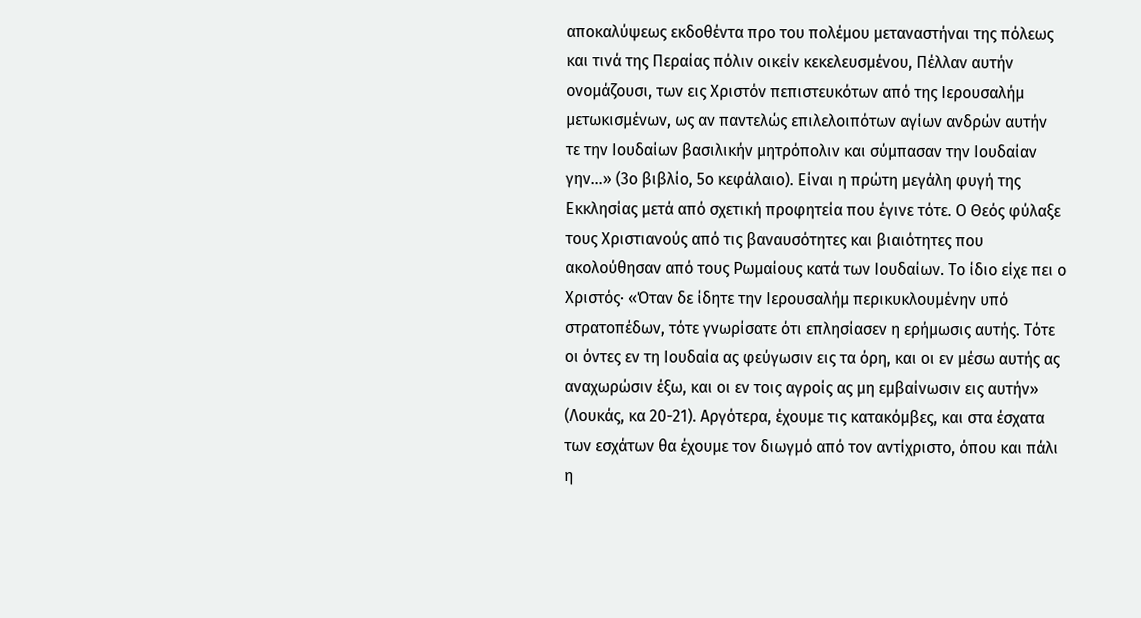αποκαλύψεως εκδοθέντα προ του πολέμου μεταναστήναι της πόλεως και τινά της Περαίας πόλιν οικείν κεκελευσμένου, Πέλλαν αυτήν ονομάζουσι, των εις Χριστόν πεπιστευκότων από της Ιερουσαλήμ μετωκισμένων, ως αν παντελώς επιλελοιπότων αγίων ανδρών αυτήν  τε την Ιουδαίων βασιλικήν μητρόπολιν και σύμπασαν την Ιουδαίαν γην…» (3ο βιβλίο, 5ο κεφάλαιο). Είναι η πρώτη μεγάλη φυγή της Εκκλησίας μετά από σχετική προφητεία που έγινε τότε. Ο Θεός φύλαξε τους Χριστιανούς από τις βαναυσότητες και βιαιότητες που ακολούθησαν από τους Ρωμαίους κατά των Ιουδαίων. Το ίδιο είχε πει ο Χριστός· «Όταν δε ίδητε την Ιερουσαλήμ περικυκλουμένην υπό στρατοπέδων, τότε γνωρίσατε ότι επλησίασεν η ερήμωσις αυτής. Τότε οι όντες εν τη Ιουδαία ας φεύγωσιν εις τα όρη, και οι εν μέσω αυτής ας αναχωρώσιν έξω, και οι εν τοις αγροίς ας μη εμβαίνωσιν εις αυτήν» (Λουκάς, κα 20-21). Αργότερα, έχουμε τις κατακόμβες, και στα έσχατα των εσχάτων θα έχουμε τον διωγμό από τον αντίχριστο, όπου και πάλι η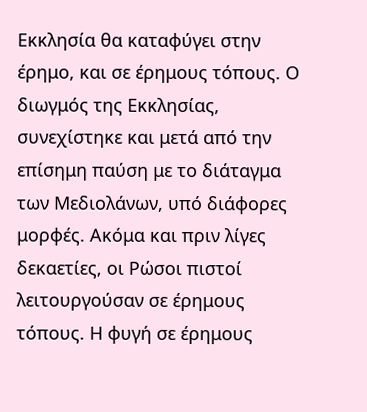Εκκλησία θα καταφύγει στην έρημο, και σε έρημους τόπους. Ο διωγμός της Εκκλησίας, συνεχίστηκε και μετά από την επίσημη παύση με το διάταγμα των Μεδιολάνων, υπό διάφορες μορφές. Ακόμα και πριν λίγες δεκαετίες, οι Ρώσοι πιστοί λειτουργούσαν σε έρημους τόπους. Η φυγή σε έρημους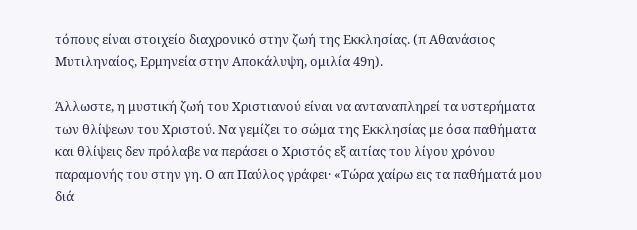τόπους είναι στοιχείο διαχρονικό στην ζωή της Εκκλησίας. (π Αθανάσιος Μυτιληναίος, Ερμηνεία στην Αποκάλυψη, ομιλία 49η).

Άλλωστε, η μυστική ζωή του Χριστιανού είναι να ανταναπληρεί τα υστερήματα των θλίψεων του Χριστού. Να γεμίζει το σώμα της Εκκλησίας με όσα παθήματα και θλίψεις δεν πρόλαβε να περάσει ο Χριστός εξ αιτίας του λίγου χρόνου παραμονής του στην γη. Ο απ Παύλος γράφει· «Τώρα χαίρω εις τα παθήματά μου διά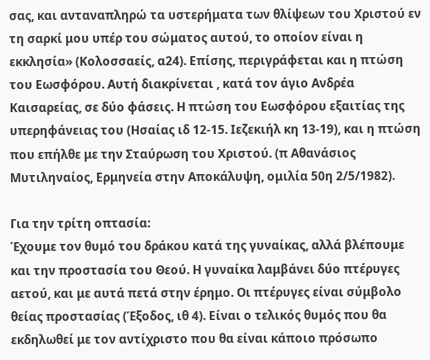σας, και ανταναπληρώ τα υστερήματα των θλίψεων του Χριστού εν τη σαρκί μου υπέρ του σώματος αυτού, το οποίον είναι η εκκλησία» (Κολοσσαείς, α24). Επίσης, περιγράφεται και η πτώση του Εωσφόρου. Αυτή διακρίνεται , κατά τον άγιο Ανδρέα Καισαρείας, σε δύο φάσεις. Η πτώση του Εωσφόρου εξαιτίας της υπερηφάνειας του (Ησαίας ιδ 12-15. Ιεζεκιήλ κη 13-19), και η πτώση που επήλθε με την Σταύρωση του Χριστού. (π Αθανάσιος Μυτιληναίος, Ερμηνεία στην Αποκάλυψη, ομιλία 50η 2/5/1982).

Για την τρίτη οπτασία:
Έχουμε τον θυμό του δράκου κατά της γυναίκας, αλλά βλέπουμε και την προστασία του Θεού. Η γυναίκα λαμβάνει δύο πτέρυγες αετού, και με αυτά πετά στην έρημο. Οι πτέρυγες είναι σύμβολο θείας προστασίας (Έξοδος, ιθ 4). Είναι ο τελικός θυμός που θα εκδηλωθεί με τον αντίχριστο που θα είναι κάποιο πρόσωπο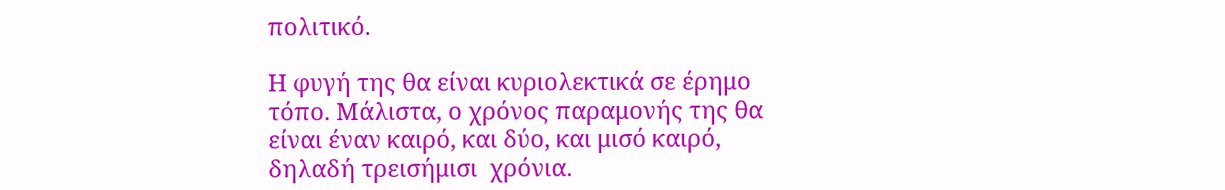πολιτικό.

Η φυγή της θα είναι κυριολεκτικά σε έρημο τόπο. Μάλιστα, ο χρόνος παραμονής της θα είναι έναν καιρό, και δύο, και μισό καιρό, δηλαδή τρεισήμισι  χρόνια.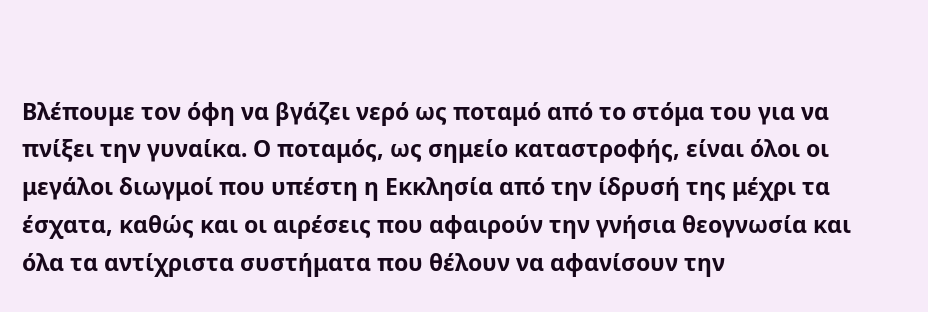Βλέπουμε τον όφη να βγάζει νερό ως ποταμό από το στόμα του για να πνίξει την γυναίκα. Ο ποταμός, ως σημείο καταστροφής, είναι όλοι οι μεγάλοι διωγμοί που υπέστη η Εκκλησία από την ίδρυσή της μέχρι τα έσχατα, καθώς και οι αιρέσεις που αφαιρούν την γνήσια θεογνωσία και όλα τα αντίχριστα συστήματα που θέλουν να αφανίσουν την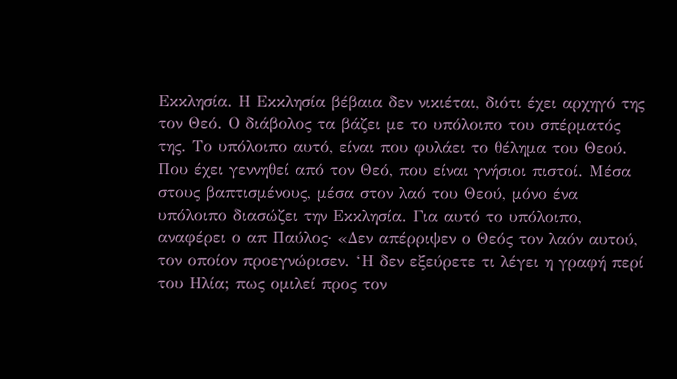Εκκλησία. Η Εκκλησία βέβαια δεν νικιέται, διότι έχει αρχηγό της τον Θεό. Ο διάβολος τα βάζει με το υπόλοιπο του σπέρματός της. Το υπόλοιπο αυτό, είναι που φυλάει το θέλημα του Θεού. Που έχει γεννηθεί από τον Θεό, που είναι γνήσιοι πιστοί. Μέσα στους βαπτισμένους, μέσα στον λαό του Θεού, μόνο ένα υπόλοιπο διασώζει την Εκκλησία. Για αυτό το υπόλοιπο, αναφέρει ο απ Παύλος· «Δεν απέρριψεν ο Θεός τον λαόν αυτού, τον οποίον προεγνώρισεν. ‘Η δεν εξεύρετε τι λέγει η γραφή περί του Ηλία; πως ομιλεί προς τον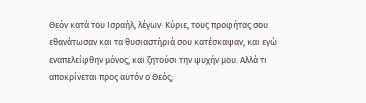Θεόν κατά του Ισραήλ, λέγων· Κύριε, τους προφήτας σου εθανάτωσαν και τα θυσιαστήριά σου κατέσκαψαν, και εγώ εναπελείφθην μόνος, και ζητούσι την ψυχήν μου. Αλλά τι αποκρίνεται προς αυτόν ο Θεός;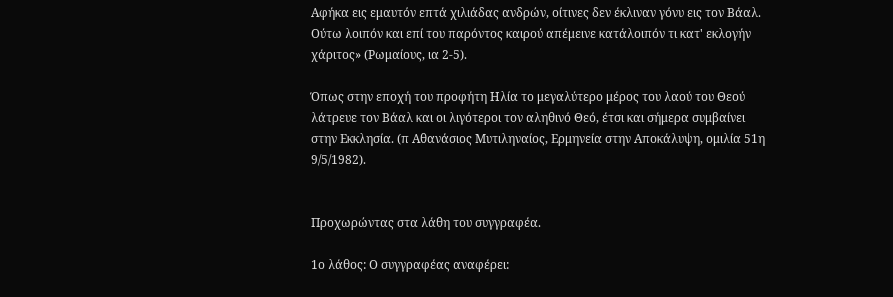Αφήκα εις εμαυτόν επτά χιλιάδας ανδρών, οίτινες δεν έκλιναν γόνυ εις τον Βάαλ. Ούτω λοιπόν και επί του παρόντος καιρού απέμεινε κατάλοιπόν τι κατ' εκλογήν χάριτος» (Ρωμαίους, ια 2-5).

Όπως στην εποχή του προφήτη Ηλία το μεγαλύτερο μέρος του λαού του Θεού λάτρευε τον Βάαλ και οι λιγότεροι τον αληθινό Θεό, έτσι και σήμερα συμβαίνει στην Εκκλησία. (π Αθανάσιος Μυτιληναίος, Ερμηνεία στην Αποκάλυψη, ομιλία 51η 9/5/1982).


Προχωρώντας στα λάθη του συγγραφέα.

1ο λάθος: Ο συγγραφέας αναφέρει: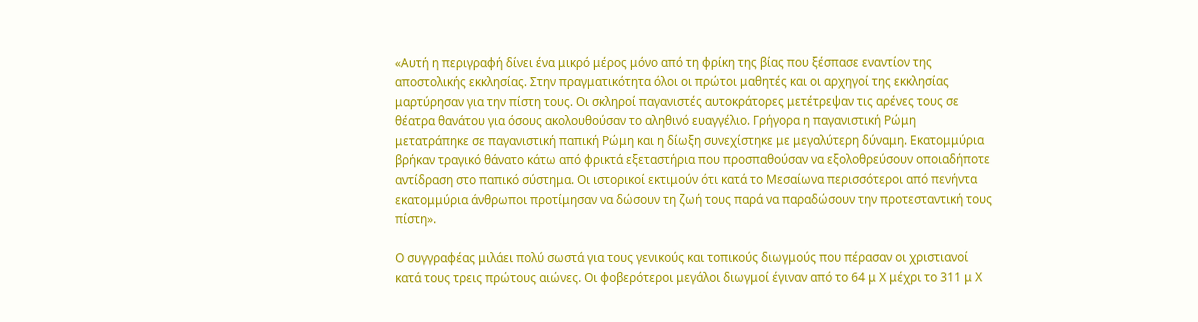«Αυτή η περιγραφή δίνει ένα μικρό μέρος μόνο από τη φρίκη της βίας που ξέσπασε εναντίον της αποστολικής εκκλησίας. Στην πραγματικότητα όλοι οι πρώτοι μαθητές και οι αρχηγοί της εκκλησίας μαρτύρησαν για την πίστη τους. Οι σκληροί παγανιστές αυτοκράτορες μετέτρεψαν τις αρένες τους σε θέατρα θανάτου για όσους ακολουθούσαν το αληθινό ευαγγέλιο. Γρήγορα η παγανιστική Ρώμη μετατράπηκε σε παγανιστική παπική Ρώμη και η δίωξη συνεχίστηκε με μεγαλύτερη δύναμη. Εκατομμύρια βρήκαν τραγικό θάνατο κάτω από φρικτά εξεταστήρια που προσπαθούσαν να εξολοθρεύσουν οποιαδήποτε αντίδραση στο παπικό σύστημα. Οι ιστορικοί εκτιμούν ότι κατά το Μεσαίωνα περισσότεροι από πενήντα εκατομμύρια άνθρωποι προτίμησαν να δώσουν τη ζωή τους παρά να παραδώσουν την προτεσταντική τους πίστη».

Ο συγγραφέας μιλάει πολύ σωστά για τους γενικούς και τοπικούς διωγμούς που πέρασαν οι χριστιανοί κατά τους τρεις πρώτους αιώνες. Οι φοβερότεροι μεγάλοι διωγμοί έγιναν από το 64 μ Χ μέχρι το 311 μ Χ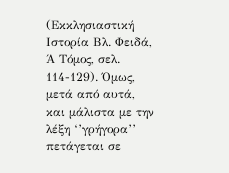(Εκκλησιαστική Ιστορία Βλ. Φειδά, Ά Τόμος, σελ. 114-129). Όμως, μετά από αυτά, και μάλιστα με την λέξη ‘’γρήγορα’’ πετάγεται σε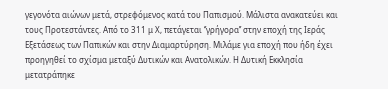γεγονότα αιώνων μετά, στρεφόμενος κατά του Παπισμού. Μάλιστα ανακατεύει και τους Προτεστάντες. Από το 311 μ Χ, πετάγεται ‘’γρήγορα’’ στην εποχή της Ιεράς Εξετάσεως των Παπικών και στην Διαμαρτύρηση. Μιλάμε για εποχή που ήδη έχει προηγηθεί το σχίσμα μεταξύ Δυτικών και Ανατολικών. Η Δυτική Εκκλησία μετατράπηκε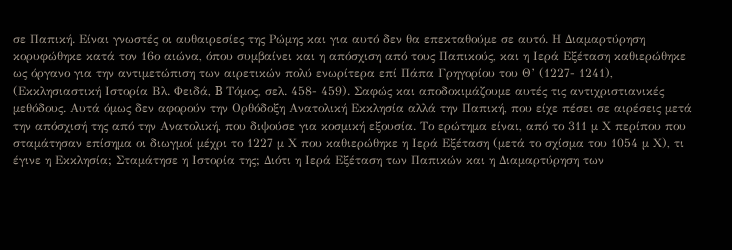σε Παπική. Είναι γνωστές οι αυθαιρεσίες της Ρώμης και για αυτό δεν θα επεκταθούμε σε αυτό. Η Διαμαρτύρηση κορυφώθηκε κατά τον 16ο αιώνα, όπου συμβαίνει και η απόσχιση από τους Παπικούς, και η Ιερά Εξέταση καθιερώθηκε ως όργανο για την αντιμετώπιση των αιρετικών πολύ ενωρίτερα επί Πάπα Γρηγορίου του Θ’ (1227- 1241), (Εκκλησιαστική Ιστορία Βλ. Φειδά, B Τόμος, σελ. 458- 459). Σαφώς και αποδοκιμάζουμε αυτές τις αντιχριστιανικές μεθόδους. Αυτά όμως δεν αφορούν την Ορθόδοξη Ανατολική Εκκλησία αλλά την Παπική, που είχε πέσει σε αιρέσεις μετά την απόσχισή της από την Ανατολική, που διψούσε για κοσμική εξουσία. Το ερώτημα είναι, από το 311 μ Χ περίπου που σταμάτησαν επίσημα οι διωγμοί μέχρι το 1227 μ Χ που καθιερώθηκε η Ιερά Εξέταση (μετά το σχίσμα του 1054 μ Χ), τι έγινε η Εκκλησία; Σταμάτησε η Ιστορία της; Διότι η Ιερά Εξέταση των Παπικών και η Διαμαρτύρηση των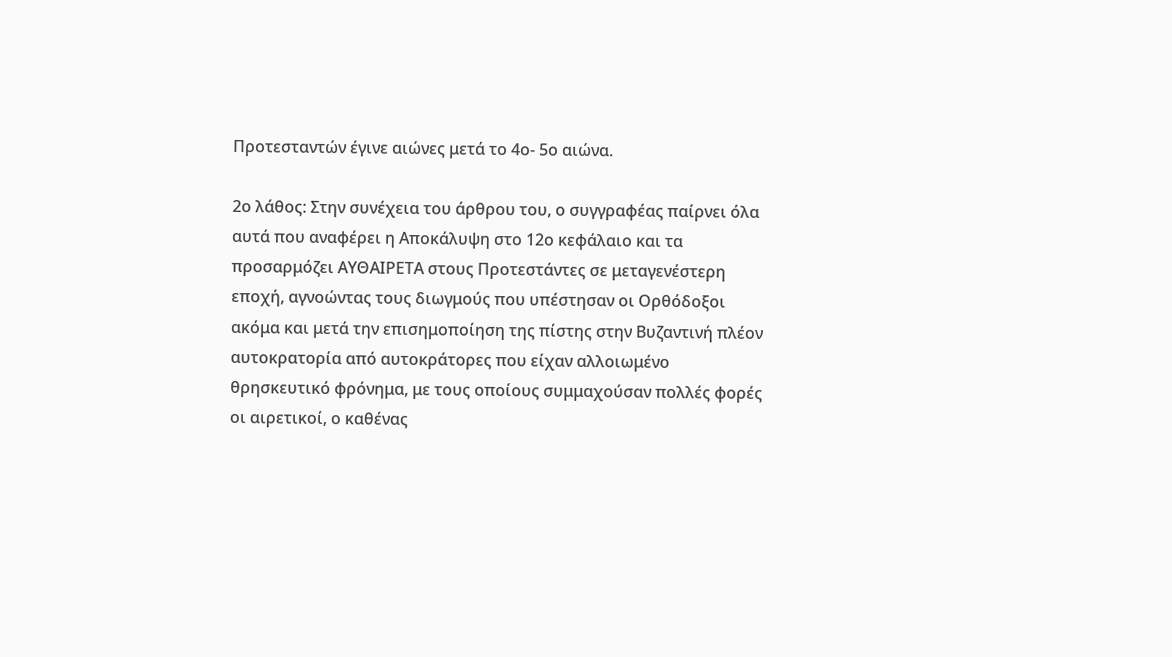Προτεσταντών έγινε αιώνες μετά το 4ο- 5ο αιώνα.

2ο λάθος: Στην συνέχεια του άρθρου του, ο συγγραφέας παίρνει όλα αυτά που αναφέρει η Αποκάλυψη στο 12ο κεφάλαιο και τα προσαρμόζει ΑΥΘΑΙΡΕΤΑ στους Προτεστάντες σε μεταγενέστερη εποχή, αγνοώντας τους διωγμούς που υπέστησαν οι Ορθόδοξοι ακόμα και μετά την επισημοποίηση της πίστης στην Βυζαντινή πλέον αυτοκρατορία από αυτοκράτορες που είχαν αλλοιωμένο θρησκευτικό φρόνημα, με τους οποίους συμμαχούσαν πολλές φορές οι αιρετικοί, ο καθένας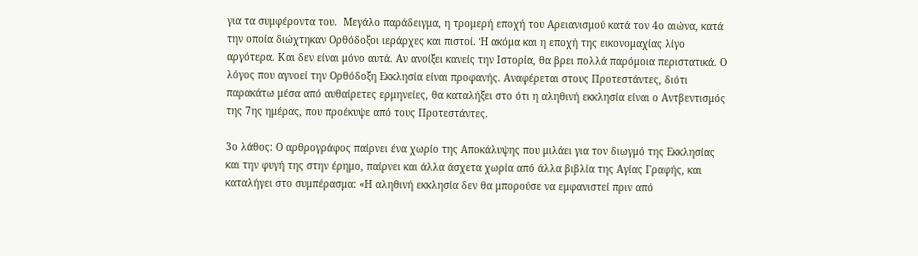για τα συμφέροντα του.  Μεγάλο παράδειγμα, η τρομερή εποχή του Αρειανισμού κατά τον 4ο αιώνα, κατά την οποία διώχτηκαν Ορθόδοξοι ιεράρχες και πιστοί. Ή ακόμα και η εποχή της εικονομαχίας λίγο αργότερα. Και δεν είναι μόνο αυτά. Αν ανοίξει κανείς την Ιστορία, θα βρει πολλά παρόμοια περιστατικά. Ο λόγος που αγνοεί την Ορθόδοξη Εκκλησία είναι προφανής. Αναφέρεται στους Προτεστάντες, διότι παρακάτω μέσα από αυθαίρετες ερμηνείες, θα καταλήξει στο ότι η αληθινή εκκλησία είναι ο Αντβεντισμός της 7ης ημέρας, που προέκυψε από τους Προτεστάντες.

3ο λάθος: Ο αρθρογράφος παίρνει ένα χωρίο της Αποκάλυψης που μιλάει για τον διωγμό της Εκκλησίας και την φυγή της στην έρημο, παίρνει και άλλα άσχετα χωρία από άλλα βιβλία της Αγίας Γραφής, και καταλήγει στο συμπέρασμα: «Η αληθινή εκκλησία δεν θα μπορούσε να εμφανιστεί πριν από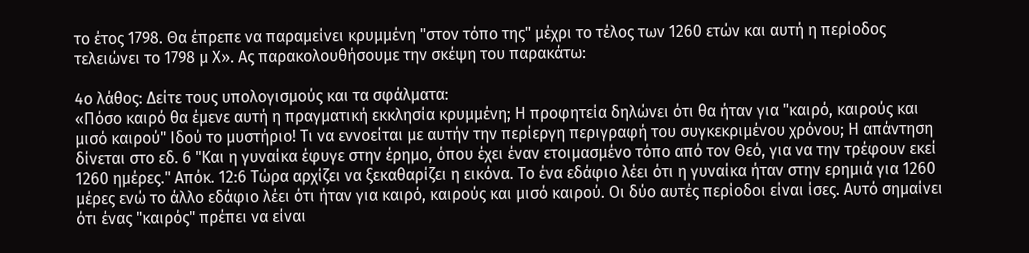το έτος 1798. Θα έπρεπε να παραμείνει κρυμμένη "στον τόπο της" μέχρι το τέλος των 1260 ετών και αυτή η περίοδος τελειώνει το 1798 μ Χ». Ας παρακολουθήσουμε την σκέψη του παρακάτω:

4ο λάθος: Δείτε τους υπολογισμούς και τα σφάλματα:
«Πόσο καιρό θα έμενε αυτή η πραγματική εκκλησία κρυμμένη; Η προφητεία δηλώνει ότι θα ήταν για "καιρό, καιρούς και μισό καιρού" Ιδού το μυστήριο! Τι να εννοείται με αυτήν την περίεργη περιγραφή του συγκεκριμένου χρόνου; Η απάντηση δίνεται στο εδ. 6 "Και η γυναίκα έφυγε στην έρημο, όπου έχει έναν ετοιμασμένο τόπο από τον Θεό, για να την τρέφουν εκεί 1260 ημέρες." Απόκ. 12:6 Τώρα αρχίζει να ξεκαθαρίζει η εικόνα. Το ένα εδάφιο λέει ότι η γυναίκα ήταν στην ερημιά για 1260 μέρες ενώ το άλλο εδάφιο λέει ότι ήταν για καιρό, καιρούς και μισό καιρού. Οι δύο αυτές περίοδοι είναι ίσες. Αυτό σημαίνει ότι ένας "καιρός" πρέπει να είναι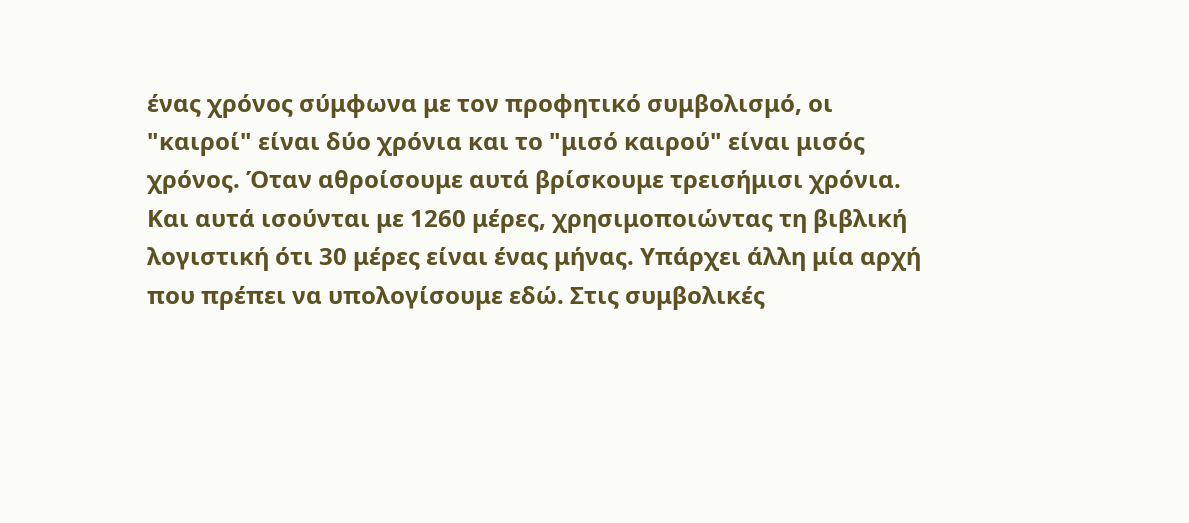ένας χρόνος σύμφωνα με τον προφητικό συμβολισμό, οι "καιροί" είναι δύο χρόνια και το "μισό καιρού" είναι μισός χρόνος. Όταν αθροίσουμε αυτά βρίσκουμε τρεισήμισι χρόνια. Και αυτά ισούνται με 1260 μέρες, χρησιμοποιώντας τη βιβλική λογιστική ότι 30 μέρες είναι ένας μήνας. Υπάρχει άλλη μία αρχή που πρέπει να υπολογίσουμε εδώ. Στις συμβολικές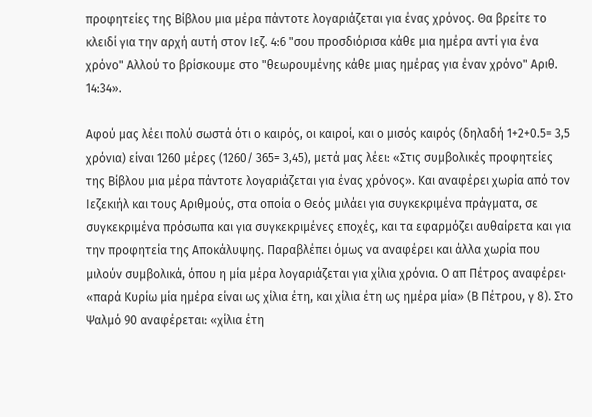προφητείες της Βίβλου μια μέρα πάντοτε λογαριάζεται για ένας χρόνος. Θα βρείτε το κλειδί για την αρχή αυτή στον Ιεζ. 4:6 "σου προσδιόρισα κάθε μια ημέρα αντί για ένα χρόνο" Αλλού το βρίσκουμε στο "θεωρουμένης κάθε μιας ημέρας για έναν χρόνο" Αριθ. 14:34».

Αφού μας λέει πολύ σωστά ότι ο καιρός, οι καιροί, και ο μισός καιρός (δηλαδή 1+2+0.5= 3,5 χρόνια) είναι 1260 μέρες (1260/ 365= 3,45), μετά μας λέει: «Στις συμβολικές προφητείες της Βίβλου μια μέρα πάντοτε λογαριάζεται για ένας χρόνος». Και αναφέρει χωρία από τον Ιεζεκιήλ και τους Αριθμούς, στα οποία ο Θεός μιλάει για συγκεκριμένα πράγματα, σε συγκεκριμένα πρόσωπα και για συγκεκριμένες εποχές, και τα εφαρμόζει αυθαίρετα και για την προφητεία της Αποκάλυψης. Παραβλέπει όμως να αναφέρει και άλλα χωρία που μιλούν συμβολικά, όπου η μία μέρα λογαριάζεται για χίλια χρόνια. Ο απ Πέτρος αναφέρει· «παρά Κυρίω μία ημέρα είναι ως χίλια έτη, και χίλια έτη ως ημέρα μία» (Β Πέτρου, γ 8). Στο Ψαλμό 90 αναφέρεται: «χίλια έτη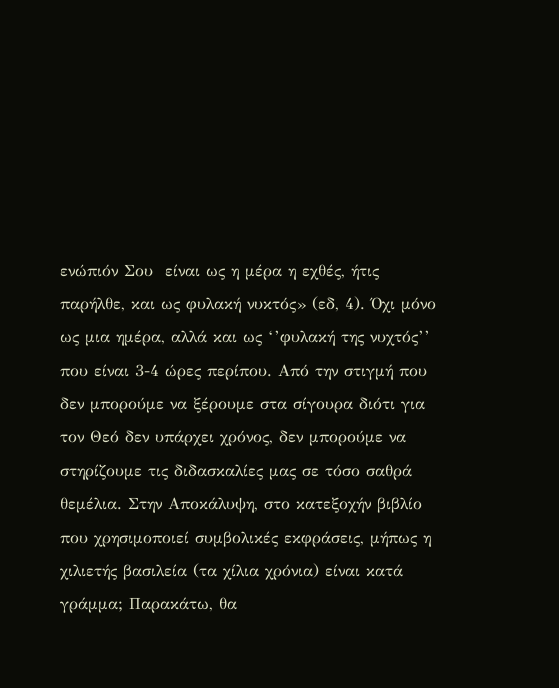ενώπιόν Σου  είναι ως η μέρα η εχθές, ήτις παρήλθε, και ως φυλακή νυκτός» (εδ, 4). Όχι μόνο ως μια ημέρα, αλλά και ως ‘’φυλακή της νυχτός’’ που είναι 3-4 ώρες περίπου. Από την στιγμή που δεν μπορούμε να ξέρουμε στα σίγουρα διότι για τον Θεό δεν υπάρχει χρόνος, δεν μπορούμε να στηρίζουμε τις διδασκαλίες μας σε τόσο σαθρά θεμέλια. Στην Αποκάλυψη, στο κατεξοχήν βιβλίο που χρησιμοποιεί συμβολικές εκφράσεις, μήπως η χιλιετής βασιλεία (τα χίλια χρόνια) είναι κατά γράμμα; Παρακάτω, θα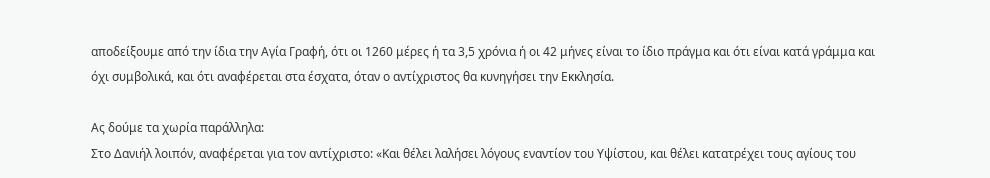αποδείξουμε από την ίδια την Αγία Γραφή, ότι οι 1260 μέρες ή τα 3,5 χρόνια ή οι 42 μήνες είναι το ίδιο πράγμα και ότι είναι κατά γράμμα και όχι συμβολικά, και ότι αναφέρεται στα έσχατα, όταν ο αντίχριστος θα κυνηγήσει την Εκκλησία.

Ας δούμε τα χωρία παράλληλα:
Στο Δανιήλ λοιπόν, αναφέρεται για τον αντίχριστο: «Και θέλει λαλήσει λόγους εναντίον του Υψίστου, και θέλει κατατρέχει τους αγίους του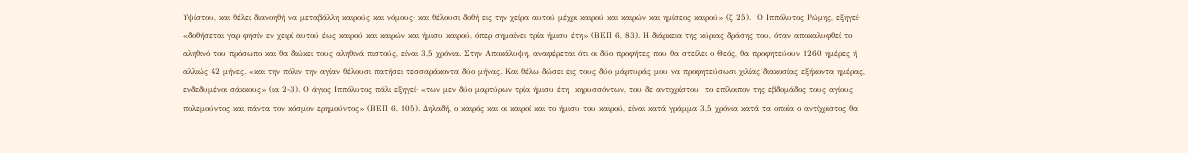Υψίστου, και θέλει διανοηθή να μεταβάλλη καιρούς και νόμους· και θέλουσι δοθή εις την χείρα αυτού μέχρι καιρού και καιρών και ημίσεος καιρού» (ζ 25).  Ο Ιππόλυτος Ρώμης, εξηγεί· «δοθήσεται γαρ φησίν εν χειρί αυτού έως καιρού και καιρών και ήμισυ καιρού, όπερ σημαίνει τρία ήμισυ έτη» (ΒΕΠ 6, 83). Η διάρκεια της κύριας δράσης του, όταν αποκαλυφθεί το αληθινό του πρόσωπο και θα διώκει τους αληθινά πιστούς, είναι 3,5 χρόνια. Στην Αποκάλυψη, αναφέρεται ότι οι δύο προφήτες που θα στείλει ο Θεός, θα προφητεύουν 1260 ημέρες ή αλλιώς 42 μήνες. «και την πόλιν την αγίαν θέλουσι πατήσει τεσσαράκοντα δύο μήνας. Και θέλω δώσει εις τους δύο μάρτυράς μου να προφητεύσωσι χιλίας διακοσίας εξήκοντα ημέρας, ενδεδυμένοι σάκκους» (ια 2-3). Ο άγιος Ιππόλυτος πάλι εξηγεί· «των μεν δύο μαρτύρων τρία ήμισυ έτη  κηρυσσόντων, του δε αντιχρίστου  το επίλοιπον της εβδομάδος τους αγίους πολεμούντος και πάντα τον κόσμον ερημούντος» (ΒΕΠ 6, 105). Δηλαδή, ο καιρός και οι καιροί και το ήμισυ του καιρού, είναι κατά γράμμα 3,5 χρόνια κατά τα οποία ο αντίχριστος θα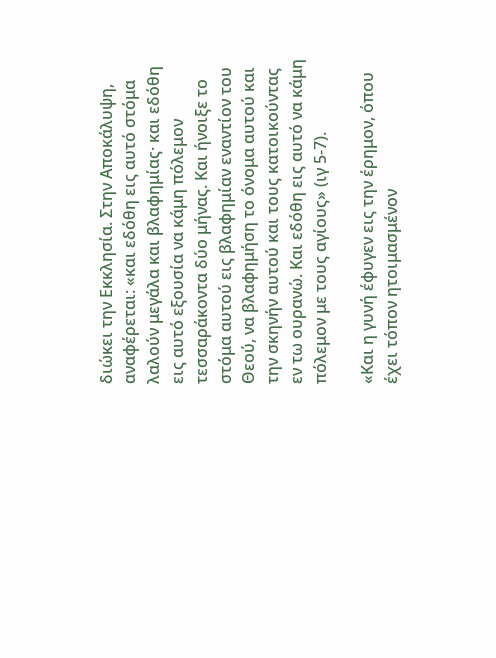διώκει την Εκκλησία. Στην Αποκάλυψη, αναφέρεται: «και εδόθη εις αυτό στόμα λαλούν μεγάλα και βλαφημίας· και εδόθη εις αυτό εξουσία να κάμη πόλεμον τεσσαράκοντα δύο μήνας. Και ήνοιξε το στόμα αυτού εις βλαφημίαν εναντίον του Θεού, να βλαφημήση το όνομα αυτού και την σκηνήν αυτού και τους κατοικούντας εν τω ουρανώ. Και εδόθη εις αυτό να κάμη πόλεμον με τους αγίους» (ιγ 5-7).

«Και η γυνή έφυγεν εις την έρημον, όπου έχει τόπον ητοιμασμένον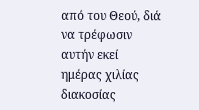από του Θεού, διά να τρέφωσιν αυτήν εκεί ημέρας χιλίας διακοσίας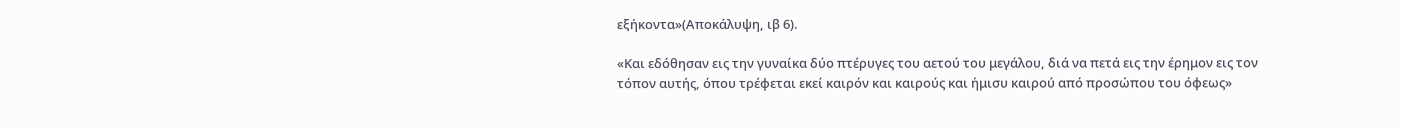εξήκοντα»(Αποκάλυψη, ιβ 6).

«Και εδόθησαν εις την γυναίκα δύο πτέρυγες του αετού του μεγάλου, διά να πετά εις την έρημον εις τον τόπον αυτής, όπου τρέφεται εκεί καιρόν και καιρούς και ήμισυ καιρού από προσώπου του όφεως»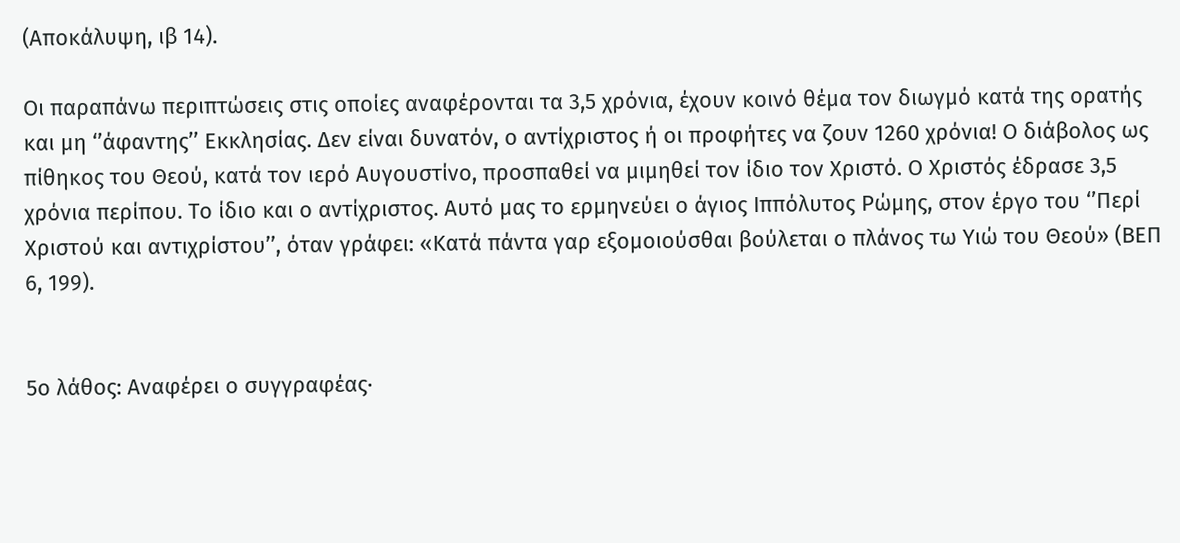(Αποκάλυψη, ιβ 14).

Οι παραπάνω περιπτώσεις στις οποίες αναφέρονται τα 3,5 χρόνια, έχουν κοινό θέμα τον διωγμό κατά της ορατής και μη ‘’άφαντης’’ Εκκλησίας. Δεν είναι δυνατόν, ο αντίχριστος ή οι προφήτες να ζουν 1260 χρόνια! Ο διάβολος ως πίθηκος του Θεού, κατά τον ιερό Αυγουστίνο, προσπαθεί να μιμηθεί τον ίδιο τον Χριστό. Ο Χριστός έδρασε 3,5 χρόνια περίπου. Το ίδιο και ο αντίχριστος. Αυτό μας το ερμηνεύει ο άγιος Ιππόλυτος Ρώμης, στον έργο του ‘’Περί Χριστού και αντιχρίστου’’, όταν γράφει: «Κατά πάντα γαρ εξομοιούσθαι βούλεται ο πλάνος τω Υιώ του Θεού» (ΒΕΠ 6, 199).


5ο λάθος: Αναφέρει ο συγγραφέας·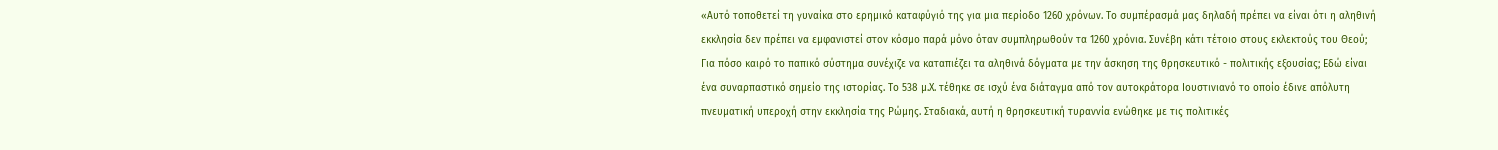«Αυτό τοποθετεί τη γυναίκα στο ερημικό καταφύγιό της για μια περίοδο 1260 χρόνων. Το συμπέρασμά μας δηλαδή πρέπει να είναι ότι η αληθινή εκκλησία δεν πρέπει να εμφανιστεί στον κόσμο παρά μόνο όταν συμπληρωθούν τα 1260 χρόνια. Συνέβη κάτι τέτοιο στους εκλεκτούς του Θεού; Για πόσο καιρό το παπικό σύστημα συνέχιζε να καταπιέζει τα αληθινά δόγματα με την άσκηση της θρησκευτικό - πολιτικής εξουσίας; Εδώ είναι ένα συναρπαστικό σημείο της ιστορίας. Το 538 μ.Χ. τέθηκε σε ισχύ ένα διάταγμα από τον αυτοκράτορα Ιουστινιανό το οποίο έδινε απόλυτη πνευματική υπεροχή στην εκκλησία της Ρώμης. Σταδιακά, αυτή η θρησκευτική τυραννία ενώθηκε με τις πολιτικές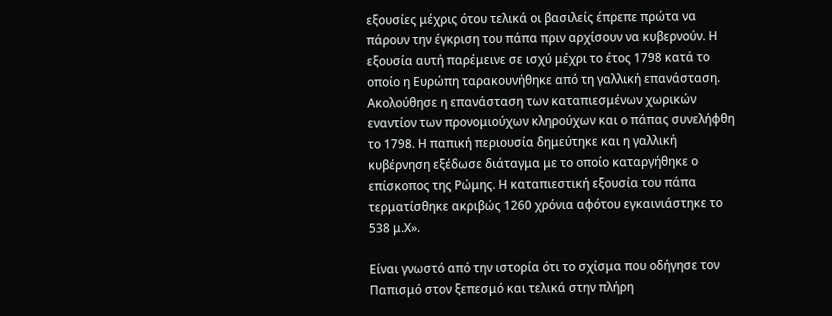εξουσίες μέχρις ότου τελικά οι βασιλείς έπρεπε πρώτα να πάρουν την έγκριση του πάπα πριν αρχίσουν να κυβερνούν. Η εξουσία αυτή παρέμεινε σε ισχύ μέχρι το έτος 1798 κατά το οποίο η Ευρώπη ταρακουνήθηκε από τη γαλλική επανάσταση. Ακολούθησε η επανάσταση των καταπιεσμένων χωρικών εναντίον των προνομιούχων κληρούχων και ο πάπας συνελήφθη το 1798. Η παπική περιουσία δημεύτηκε και η γαλλική κυβέρνηση εξέδωσε διάταγμα με το οποίο καταργήθηκε ο επίσκοπος της Ρώμης. Η καταπιεστική εξουσία του πάπα τερματίσθηκε ακριβώς 1260 χρόνια αφότου εγκαινιάστηκε το 538 μ.Χ».

Είναι γνωστό από την ιστορία ότι το σχίσμα που οδήγησε τον Παπισμό στον ξεπεσμό και τελικά στην πλήρη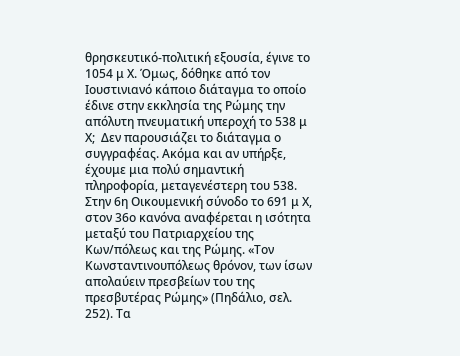θρησκευτικό-πολιτική εξουσία, έγινε το 1054 μ Χ. Όμως, δόθηκε από τον Ιουστινιανό κάποιο διάταγμα το οποίο έδινε στην εκκλησία της Ρώμης την απόλυτη πνευματική υπεροχή το 538 μ Χ;  Δεν παρουσιάζει το διάταγμα ο συγγραφέας. Ακόμα και αν υπήρξε, έχουμε μια πολύ σημαντική πληροφορία, μεταγενέστερη του 538. Στην 6η Οικουμενική σύνοδο το 691 μ Χ, στον 36ο κανόνα αναφέρεται η ισότητα μεταξύ του Πατριαρχείου της Κων/πόλεως και της Ρώμης. «Τον Κωνσταντινουπόλεως θρόνον, των ίσων απολαύειν πρεσβείων του της πρεσβυτέρας Ρώμης» (Πηδάλιο, σελ. 252). Τα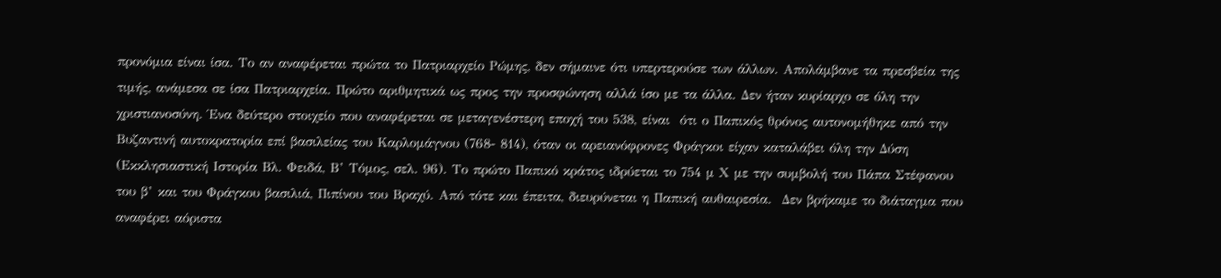προνόμια είναι ίσα. Το αν αναφέρεται πρώτα το Πατριαρχείο Ρώμης, δεν σήμαινε ότι υπερτερούσε των άλλων. Απολάμβανε τα πρεσβεία της τιμής, ανάμεσα σε ίσα Πατριαρχεία. Πρώτο αριθμητικά ως προς την προσφώνηση αλλά ίσο με τα άλλα. Δεν ήταν κυρίαρχο σε όλη την χριστιανοσύνη. Ένα δεύτερο στοιχείο που αναφέρεται σε μεταγενέστερη εποχή του 538, είναι  ότι ο Παπικός θρόνος αυτονομήθηκε από την Βυζαντινή αυτοκρατορία επί βασιλείας του Καρλομάγνου (768- 814), όταν οι αρειανόφρονες Φράγκοι είχαν καταλάβει όλη την Δύση (Εκκλησιαστική Ιστορία Βλ. Φειδά, Β’ Τόμος, σελ. 96). Το πρώτο Παπικό κράτος ιδρύεται το 754 μ Χ με την συμβολή του Πάπα Στέφανου του β’ και του Φράγκου βασιλιά, Πιπίνου του Βραχύ. Από τότε και έπειτα, διευρύνεται η Παπική αυθαιρεσία.  Δεν βρήκαμε το διάταγμα που αναφέρει αόριστα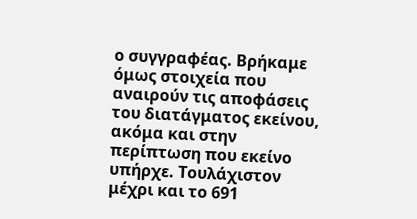ο συγγραφέας. Βρήκαμε όμως στοιχεία που αναιρούν τις αποφάσεις του διατάγματος εκείνου, ακόμα και στην περίπτωση που εκείνο υπήρχε. Τουλάχιστον μέχρι και το 691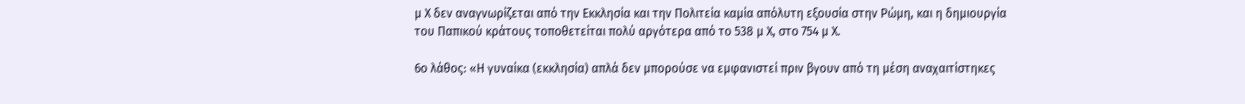μ Χ δεν αναγνωρίζεται από την Εκκλησία και την Πολιτεία καμία απόλυτη εξουσία στην Ρώμη, και η δημιουργία του Παπικού κράτους τοποθετείται πολύ αργότερα από το 538 μ Χ, στο 754 μ Χ.

6ο λάθος: «Η γυναίκα (εκκλησία) απλά δεν μπορούσε να εμφανιστεί πριν βγουν από τη μέση αναχαιτίστηκες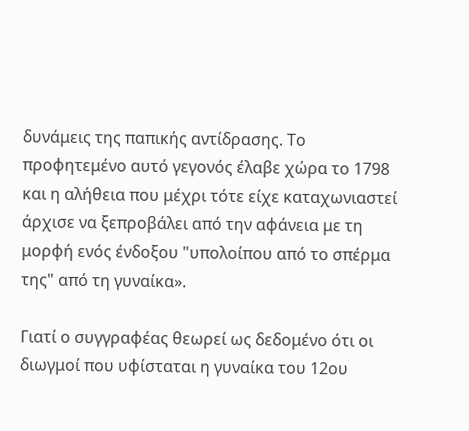δυνάμεις της παπικής αντίδρασης. Το προφητεμένο αυτό γεγονός έλαβε χώρα το 1798 και η αλήθεια που μέχρι τότε είχε καταχωνιαστεί άρχισε να ξεπροβάλει από την αφάνεια με τη μορφή ενός ένδοξου "υπολοίπου από το σπέρμα της" από τη γυναίκα».

Γιατί ο συγγραφέας θεωρεί ως δεδομένο ότι οι διωγμοί που υφίσταται η γυναίκα του 12ου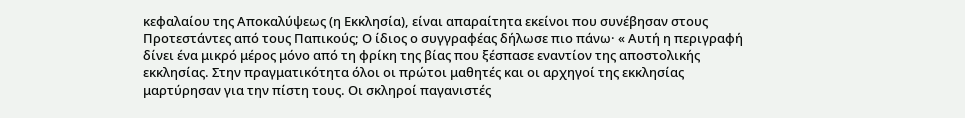κεφαλαίου της Αποκαλύψεως (η Εκκλησία), είναι απαραίτητα εκείνοι που συνέβησαν στους Προτεστάντες από τους Παπικούς; Ο ίδιος ο συγγραφέας δήλωσε πιο πάνω· « Αυτή η περιγραφή δίνει ένα μικρό μέρος μόνο από τη φρίκη της βίας που ξέσπασε εναντίον της αποστολικής εκκλησίας. Στην πραγματικότητα όλοι οι πρώτοι μαθητές και οι αρχηγοί της εκκλησίας μαρτύρησαν για την πίστη τους. Οι σκληροί παγανιστές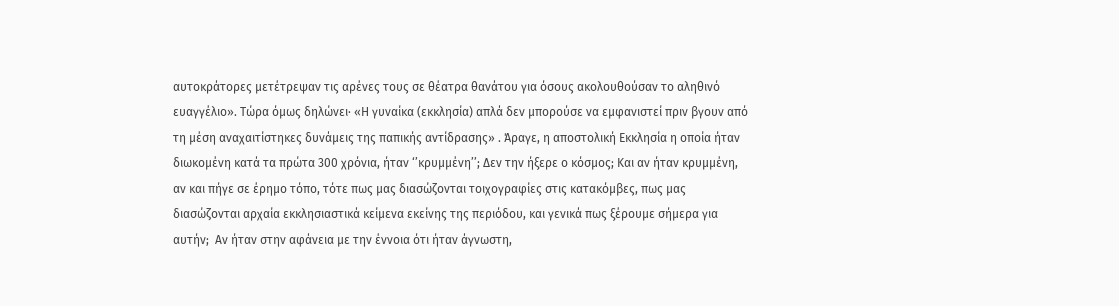αυτοκράτορες μετέτρεψαν τις αρένες τους σε θέατρα θανάτου για όσους ακολουθούσαν το αληθινό ευαγγέλιο». Τώρα όμως δηλώνει· «Η γυναίκα (εκκλησία) απλά δεν μπορούσε να εμφανιστεί πριν βγουν από τη μέση αναχαιτίστηκες δυνάμεις της παπικής αντίδρασης» . Άραγε, η αποστολική Εκκλησία η οποία ήταν διωκομένη κατά τα πρώτα 300 χρόνια, ήταν ‘’κρυμμένη’’; Δεν την ήξερε ο κόσμος; Και αν ήταν κρυμμένη, αν και πήγε σε έρημο τόπο, τότε πως μας διασώζονται τοιχογραφίες στις κατακόμβες, πως μας διασώζονται αρχαία εκκλησιαστικά κείμενα εκείνης της περιόδου, και γενικά πως ξέρουμε σήμερα για αυτήν;  Αν ήταν στην αφάνεια με την έννοια ότι ήταν άγνωστη,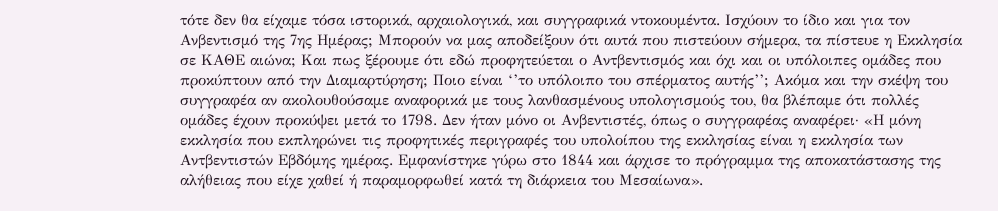τότε δεν θα είχαμε τόσα ιστορικά, αρχαιολογικά, και συγγραφικά ντοκουμέντα. Ισχύουν το ίδιο και για τον Ανβεντισμό της 7ης Ημέρας; Μπορούν να μας αποδείξουν ότι αυτά που πιστεύουν σήμερα, τα πίστευε η Εκκλησία σε ΚΑΘΕ αιώνα; Και πως ξέρουμε ότι εδώ προφητεύεται ο Αντβεντισμός και όχι και οι υπόλοιπες ομάδες που προκύπτουν από την Διαμαρτύρηση; Ποιο είναι ‘’το υπόλοιπο του σπέρματος αυτής’’; Ακόμα και την σκέψη του συγγραφέα αν ακολουθούσαμε αναφορικά με τους λανθασμένους υπολογισμούς του, θα βλέπαμε ότι πολλές ομάδες έχουν προκύψει μετά το 1798. Δεν ήταν μόνο οι Ανβεντιστές, όπως ο συγγραφέας αναφέρει· «Η μόνη εκκλησία που εκπληρώνει τις προφητικές περιγραφές του υπολοίπου της εκκλησίας είναι η εκκλησία των Αντβεντιστών Εβδόμης ημέρας. Εμφανίστηκε γύρω στο 1844 και άρχισε το πρόγραμμα της αποκατάστασης της αλήθειας που είχε χαθεί ή παραμορφωθεί κατά τη διάρκεια του Μεσαίωνα».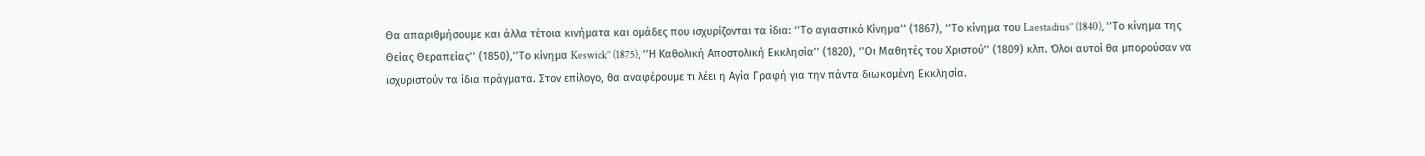Θα απαριθμήσουμε και άλλα τέτοια κινήματα και ομάδες που ισχυρίζονται τα ίδια: ‘’Το αγιαστικό Κίνημα’’ (1867), ‘’Το κίνημα του Laestadius’’ (1840), ‘’Το κίνημα της Θείας Θεραπείας’’ (1850),’’Το κίνημα Keswick’’ (1875), ‘’Η Καθολική Αποστολική Εκκλησία’’ (1820), ‘’Οι Μαθητές του Χριστού’’ (1809) κλπ. Όλοι αυτοί θα μπορούσαν να ισχυριστούν τα ίδια πράγματα. Στον επίλογο, θα αναφέρουμε τι λέει η Αγία Γραφή για την πάντα διωκομένη Εκκλησία.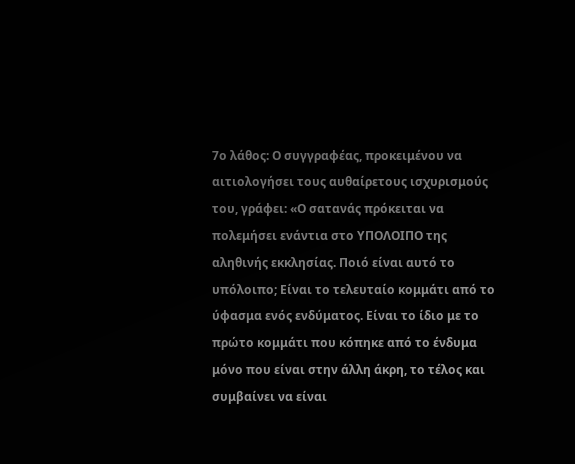7ο λάθος: Ο συγγραφέας, προκειμένου να αιτιολογήσει τους αυθαίρετους ισχυρισμούς του, γράφει: «Ο σατανάς πρόκειται να πολεμήσει ενάντια στο ΥΠΟΛΟΙΠΟ της αληθινής εκκλησίας. Ποιό είναι αυτό το υπόλοιπο; Είναι το τελευταίο κομμάτι από το ύφασμα ενός ενδύματος. Είναι το ίδιο με το πρώτο κομμάτι που κόπηκε από το ένδυμα μόνο που είναι στην άλλη άκρη, το τέλος και συμβαίνει να είναι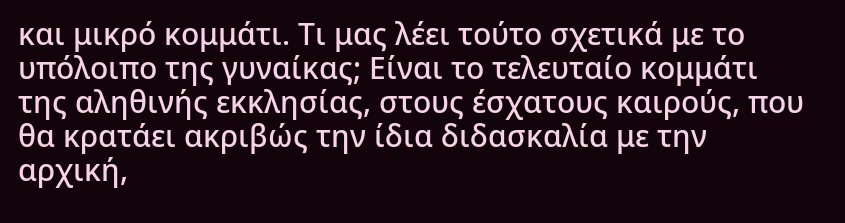και μικρό κομμάτι. Τι μας λέει τούτο σχετικά με το υπόλοιπο της γυναίκας; Είναι το τελευταίο κομμάτι της αληθινής εκκλησίας, στους έσχατους καιρούς, που θα κρατάει ακριβώς την ίδια διδασκαλία με την αρχική,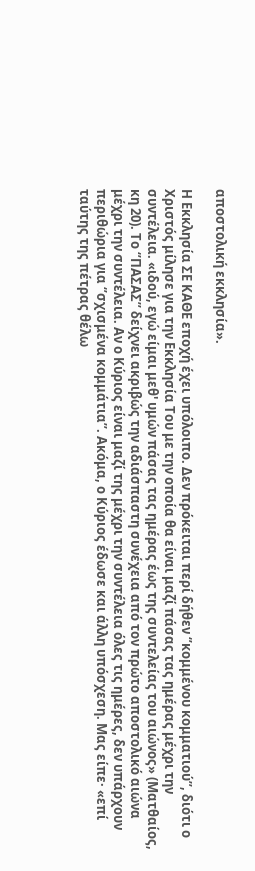αποστολική εκκλησία».

Η Εκκλησία ΣΕ ΚΑΘΕ εποχή έχει υπόλοιπο. Δεν πρόκειται περί δήθεν ‘’κομμένου κομματιού’’, διότι ο Χριστός μίλησε για την Εκκλησία Του με την οποία θα είναι μαζί πάσας τας ημέρας μέχρι την συντέλεια. «ιδού, εγώ είμαι μεθ' υμών πάσας τας ημέρας έως της συντελείας του αιώνος» (Ματθαίος, κη 20). Το ‘’ΠΑΣΑΣ’’ δείχνει ακριβώς την αδιάσπαστη συνέχεια από τον πρώτο αποστολικό αιώνα μέχρι την συντέλεια. Αν ο Κύριος είναι μαζί της μέχρι την συντέλεια όλες τις ημέρες, δεν υπάρχουν περιθώρια για ‘’σχισμένα κομμάτια’’. Ακόμα, ο Κύριος έδωσε και άλλη υπόσχεση. Μας είπε· «επί ταύτης της πέτρας θέλω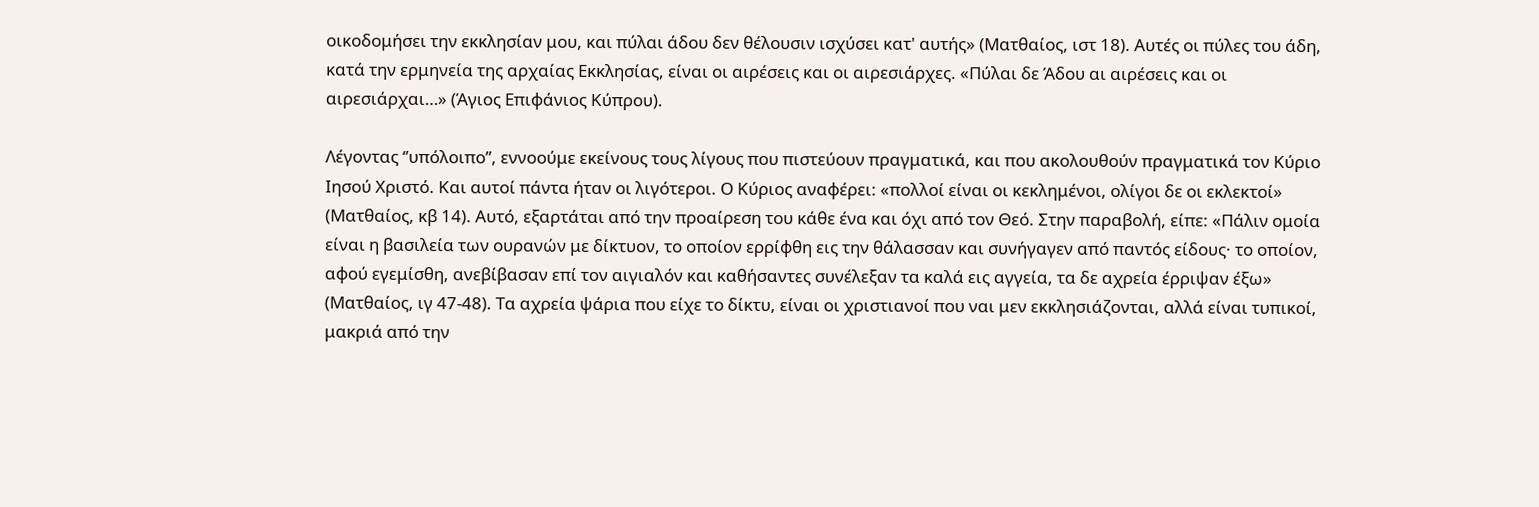οικοδομήσει την εκκλησίαν μου, και πύλαι άδου δεν θέλουσιν ισχύσει κατ' αυτής» (Ματθαίος, ιστ 18). Αυτές οι πύλες του άδη, κατά την ερμηνεία της αρχαίας Εκκλησίας, είναι οι αιρέσεις και οι αιρεσιάρχες. «Πύλαι δε Άδου αι αιρέσεις και οι αιρεσιάρχαι…» (Άγιος Επιφάνιος Κύπρου).

Λέγοντας ‘’υπόλοιπο’’, εννοούμε εκείνους τους λίγους που πιστεύουν πραγματικά, και που ακολουθούν πραγματικά τον Κύριο Ιησού Χριστό. Και αυτοί πάντα ήταν οι λιγότεροι. Ο Κύριος αναφέρει: «πολλοί είναι οι κεκλημένοι, ολίγοι δε οι εκλεκτοί» (Ματθαίος, κβ 14). Αυτό, εξαρτάται από την προαίρεση του κάθε ένα και όχι από τον Θεό. Στην παραβολή, είπε: «Πάλιν ομοία είναι η βασιλεία των ουρανών με δίκτυον, το οποίον ερρίφθη εις την θάλασσαν και συνήγαγεν από παντός είδους· το οποίον, αφού εγεμίσθη, ανεβίβασαν επί τον αιγιαλόν και καθήσαντες συνέλεξαν τα καλά εις αγγεία, τα δε αχρεία έρριψαν έξω» (Ματθαίος, ιγ 47-48). Τα αχρεία ψάρια που είχε το δίκτυ, είναι οι χριστιανοί που ναι μεν εκκλησιάζονται, αλλά είναι τυπικοί, μακριά από την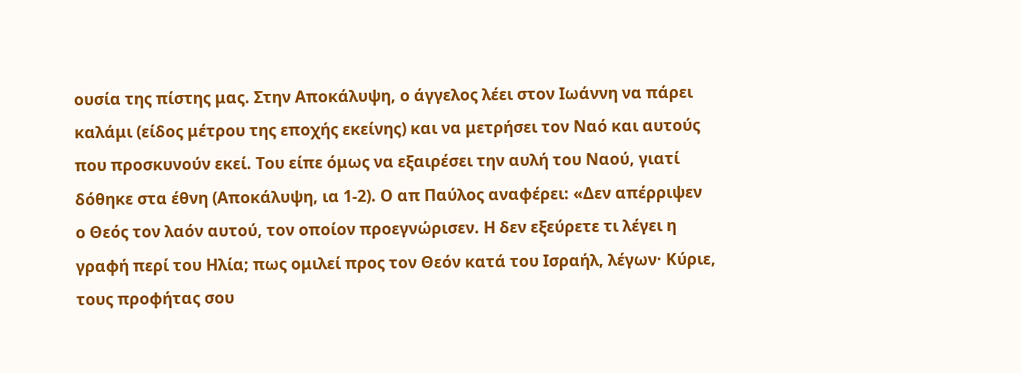ουσία της πίστης μας. Στην Αποκάλυψη, ο άγγελος λέει στον Ιωάννη να πάρει καλάμι (είδος μέτρου της εποχής εκείνης) και να μετρήσει τον Ναό και αυτούς που προσκυνούν εκεί. Του είπε όμως να εξαιρέσει την αυλή του Ναού, γιατί δόθηκε στα έθνη (Αποκάλυψη, ια 1-2). Ο απ Παύλος αναφέρει: «Δεν απέρριψεν ο Θεός τον λαόν αυτού, τον οποίον προεγνώρισεν. Η δεν εξεύρετε τι λέγει η γραφή περί του Ηλία; πως ομιλεί προς τον Θεόν κατά του Ισραήλ, λέγων· Κύριε, τους προφήτας σου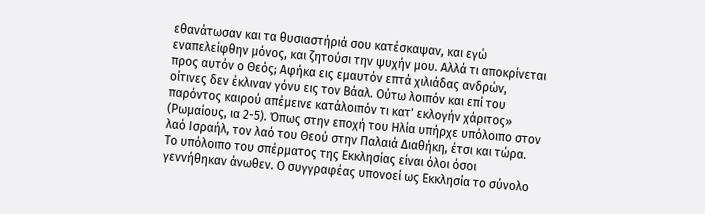εθανάτωσαν και τα θυσιαστήριά σου κατέσκαψαν, και εγώ εναπελείφθην μόνος, και ζητούσι την ψυχήν μου. Αλλά τι αποκρίνεται προς αυτόν ο Θεός; Αφήκα εις εμαυτόν επτά χιλιάδας ανδρών, οίτινες δεν έκλιναν γόνυ εις τον Βάαλ. Ούτω λοιπόν και επί του παρόντος καιρού απέμεινε κατάλοιπόν τι κατ' εκλογήν χάριτος» (Ρωμαίους, ια 2-5). Όπως στην εποχή του Ηλία υπήρχε υπόλοιπο στον λαό Ισραήλ, τον λαό του Θεού στην Παλαιά Διαθήκη, έτσι και τώρα. Το υπόλοιπο του σπέρματος της Εκκλησίας είναι όλοι όσοι γεννήθηκαν άνωθεν. Ο συγγραφέας υπονοεί ως Εκκλησία το σύνολο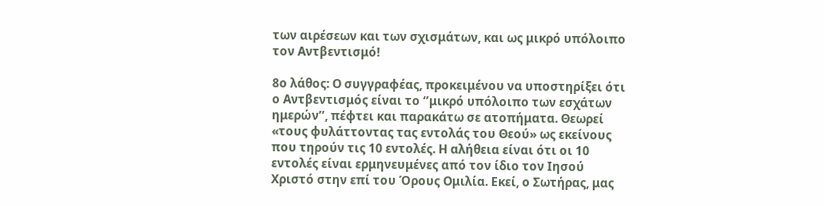των αιρέσεων και των σχισμάτων, και ως μικρό υπόλοιπο τον Αντβεντισμό!

8ο λάθος: Ο συγγραφέας, προκειμένου να υποστηρίξει ότι ο Αντβεντισμός είναι το ‘’μικρό υπόλοιπο των εσχάτων ημερών’’, πέφτει και παρακάτω σε ατοπήματα. Θεωρεί «τους φυλάττοντας τας εντολάς του Θεού» ως εκείνους που τηρούν τις 10 εντολές. Η αλήθεια είναι ότι οι 10 εντολές είναι ερμηνευμένες από τον ίδιο τον Ιησού Χριστό στην επί του Όρους Ομιλία. Εκεί, ο Σωτήρας, μας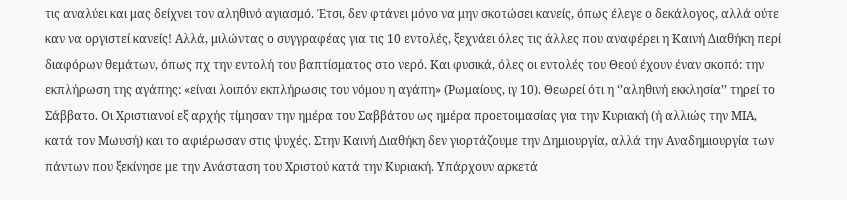τις αναλύει και μας δείχνει τον αληθινό αγιασμό. Έτσι, δεν φτάνει μόνο να μην σκοτώσει κανείς, όπως έλεγε ο δεκάλογος, αλλά ούτε καν να οργιστεί κανείς! Αλλά, μιλώντας ο συγγραφέας για τις 10 εντολές, ξεχνάει όλες τις άλλες που αναφέρει η Καινή Διαθήκη περί διαφόρων θεμάτων, όπως πχ την εντολή του βαπτίσματος στο νερό. Και φυσικά, όλες οι εντολές του Θεού έχουν έναν σκοπό: την εκπλήρωση της αγάπης: «είναι λοιπόν εκπλήρωσις του νόμου η αγάπη» (Ρωμαίους, ιγ 10). Θεωρεί ότι η ‘’αληθινή εκκλησία’’ τηρεί το Σάββατο. Οι Χριστιανοί εξ αρχής τίμησαν την ημέρα του Σαββάτου ως ημέρα προετοιμασίας για την Κυριακή (ή αλλιώς την ΜΙΑ, κατά τον Μωυσή) και το αφιέρωσαν στις ψυχές. Στην Καινή Διαθήκη δεν γιορτάζουμε την Δημιουργία, αλλά την Αναδημιουργία των πάντων που ξεκίνησε με την Ανάσταση του Χριστού κατά την Κυριακή. Υπάρχουν αρκετά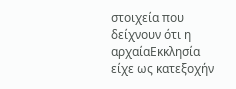στοιχεία που δείχνουν ότι η αρχαίαΕκκλησία είχε ως κατεξοχήν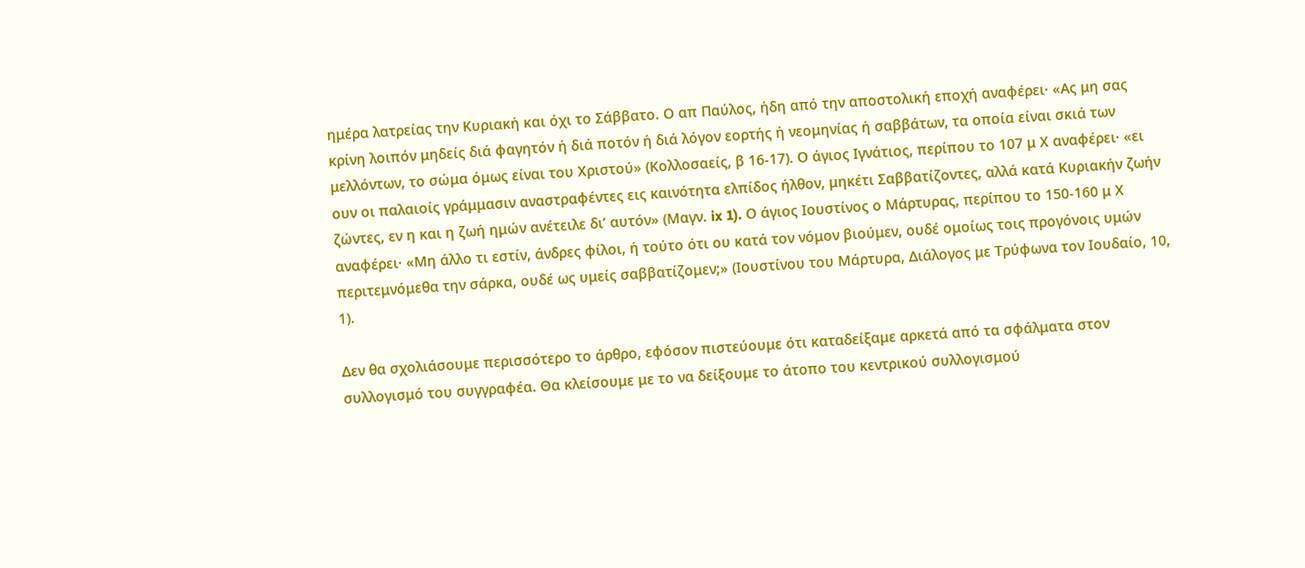ημέρα λατρείας την Κυριακή και όχι το Σάββατο. Ο απ Παύλος, ήδη από την αποστολική εποχή αναφέρει· «Ας μη σας κρίνη λοιπόν μηδείς διά φαγητόν ή διά ποτόν ή διά λόγον εορτής ή νεομηνίας ή σαββάτων, τα οποία είναι σκιά των μελλόντων, το σώμα όμως είναι του Χριστού» (Κολλοσαείς, β 16-17). Ο άγιος Ιγνάτιος, περίπου το 107 μ Χ αναφέρει· «ει ουν οι παλαιοίς γράμμασιν αναστραφέντες εις καινότητα ελπίδος ήλθον, μηκέτι Σαββατίζοντες, αλλά κατά Κυριακήν ζωήν ζώντες, εν η και η ζωή ημών ανέτειλε δι’ αυτόν» (Μαγν. ix 1). Ο άγιος Ιουστίνος ο Μάρτυρας, περίπου το 150-160 μ Χ αναφέρει· «Μη άλλο τι εστίν, άνδρες φίλοι, ή τούτο ότι ου κατά τον νόμον βιούμεν, ουδέ ομοίως τοις προγόνοις υμών περιτεμνόμεθα την σάρκα, ουδέ ως υμείς σαββατίζομεν;» (Ιουστίνου του Μάρτυρα, Διάλογος με Τρύφωνα τον Ιουδαίο, 10, 1).

Δεν θα σχολιάσουμε περισσότερο το άρθρο, εφόσον πιστεύουμε ότι καταδείξαμε αρκετά από τα σφάλματα στον συλλογισμό του συγγραφέα. Θα κλείσουμε με το να δείξουμε το άτοπο του κεντρικού συλλογισμού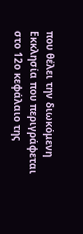που θέλει την διωκόμενη Εκκλησία που περιγράφεται στο 12ο κεφάλαιο της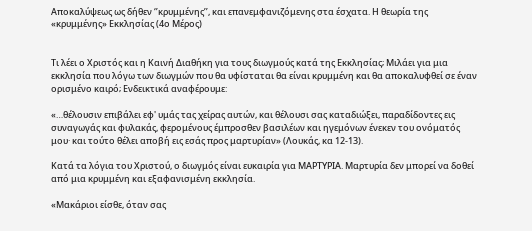Αποκαλύψεως ως δήθεν ‘’κρυμμένης’’, και επανεμφανιζόμενης στα έσχατα. Η θεωρία της «κρυμμένης» Εκκλησίας (4ο Μέρος)


Τι λέει ο Χριστός και η Καινή Διαθήκη για τους διωγμούς κατά της Εκκλησίας; Μιλάει για μια εκκλησία που λόγω των διωγμών που θα υφίσταται θα είναι κρυμμένη και θα αποκαλυφθεί σε έναν ορισμένο καιρό; Ενδεικτικά αναφέρουμε:

«…θέλουσιν επιβάλει εφ' υμάς τας χείρας αυτών, και θέλουσι σας καταδιώξει, παραδίδοντες εις συναγωγάς και φυλακάς, φερομένους έμπροσθεν βασιλέων και ηγεμόνων ένεκεν του ονόματός μου· και τούτο θέλει αποβή εις εσάς προς μαρτυρίαν» (Λουκάς, κα 12-13).

Κατά τα λόγια του Χριστού, ο διωγμός είναι ευκαιρία για ΜΑΡΤΥΡΙΑ. Μαρτυρία δεν μπορεί να δοθεί από μια κρυμμένη και εξαφανισμένη εκκλησία.

«Μακάριοι είσθε, όταν σας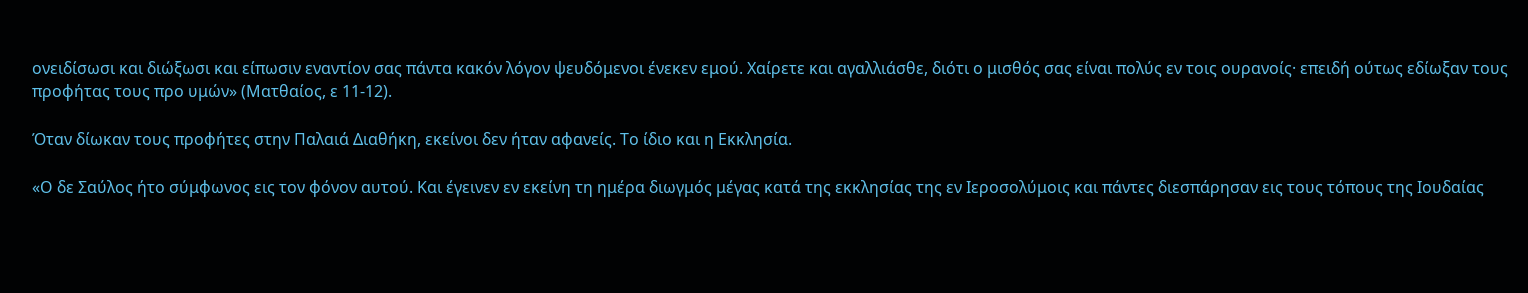ονειδίσωσι και διώξωσι και είπωσιν εναντίον σας πάντα κακόν λόγον ψευδόμενοι ένεκεν εμού. Χαίρετε και αγαλλιάσθε, διότι ο μισθός σας είναι πολύς εν τοις ουρανοίς· επειδή ούτως εδίωξαν τους προφήτας τους προ υμών» (Ματθαίος, ε 11-12).

Όταν δίωκαν τους προφήτες στην Παλαιά Διαθήκη, εκείνοι δεν ήταν αφανείς. Το ίδιο και η Εκκλησία.

«Ο δε Σαύλος ήτο σύμφωνος εις τον φόνον αυτού. Και έγεινεν εν εκείνη τη ημέρα διωγμός μέγας κατά της εκκλησίας της εν Ιεροσολύμοις και πάντες διεσπάρησαν εις τους τόπους της Ιουδαίας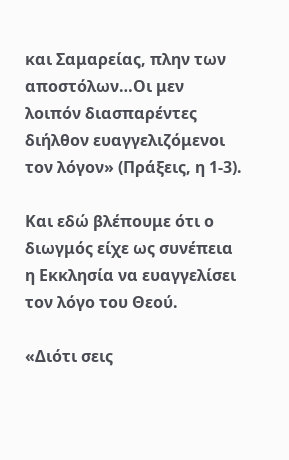και Σαμαρείας, πλην των αποστόλων…Οι μεν λοιπόν διασπαρέντες διήλθον ευαγγελιζόμενοι τον λόγον» (Πράξεις, η 1-3).

Και εδώ βλέπουμε ότι ο διωγμός είχε ως συνέπεια η Εκκλησία να ευαγγελίσει τον λόγο του Θεού.

«Διότι σεις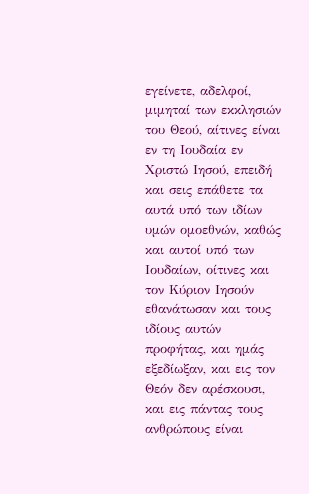εγείνετε, αδελφοί, μιμηταί των εκκλησιών του Θεού, αίτινες είναι εν τη Ιουδαία εν Χριστώ Ιησού, επειδή και σεις επάθετε τα αυτά υπό των ιδίων υμών ομοεθνών, καθώς και αυτοί υπό των Ιουδαίων, οίτινες και τον Κύριον Ιησούν εθανάτωσαν και τους ιδίους αυτών προφήτας, και ημάς εξεδίωξαν, και εις τον Θεόν δεν αρέσκουσι, και εις πάντας τους ανθρώπους είναι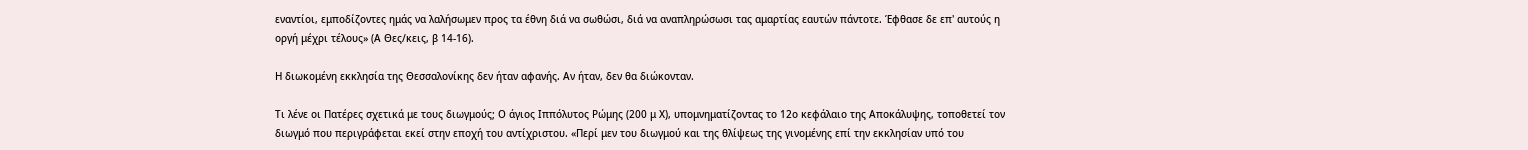εναντίοι, εμποδίζοντες ημάς να λαλήσωμεν προς τα έθνη διά να σωθώσι, διά να αναπληρώσωσι τας αμαρτίας εαυτών πάντοτε. Έφθασε δε επ' αυτούς η οργή μέχρι τέλους» (Α Θες/κεις, β 14-16).

Η διωκομένη εκκλησία της Θεσσαλονίκης δεν ήταν αφανής. Αν ήταν, δεν θα διώκονταν.

Τι λένε οι Πατέρες σχετικά με τους διωγμούς; Ο άγιος Ιππόλυτος Ρώμης (200 μ Χ), υπομνηματίζοντας το 12ο κεφάλαιο της Αποκάλυψης, τοποθετεί τον διωγμό που περιγράφεται εκεί στην εποχή του αντίχριστου. «Περί μεν του διωγμού και της θλίψεως της γινομένης επί την εκκλησίαν υπό του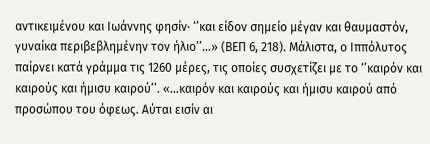αντικειμένου και Ιωάννης φησίν· ‘’και είδον σημείο μέγαν και θαυμαστόν, γυναίκα περιβεβλημένην τον ήλιο’’…» (ΒΕΠ 6, 218). Μάλιστα, ο Ιππόλυτος παίρνει κατά γράμμα τις 1260 μέρες, τις οποίες συσχετίζει με το ‘’καιρόν και καιρούς και ήμισυ καιρού’’. «…καιρόν και καιρούς και ήμισυ καιρού από προσώπου του όφεως. Αύται εισίν αι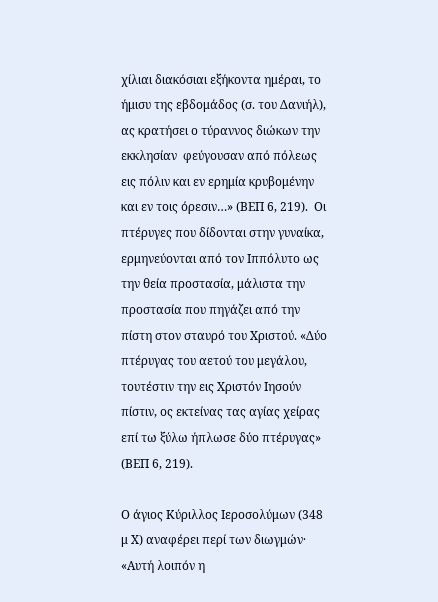χίλιαι διακόσιαι εξήκοντα ημέραι, το ήμισυ της εβδομάδος (σ. του Δανιήλ), ας κρατήσει ο τύραννος διώκων την εκκλησίαν  φεύγουσαν από πόλεως εις πόλιν και εν ερημία κρυβομένην και εν τοις όρεσιν…» (ΒΕΠ 6, 219).  Οι πτέρυγες που δίδονται στην γυναίκα, ερμηνεύονται από τον Ιππόλυτο ως την θεία προστασία, μάλιστα την προστασία που πηγάζει από την πίστη στον σταυρό του Χριστού. «Δύο πτέρυγας του αετού του μεγάλου, τουτέστιν την εις Χριστόν Ιησούν πίστιν, ος εκτείνας τας αγίας χείρας επί τω ξύλω ήπλωσε δύο πτέρυγας» (ΒΕΠ 6, 219).

Ο άγιος Κύριλλος Ιεροσολύμων (348 μ Χ) αναφέρει περί των διωγμών· «Αυτή λοιπόν η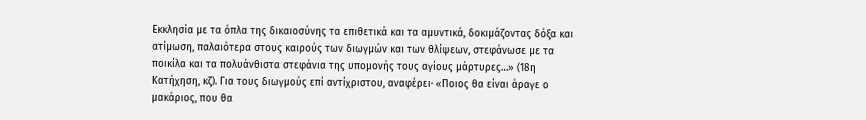Εκκλησία με τα όπλα της δικαιοσύνης τα επιθετικά και τα αμυντικά, δοκιμάζοντας δόξα και ατίμωση, παλαιότερα στους καιρούς των διωγμών και των θλίψεων, στεφάνωσε με τα ποικίλα και τα πολυάνθιστα στεφάνια της υπομονής τους αγίους μάρτυρες…» (18η Κατήχηση, κζ). Για τους διωγμούς επί αντίχριστου, αναφέρει· «Ποιος θα είναι άραγε ο μακάριος, που θα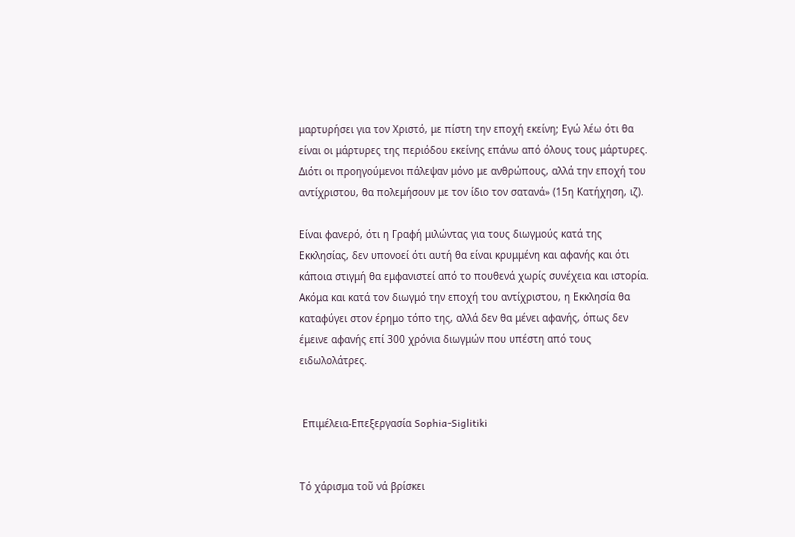μαρτυρήσει για τον Χριστό, με πίστη την εποχή εκείνη; Εγώ λέω ότι θα είναι οι μάρτυρες της περιόδου εκείνης επάνω από όλους τους μάρτυρες. Διότι οι προηγούμενοι πάλεψαν μόνο με ανθρώπους, αλλά την εποχή του αντίχριστου, θα πολεμήσουν με τον ίδιο τον σατανά» (15η Κατήχηση, ιζ).

Είναι φανερό, ότι η Γραφή μιλώντας για τους διωγμούς κατά της Εκκλησίας, δεν υπονοεί ότι αυτή θα είναι κρυμμένη και αφανής και ότι κάποια στιγμή θα εμφανιστεί από το πουθενά χωρίς συνέχεια και ιστορία. Ακόμα και κατά τον διωγμό την εποχή του αντίχριστου, η Εκκλησία θα καταφύγει στον έρημο τόπο της, αλλά δεν θα μένει αφανής, όπως δεν έμεινε αφανής επί 300 χρόνια διωγμών που υπέστη από τους ειδωλολάτρες.


 Επιμέλεια-Επεξεργασία Sophia-Siglitiki


Τό χάρισμα τοῦ νά βρίσκει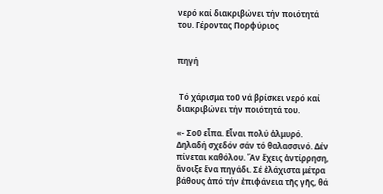νερό καί διακριβώνει τήν ποιότητά του. Γέροντας Πορφύριος


πηγή


 Τό χάρισμα τοῦ νά βρίσκει νερό καί διακριβώνει τήν ποιότητά του.

«- Σοῦ εἶπα. Εἶναι πολύ ἁλμυρό. Δηλαδή σχεδόν σάν τό θαλασσινό. Δέν πίνεται καθόλου. Ἄν ἔχεις ἀντίρρηση, ἄνοιξε ἕνα πηγάδι. Σέ ἐλάχιστα μέτρα βάθους ἀπό τήν ἐπιφάνεια τῆς γῆς, θά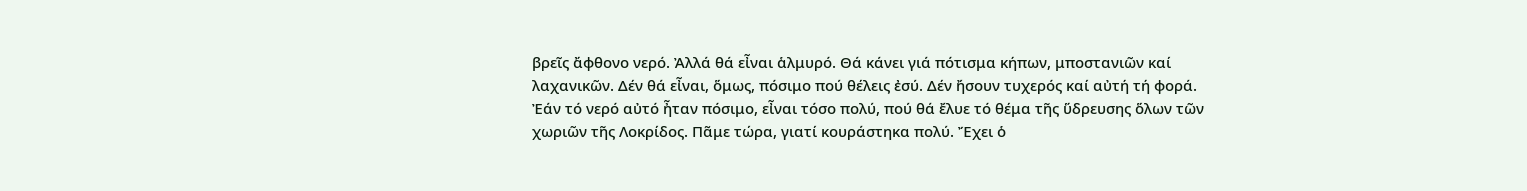βρεῖς ἄφθονο νερό. Ἀλλά θά εἶναι ἁλμυρό. Θά κάνει γιά πότισμα κήπων, μποστανιῶν καί λαχανικῶν. Δέν θά εἶναι, ὅμως, πόσιμο πού θέλεις ἐσύ. Δέν ἤσουν τυχερός καί αὐτή τή φορά.
Ἐάν τό νερό αὐτό ἦταν πόσιμο, εἶναι τόσο πολύ, πού θά ἔλυε τό θέμα τῆς ὕδρευσης ὅλων τῶν χωριῶν τῆς Λοκρίδος. Πᾶμε τώρα, γιατί κουράστηκα πολύ. Ἔχει ὁ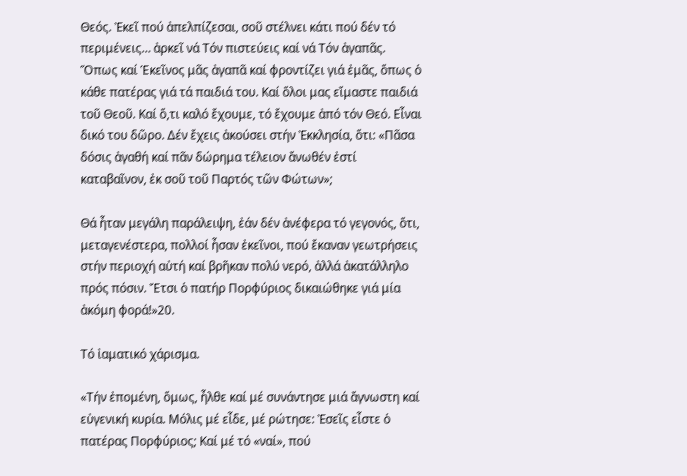Θεός. Ἐκεῖ πού ἀπελπίζεσαι, σοῦ στέλνει κάτι πού δέν τό περιμένεις… ἀρκεῖ νά Τόν πιστεύεις καί νά Τόν ἀγαπᾶς.
Ὅπως καί Ἑκεῖνος μᾶς ἀγαπᾶ καί φροντίζει γιά ἐμᾶς, ὅπως ὁ κάθε πατέρας γιά τά παιδιά του. Καί ὅλοι μας εἴμαστε παιδιά τοῦ Θεοῦ. Καί ὅ,τι καλό ἔχουμε, τό ἔχουμε ἀπό τόν Θεό. Εἶναι δικό του δῶρο. Δέν ἔχεις ἀκούσει στήν Ἐκκλησία, ὅτι: «Πᾶσα δόσις ἀγαθή καί πᾶν δώρημα τέλειον ἄνωθέν ἐστί καταβαῖνον, ἐκ σοῦ τοῦ Παρτός τῶν Φώτων»;

Θά ἦταν μεγάλη παράλειψη, ἐάν δέν ἀνέφερα τό γεγονός, ὅτι, μεταγενέστερα, πολλοί ἦσαν ἐκεῖνοι, πού ἔκαναν γεωτρήσεις στήν περιοχή αὐτή καί βρῆκαν πολύ νερό, ἀλλά ἀκατάλληλο πρός πόσιν. Ἔτσι ὁ πατήρ Πορφύριος δικαιώθηκε γιά μία ἀκόμη φορά!»20.

Τό ἰαματικό χάρισμα.

«Τήν ἐπομένη, ὅμως, ἦλθε καί μέ συνάντησε μιά ἄγνωστη καί εὐγενική κυρία. Μόλις μέ εἶδε, μέ ρώτησε: Ἐσεῖς εἶστε ὁ πατέρας Πορφύριος; Καί μέ τό «ναί», πού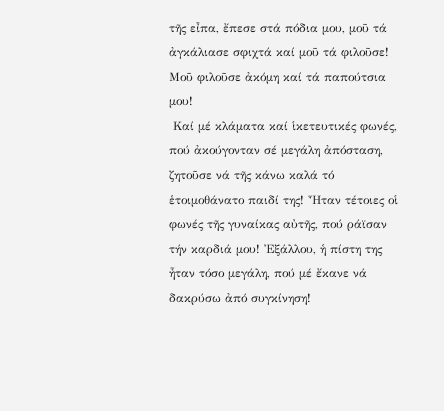τῆς εἶπα, ἔπεσε στά πόδια μου, μοῦ τά ἀγκάλιασε σφιχτά καί μοῦ τά φιλοῦσε! Μοῦ φιλοῦσε ἀκόμη καί τά παπούτσια μου!
 Καί μέ κλάματα καί ἱκετευτικές φωνές, πού ἀκούγονταν σέ μεγάλη ἀπόσταση, ζητοῦσε νά τῆς κάνω καλά τό ἑτοιμοθάνατο παιδί της! Ἦταν τέτοιες οἱ φωνές τῆς γυναίκας αὐτῆς, πού ράϊσαν τήν καρδιά μου! Ἐξάλλου, ἡ πίστη της ἦταν τόσο μεγάλη, πού μέ ἔκανε νά δακρύσω ἀπό συγκίνηση!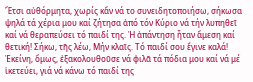Ἔτσι αὐθόρμητα, χωρίς κἄν νά το συνειδητοποιήσω, σήκωσα ψηλά τά χέρια μου καί ζήτησα ἀπό τόν Κύριο νά τήν λυπηθεῖ καί νά θεραπεύσει τό παιδί της. Ἡ ἀπάντηση ἦταν ἄμεση καί θετική! Σήκω, τῆς λέω, Μήν κλαῖς. Τό παιδί σου ἔγινε καλά! Ἐκείνη, ὅμως, ἐξακολουθοῦσε νά φιλᾶ τά πόδια μου καί νά μέ ἱκετεύει, γιά νά κάνω τό παιδί της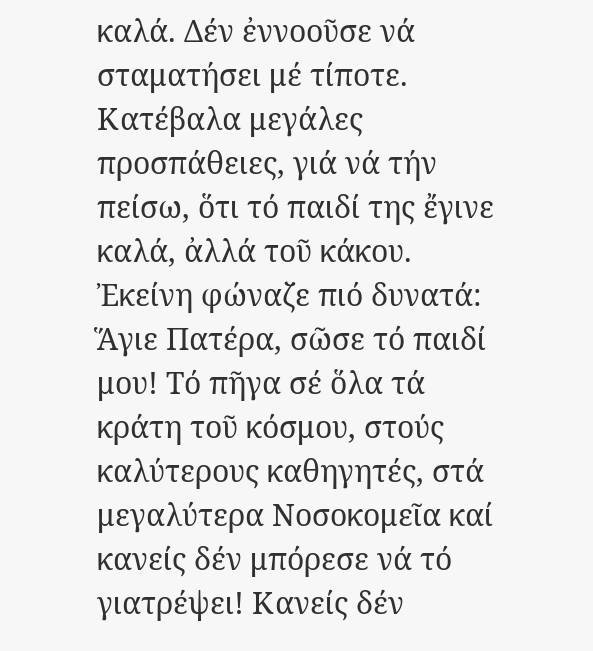καλά. Δέν ἐννοοῦσε νά σταματήσει μέ τίποτε.
Κατέβαλα μεγάλες προσπάθειες, γιά νά τήν πείσω, ὅτι τό παιδί της ἔγινε καλά, ἀλλά τοῦ κάκου. Ἐκείνη φώναζε πιό δυνατά: Ἅγιε Πατέρα, σῶσε τό παιδί μου! Τό πῆγα σέ ὅλα τά κράτη τοῦ κόσμου, στούς καλύτερους καθηγητές, στά μεγαλύτερα Νοσοκομεῖα καί κανείς δέν μπόρεσε νά τό γιατρέψει! Κανείς δέν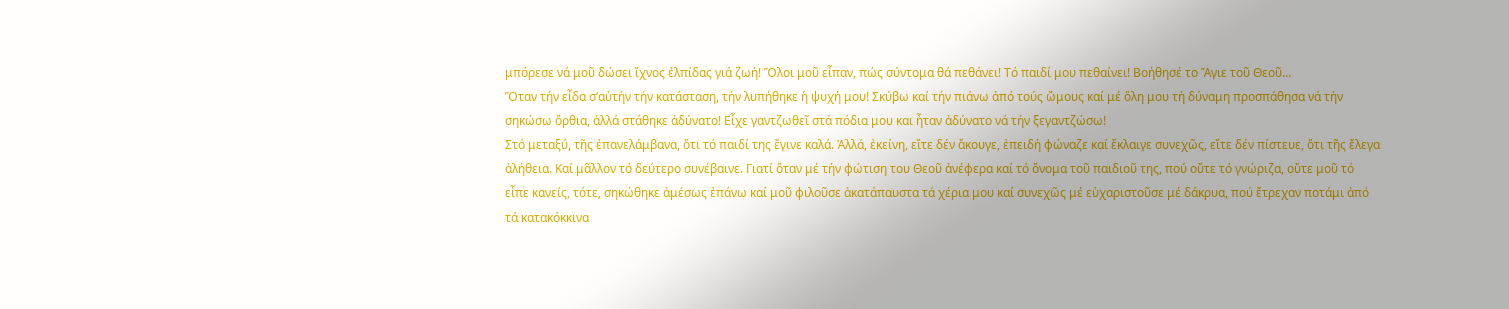μπόρεσε νά μοῦ δώσει ἴχνος ἐλπίδας γιά ζωή! Ὅλοι μοῦ εἶπαν, πώς σύντομα θά πεθάνει! Τό παιδί μου πεθαίνει! Βοήθησέ το Ἅγιε τοῦ Θεοῦ…
Ὅταν τήν εἶδα σ’αὐτήν τήν κατάσταση, τήν λυπήθηκε ἡ ψυχή μου! Σκύβω καί τήν πιάνω ἀπό τούς ὤμους καί μέ ὅλη μου τή δύναμη προσπάθησα νά τήν σηκώσω ὄρθια, ἀλλά στάθηκε ἀδύνατο! Εἶχε γαντζωθεῖ στά πόδια μου και ἦταν ἀδύνατο νά τήν ξεγαντζώσω!
Στό μεταξύ, τῆς ἐπανελάμβανα, ὅτι τό παιδί της ἔγινε καλά. Ἀλλά, ἐκείνη, εἴτε δέν ἄκουγε, ἐπειδή φώναζε καί ἔκλαιγε συνεχῶς, εἴτε δέν πίστευε, ὅτι τῆς ἔλεγα ἀλήθεια. Καί μᾶλλον τό δεύτερο συνέβαινε. Γιατί ὅταν μέ τήν φώτιση του Θεοῦ ἀνέφερα καί τό ὄνομα τοῦ παιδιοῦ της, πού οὔτε τό γνώριζα, οὔτε μοῦ τό εἶπε κανείς, τότε, σηκώθηκε ἀμέσως ἐπάνω καί μοῦ φιλοῦσε ἀκατάπαυστα τά χέρια μου καί συνεχῶς μέ εὐχαριστοῦσε μέ δάκρυα, πού ἔτρεχαν ποτάμι ἀπό τά κατακόκκινα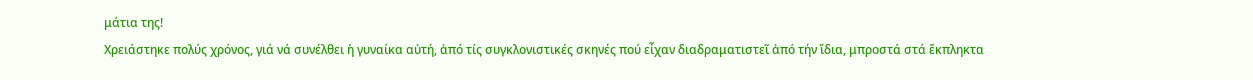μάτια της!
Χρειάστηκε πολύς χρόνος, γιά νά συνέλθει ἡ γυναίκα αὐτή, ἀπό τίς συγκλονιστικές σκηνές πού εἶχαν διαδραματιστεῖ ἀπό τήν ἴδια, μπροστά στά ἔκπληκτα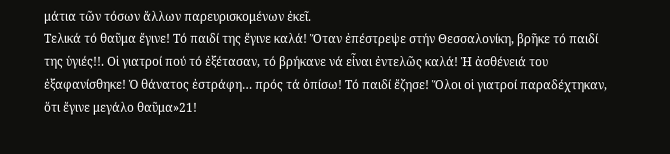μάτια τῶν τόσων ἄλλων παρευρισκομένων ἐκεῖ.
Τελικά τό θαῦμα ἔγινε! Τό παιδί της ἔγινε καλά! Ὅταν ἐπέστρεψε στήν Θεσσαλονίκη, βρῆκε τό παιδί της ὑγιές!!. Οἱ γιατροί πού τό ἐξέτασαν, τό βρήκανε νά εἶναι ἐντελῶς καλά! Ἡ ἀσθένειά του ἐξαφανίσθηκε! Ὁ θάνατος ἐστράφη… πρός τά ὀπίσω! Τό παιδί ἔζησε! Ὅλοι οἱ γιατροί παραδέχτηκαν, ὅτι ἔγινε μεγάλο θαῦμα»21!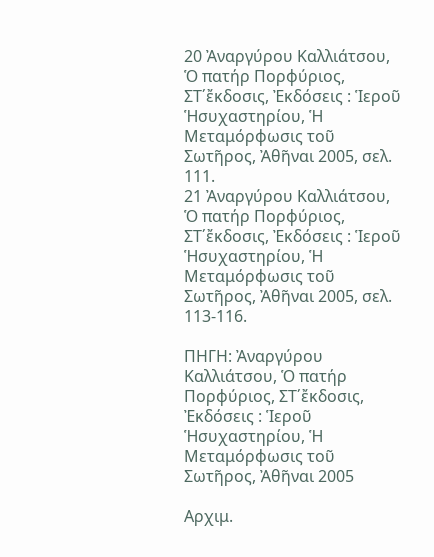20 Ἀναργύρου Καλλιάτσου, Ὁ πατήρ Πορφύριος, ΣΤ΄ἔκδοσις, Ἐκδόσεις : Ἱεροῦ Ἡσυχαστηρίου, Ἡ Μεταμόρφωσις τοῦ Σωτῆρος, Ἀθῆναι 2005, σελ. 111.
21 Ἀναργύρου Καλλιάτσου, Ὁ πατήρ Πορφύριος, ΣΤ΄ἔκδοσις, Ἐκδόσεις : Ἱεροῦ Ἡσυχαστηρίου, Ἡ Μεταμόρφωσις τοῦ Σωτῆρος, Ἀθῆναι 2005, σελ. 113-116.

ΠΗΓΗ: Ἀναργύρου Καλλιάτσου, Ὁ πατήρ Πορφύριος, ΣΤ΄ἔκδοσις, Ἐκδόσεις : Ἱεροῦ Ἡσυχαστηρίου, Ἡ Μεταμόρφωσις τοῦ Σωτῆρος, Ἀθῆναι 2005

Αρχιμ.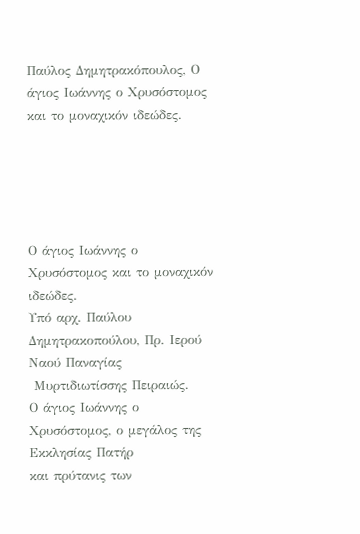Παύλος Δημητρακόπουλος, Ο άγιος Ιωάννης ο Χρυσόστομος και το μοναχικόν ιδεώδες.





Ο άγιος Ιωάννης ο Χρυσόστομος και το μοναχικόν
ιδεώδες.
Υπό αρχ. Παύλου Δημητρακοπούλου, Πρ. Ιερού Ναού Παναγίας
 Μυρτιδιωτίσσης Πειραιώς.
Ο άγιος Ιωάννης ο Χρυσόστομος, ο μεγάλος της Εκκλησίας Πατήρ
και πρύτανις των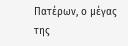Πατέρων, ο μέγας της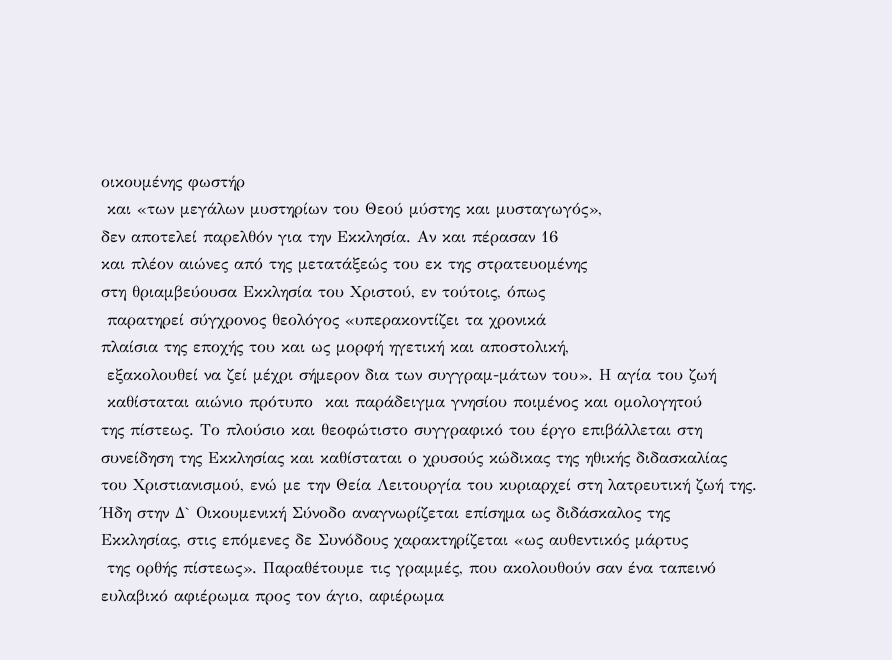οικουμένης φωστήρ
 και «των μεγάλων μυστηρίων του Θεού μύστης και μυσταγωγός»,
δεν αποτελεί παρελθόν για την Εκκλησία. Αν και πέρασαν 16
και πλέον αιώνες από της μετατάξεώς του εκ της στρατευομένης
στη θριαμβεύουσα Εκκλησία του Χριστού, εν τούτοις, όπως
 παρατηρεί σύγχρονος θεολόγος «υπερακοντίζει τα χρονικά
πλαίσια της εποχής του και ως μορφή ηγετική και αποστολική,
 εξακολουθεί να ζεί μέχρι σήμερον δια των συγγραμ-μάτων του». Η αγία του ζωή
 καθίσταται αιώνιο πρότυπο  και παράδειγμα γνησίου ποιμένος και ομολογητού
της πίστεως. Το πλούσιο και θεοφώτιστο συγγραφικό του έργο επιβάλλεται στη
συνείδηση της Εκκλησίας και καθίσταται ο χρυσούς κώδικας της ηθικής διδασκαλίας
του Χριστιανισμού, ενώ με την Θεία Λειτουργία του κυριαρχεί στη λατρευτική ζωή της.
Ήδη στην Δ` Οικουμενική Σύνοδο αναγνωρίζεται επίσημα ως διδάσκαλος της
Εκκλησίας, στις επόμενες δε Συνόδους χαρακτηρίζεται «ως αυθεντικός μάρτυς
 της ορθής πίστεως». Παραθέτουμε τις γραμμές, που ακολουθούν σαν ένα ταπεινό
ευλαβικό αφιέρωμα προς τον άγιο, αφιέρωμα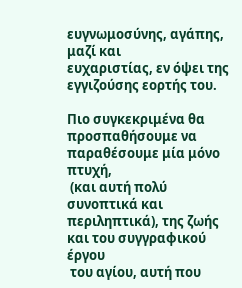ευγνωμοσύνης, αγάπης, μαζί και
ευχαριστίας, εν όψει της εγγιζούσης εορτής του.

Πιο συγκεκριμένα θα προσπαθήσουμε να παραθέσουμε μία μόνο πτυχή,
 (και αυτή πολύ συνοπτικά και περιληπτικά), της ζωής και του συγγραφικού έργου
 του αγίου, αυτή που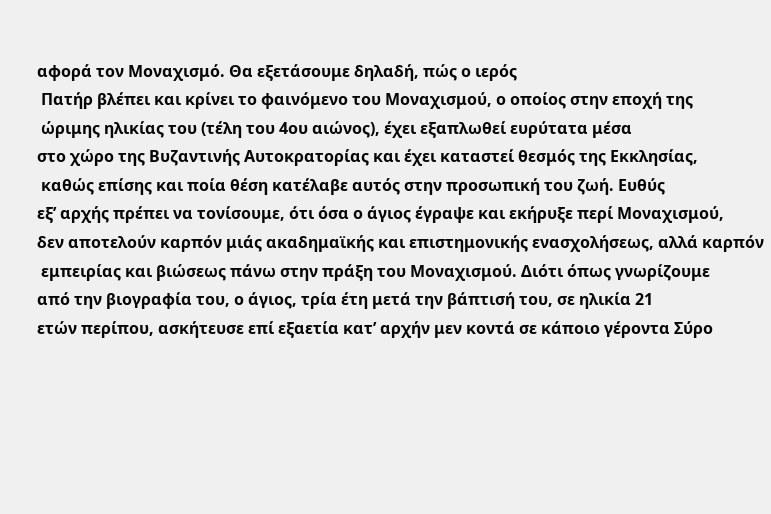αφορά τον Μοναχισμό. Θα εξετάσουμε δηλαδή, πώς ο ιερός
 Πατήρ βλέπει και κρίνει το φαινόμενο του Μοναχισμού, ο οποίος στην εποχή της
 ώριμης ηλικίας του (τέλη του 4ου αιώνος), έχει εξαπλωθεί ευρύτατα μέσα
στο χώρο της Βυζαντινής Αυτοκρατορίας και έχει καταστεί θεσμός της Εκκλησίας,
 καθώς επίσης και ποία θέση κατέλαβε αυτός στην προσωπική του ζωή. Ευθύς
εξ’ αρχής πρέπει να τονίσουμε, ότι όσα ο άγιος έγραψε και εκήρυξε περί Μοναχισμού,
δεν αποτελούν καρπόν μιάς ακαδημαϊκής και επιστημονικής ενασχολήσεως, αλλά καρπόν
 εμπειρίας και βιώσεως πάνω στην πράξη του Μοναχισμού. Διότι όπως γνωρίζουμε
από την βιογραφία του, ο άγιος, τρία έτη μετά την βάπτισή του, σε ηλικία 21
ετών περίπου, ασκήτευσε επί εξαετία κατ’ αρχήν μεν κοντά σε κάποιο γέροντα Σύρο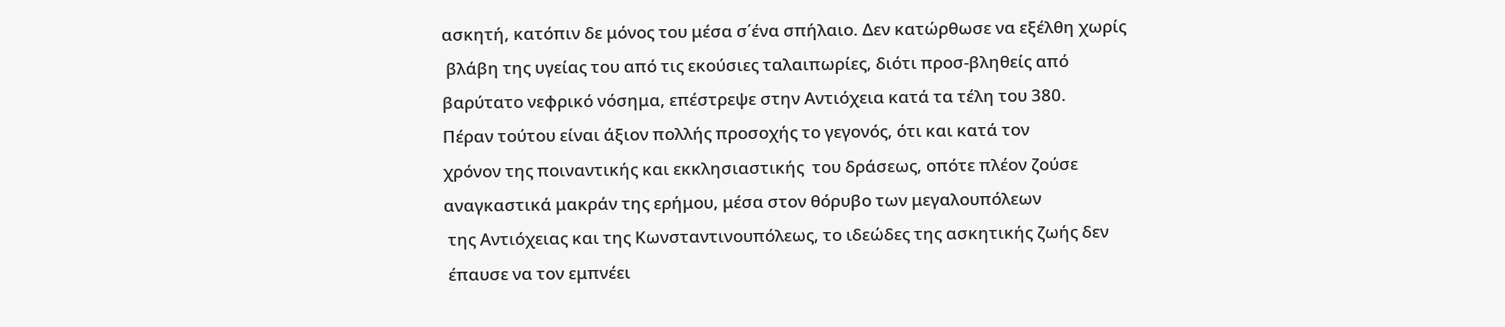ασκητή, κατόπιν δε μόνος του μέσα σ΄ένα σπήλαιο. Δεν κατώρθωσε να εξέλθη χωρίς
 βλάβη της υγείας του από τις εκούσιες ταλαιπωρίες, διότι προσ-βληθείς από
βαρύτατο νεφρικό νόσημα, επέστρεψε στην Αντιόχεια κατά τα τέλη του 380.
Πέραν τούτου είναι άξιον πολλής προσοχής το γεγονός, ότι και κατά τον
χρόνον της ποιναντικής και εκκλησιαστικής  του δράσεως, οπότε πλέον ζούσε
αναγκαστικά μακράν της ερήμου, μέσα στον θόρυβο των μεγαλουπόλεων
 της Αντιόχειας και της Κωνσταντινουπόλεως, το ιδεώδες της ασκητικής ζωής δεν
 έπαυσε να τον εμπνέει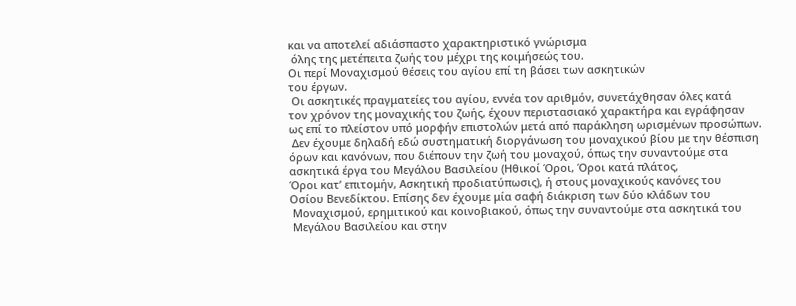και να αποτελεί αδιάσπαστο χαρακτηριστικό γνώρισμα
 όλης της μετέπειτα ζωής του μέχρι της κοιμήσεώς του.
Οι περί Μοναχισμού θέσεις του αγίου επί τη βάσει των ασκητικών
του έργων.
 Οι ασκητικές πραγματείες του αγίου, εννέα τον αριθμόν, συνετάχθησαν όλες κατά
τον χρόνον της μοναχικής του ζωής, έχουν περιστασιακό χαρακτήρα και εγράφησαν
ως επί το πλείστον υπό μορφήν επιστολών μετά από παράκληση ωρισμένων προσώπων.
 Δεν έχουμε δηλαδή εδώ συστηματική διοργάνωση του μοναχικού βίου με την θέσπιση
όρων και κανόνων, που διέπουν την ζωή του μοναχού, όπως την συναντούμε στα
ασκητικά έργα του Μεγάλου Βασιλείου (Ηθικοί Όροι, Όροι κατά πλάτος,
Όροι κατ’ επιτομήν, Ασκητική προδιατύπωσις), ή στους μοναχικούς κανόνες του
Οσίου Βενεδίκτου. Επίσης δεν έχουμε μία σαφή διάκριση των δύο κλάδων του
 Μοναχισμού, ερημιτικού και κοινοβιακού, όπως την συναντούμε στα ασκητικά του
 Μεγάλου Βασιλείου και στην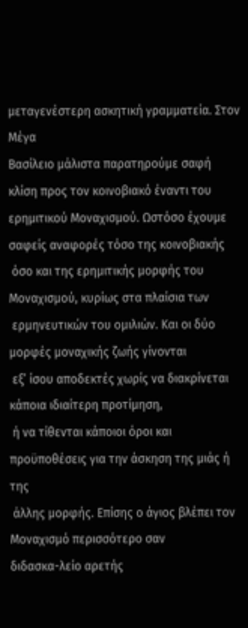μεταγενέστερη ασκητική γραμματεία. Στον Μέγα
Βασίλειο μάλιστα παρατηρούμε σαφή κλίση προς τον κοινοβιακό έναντι του
ερημιτικού Μοναχισμού. Ωστόσο έχουμε σαφείς αναφορές τόσο της κοινοβιακής
 όσο και της ερημιτικής μορφής του Μοναχισμού, κυρίως στα πλαίσια των
 ερμηνευτικών του ομιλιών. Και οι δύο μορφές μοναχικής ζωής γίνονται
 εξ’ ίσου αποδεκτές χωρίς να διακρίνεται κάποια ιδιαίτερη προτίμηση,
 ή να τίθενται κάποιοι όροι και προϋποθέσεις για την άσκηση της μιάς ή της
 άλλης μορφής. Επίσης ο άγιος βλέπει τον Μοναχισμό περισσότερο σαν
διδασκα-λείο αρετής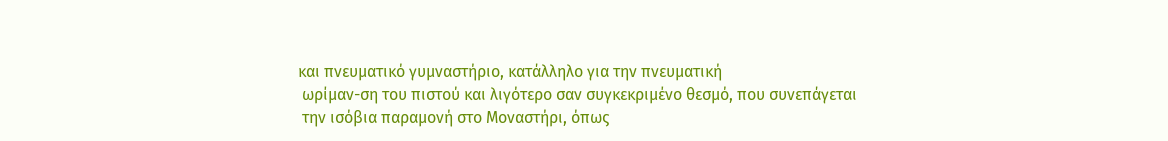και πνευματικό γυμναστήριο, κατάλληλο για την πνευματική
 ωρίμαν-ση του πιστού και λιγότερο σαν συγκεκριμένο θεσμό, που συνεπάγεται
 την ισόβια παραμονή στο Μοναστήρι, όπως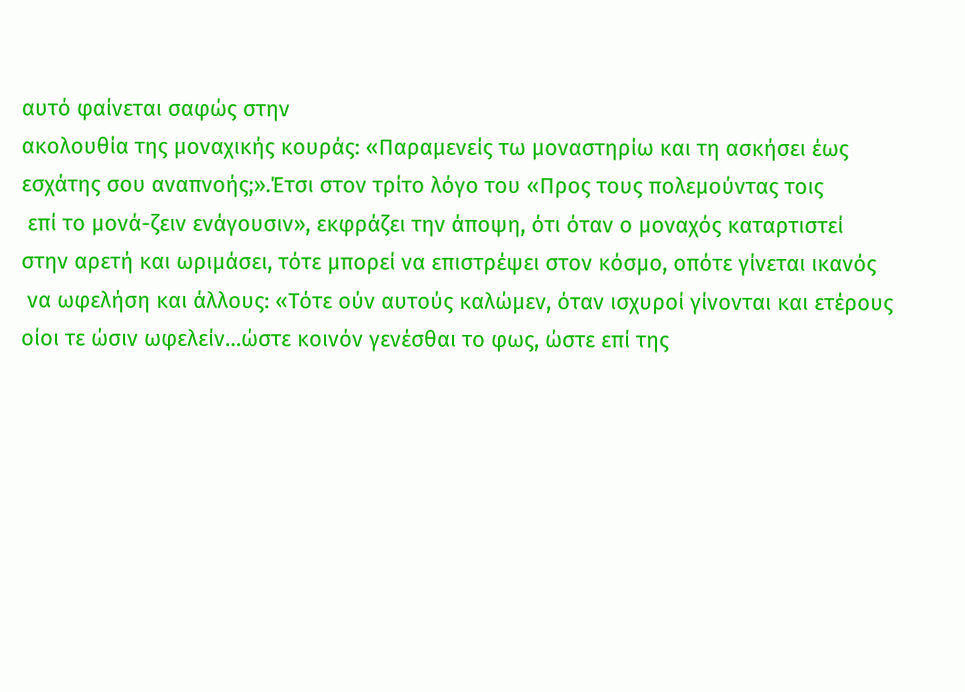αυτό φαίνεται σαφώς στην
ακολουθία της μοναχικής κουράς: «Παραμενείς τω μοναστηρίω και τη ασκήσει έως
εσχάτης σου αναπνοής;».Έτσι στον τρίτο λόγο του «Προς τους πολεμούντας τοις
 επί το μονά-ζειν ενάγουσιν», εκφράζει την άποψη, ότι όταν ο μοναχός καταρτιστεί
στην αρετή και ωριμάσει, τότε μπορεί να επιστρέψει στον κόσμο, οπότε γίνεται ικανός
 να ωφελήση και άλλους: «Τότε ούν αυτούς καλώμεν, όταν ισχυροί γίνονται και ετέρους
οίοι τε ώσιν ωφελείν…ώστε κοινόν γενέσθαι το φως, ώστε επί της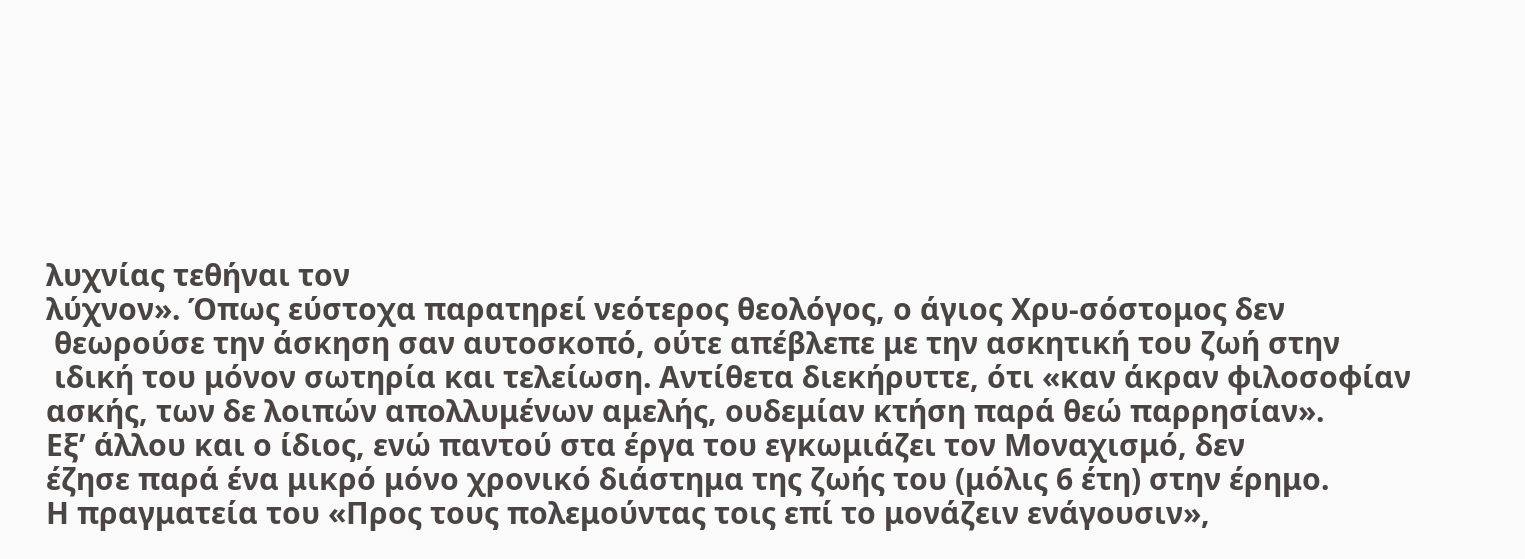λυχνίας τεθήναι τον
λύχνον». Όπως εύστοχα παρατηρεί νεότερος θεολόγος, ο άγιος Χρυ-σόστομος δεν
 θεωρούσε την άσκηση σαν αυτοσκοπό, ούτε απέβλεπε με την ασκητική του ζωή στην
 ιδική του μόνον σωτηρία και τελείωση. Αντίθετα διεκήρυττε, ότι «καν άκραν φιλοσοφίαν
ασκής, των δε λοιπών απολλυμένων αμελής, ουδεμίαν κτήση παρά θεώ παρρησίαν».
Εξ’ άλλου και ο ίδιος, ενώ παντού στα έργα του εγκωμιάζει τον Μοναχισμό, δεν
έζησε παρά ένα μικρό μόνο χρονικό διάστημα της ζωής του (μόλις 6 έτη) στην έρημο.
Η πραγματεία του «Προς τους πολεμούντας τοις επί το μονάζειν ενάγουσιν»,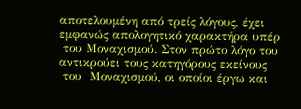αποτελουμένη από τρείς λόγους, έχει εμφανώς απολογητικό χαρακτήρα υπέρ
 του Μοναχισμού. Στον πρώτο λόγο του αντικρούει τους κατηγόρους εκείνους
 του  Μοναχισμού, οι οποίοι έργω και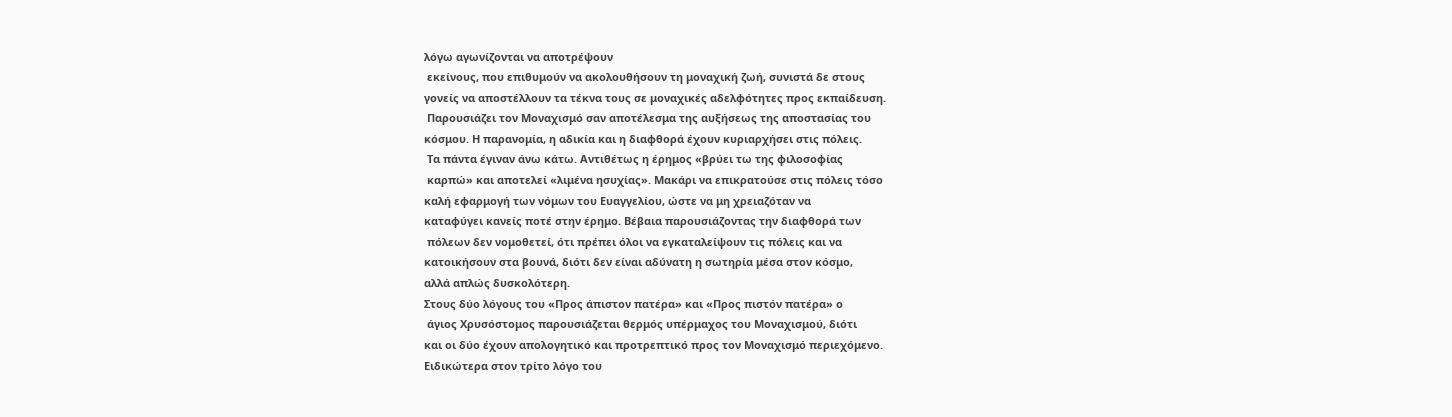λόγω αγωνίζονται να αποτρέψουν
 εκείνους, που επιθυμούν να ακολουθήσουν τη μοναχική ζωή, συνιστά δε στους
γονείς να αποστέλλουν τα τέκνα τους σε μοναχικές αδελφότητες προς εκπαίδευση.
 Παρουσιάζει τον Μοναχισμό σαν αποτέλεσμα της αυξήσεως της αποστασίας του
κόσμου. Η παρανομία, η αδικία και η διαφθορά έχουν κυριαρχήσει στις πόλεις.
 Τα πάντα έγιναν άνω κάτω. Αντιθέτως η έρημος «βρύει τω της φιλοσοφίας
 καρπώ» και αποτελεί «λιμένα ησυχίας». Μακάρι να επικρατούσε στις πόλεις τόσο
καλή εφαρμογή των νόμων του Ευαγγελίου, ώστε να μη χρειαζόταν να
καταφύγει κανείς ποτέ στην έρημο. Βέβαια παρουσιάζοντας την διαφθορά των
 πόλεων δεν νομοθετεί, ότι πρέπει όλοι να εγκαταλείψουν τις πόλεις και να
κατοικήσουν στα βουνά, διότι δεν είναι αδύνατη η σωτηρία μέσα στον κόσμο,
αλλά απλώς δυσκολότερη.
Στους δύο λόγους του «Προς άπιστον πατέρα» και «Προς πιστόν πατέρα» ο
 άγιος Χρυσόστομος παρουσιάζεται θερμός υπέρμαχος του Μοναχισμού, διότι
και οι δύο έχουν απολογητικό και προτρεπτικό προς τον Μοναχισμό περιεχόμενο.
Ειδικώτερα στον τρίτο λόγο του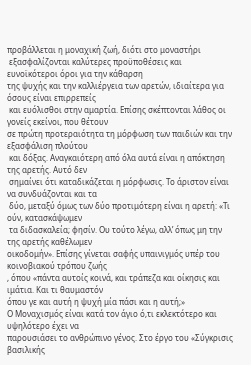προβάλλεται η μοναχική ζωή, διότι στο μοναστήρι
 εξασφαλίζονται καλύτερες προϋποθέσεις και ευνοϊκότεροι όροι για την κάθαρση
της ψυχής και την καλλιέργεια των αρετών, ιδιαίτερα για όσους είναι επιρρεπείς
 και ευόλισθοι στην αμαρτία. Επίσης σκέπτονται λάθος οι γονείς εκείνοι, που θέτουν
σε πρώτη προτεραιότητα τη μόρφωση των παιδιών και την εξασφάλιση πλούτου
 και δόξας. Αναγκαιότερη από όλα αυτά είναι η απόκτηση της αρετής. Αυτό δεν
 σημαίνει ότι καταδικάζεται η μόρφωσις. Το άριστον είναι να συνδυάζονται και τα
 δύο, μεταξύ όμως των δύο προτιμότερη είναι η αρετή: «Τι ούν, κατασκάψωμεν
 τα διδασκαλεία; φησίν. Ου τούτο λέγω, αλλ’ όπως μη την της αρετής καθέλωμεν
οικοδομήν». Επίσης γίνεται σαφής υπαινιγμός υπέρ του κοινοβιακού τρόπου ζωής
, όπου «πάντα αυτοίς κοινά, και τράπεζα και οίκησις και ιμάτια. Και τι θαυμαστόν
όπου γε και αυτή η ψυχή μία πάσι και η αυτή;»
Ο Μοναχισμός είναι κατά τον άγιο ό,τι εκλεκτότερο και υψηλότερο έχει να
παρουσιάσει το ανθρώπινο γένος. Στο έργο του «Σύγκρισις βασιλικής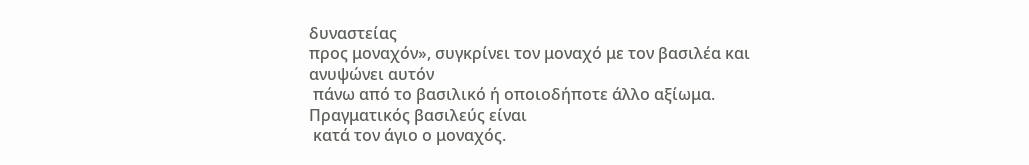δυναστείας
προς μοναχόν», συγκρίνει τον μοναχό με τον βασιλέα και ανυψώνει αυτόν
 πάνω από το βασιλικό ή οποιοδήποτε άλλο αξίωμα. Πραγματικός βασιλεύς είναι
 κατά τον άγιο ο μοναχός.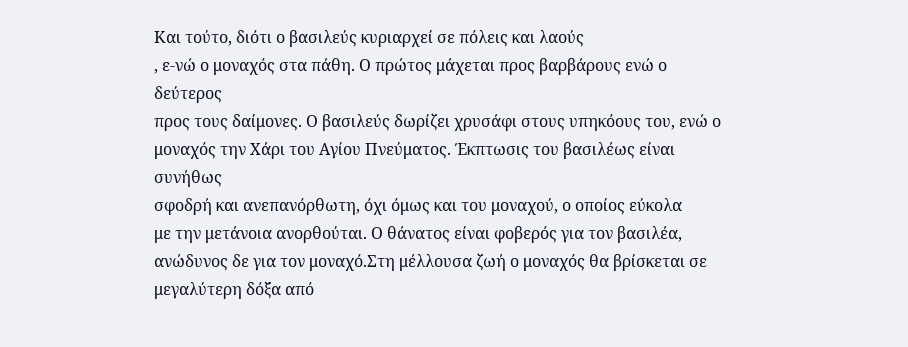Και τούτο, διότι ο βασιλεύς κυριαρχεί σε πόλεις και λαούς
, ε-νώ ο μοναχός στα πάθη. Ο πρώτος μάχεται προς βαρβάρους ενώ ο δεύτερος
προς τους δαίμονες. Ο βασιλεύς δωρίζει χρυσάφι στους υπηκόους του, ενώ ο
μοναχός την Χάρι του Αγίου Πνεύματος. Έκπτωσις του βασιλέως είναι συνήθως
σφοδρή και ανεπανόρθωτη, όχι όμως και του μοναχού, ο οποίος εύκολα
με την μετάνοια ανορθούται. Ο θάνατος είναι φοβερός για τον βασιλέα,
ανώδυνος δε για τον μοναχό.Στη μέλλουσα ζωή ο μοναχός θα βρίσκεται σε
μεγαλύτερη δόξα από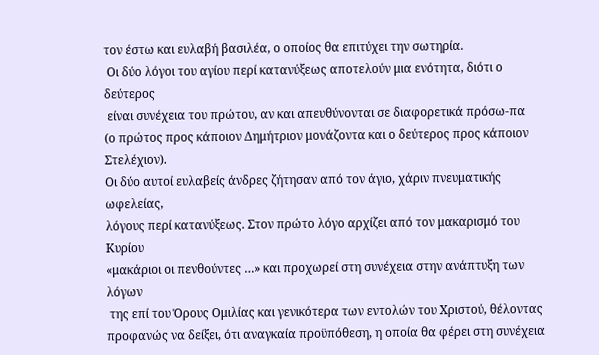τον έστω και ευλαβή βασιλέα, ο οποίος θα επιτύχει την σωτηρία.
 Οι δύο λόγοι του αγίου περί κατανύξεως αποτελούν μια ενότητα, διότι ο δεύτερος
 είναι συνέχεια του πρώτου, αν και απευθύνονται σε διαφορετικά πρόσω-πα
(ο πρώτος προς κάποιον Δημήτριον μονάζοντα και ο δεύτερος προς κάποιον Στελέχιον).
Οι δύο αυτοί ευλαβείς άνδρες ζήτησαν από τον άγιο, χάριν πνευματικής ωφελείας,
λόγους περί κατανύξεως. Στον πρώτο λόγο αρχίζει από τον μακαρισμό του Κυρίου
«μακάριοι οι πενθούντες …» και προχωρεί στη συνέχεια στην ανάπτυξη των λόγων
 της επί του Όρους Ομιλίας και γενικότερα των εντολών του Χριστού, θέλοντας
προφανώς να δείξει, ότι αναγκαία προϋπόθεση, η οποία θα φέρει στη συνέχεια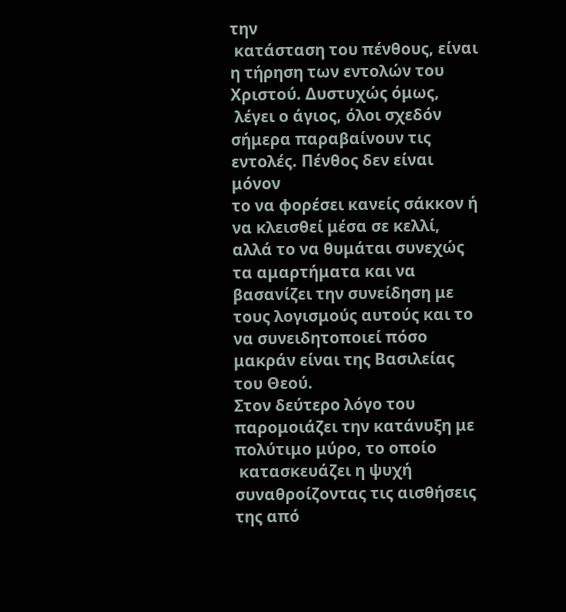την
 κατάσταση του πένθους, είναι η τήρηση των εντολών του Χριστού. Δυστυχώς όμως,
 λέγει ο άγιος, όλοι σχεδόν σήμερα παραβαίνουν τις εντολές. Πένθος δεν είναι μόνον
το να φορέσει κανείς σάκκον ή να κλεισθεί μέσα σε κελλί, αλλά το να θυμάται συνεχώς
τα αμαρτήματα και να βασανίζει την συνείδηση με τους λογισμούς αυτούς και το
να συνειδητοποιεί πόσο μακράν είναι της Βασιλείας του Θεού.
Στον δεύτερο λόγο του παρομοιάζει την κατάνυξη με πολύτιμο μύρο, το οποίο
 κατασκευάζει η ψυχή συναθροίζοντας τις αισθήσεις της από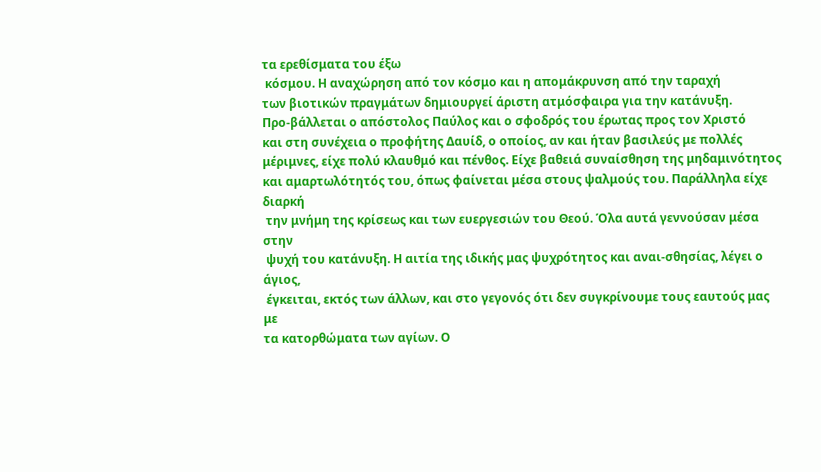τα ερεθίσματα του έξω
 κόσμου. Η αναχώρηση από τον κόσμο και η απομάκρυνση από την ταραχή
των βιοτικών πραγμάτων δημιουργεί άριστη ατμόσφαιρα για την κατάνυξη.
Προ-βάλλεται ο απόστολος Παύλος και ο σφοδρός του έρωτας προς τον Χριστό
και στη συνέχεια ο προφήτης Δαυίδ, ο οποίος, αν και ήταν βασιλεύς με πολλές
μέριμνες, είχε πολύ κλαυθμό και πένθος. Είχε βαθειά συναίσθηση της μηδαμινότητος
και αμαρτωλότητός του, όπως φαίνεται μέσα στους ψαλμούς του. Παράλληλα είχε διαρκή
 την μνήμη της κρίσεως και των ευεργεσιών του Θεού. Όλα αυτά γεννούσαν μέσα στην
 ψυχή του κατάνυξη. Η αιτία της ιδικής μας ψυχρότητος και αναι-σθησίας, λέγει ο άγιος,
 έγκειται, εκτός των άλλων, και στο γεγονός ότι δεν συγκρίνουμε τους εαυτούς μας με
τα κατορθώματα των αγίων. Ο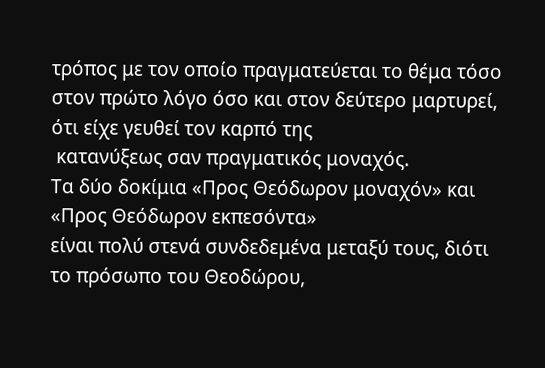τρόπος με τον οποίο πραγματεύεται το θέμα τόσο
στον πρώτο λόγο όσο και στον δεύτερο μαρτυρεί, ότι είχε γευθεί τον καρπό της
 κατανύξεως σαν πραγματικός μοναχός.
Τα δύο δοκίμια «Προς Θεόδωρον μοναχόν» και «Προς Θεόδωρον εκπεσόντα»
είναι πολύ στενά συνδεδεμένα μεταξύ τους, διότι το πρόσωπο του Θεοδώρου,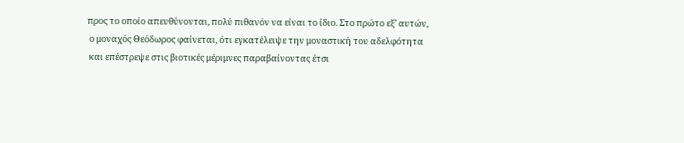προς το οποίο απευθύνονται, πολύ πιθανόν να είναι το ίδιο. Στο πρώτο εξ’ αυτών,
 ο μοναχός Θεόδωρος φαίνεται, ότι εγκατέλειψε την μοναστική του αδελφότητα
 και επέστρεψε στις βιοτικές μέριμνες παραβαίνοντας έτσι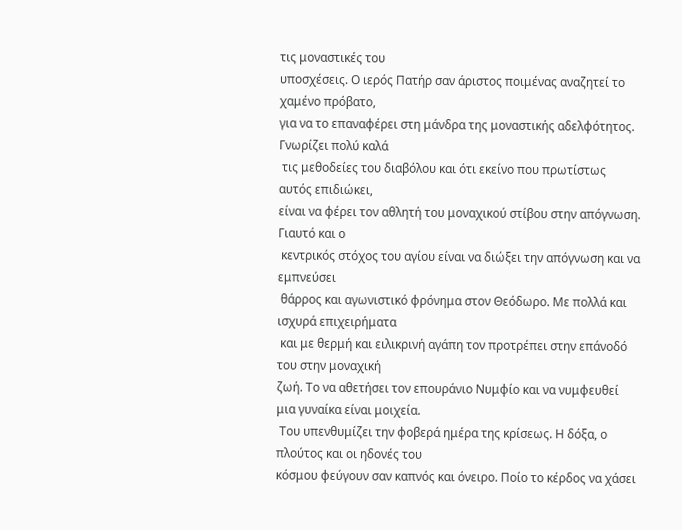τις μοναστικές του
υποσχέσεις. Ο ιερός Πατήρ σαν άριστος ποιμένας αναζητεί το χαμένο πρόβατο,
για να το επαναφέρει στη μάνδρα της μοναστικής αδελφότητος. Γνωρίζει πολύ καλά
 τις μεθοδείες του διαβόλου και ότι εκείνο που πρωτίστως αυτός επιδιώκει,
είναι να φέρει τον αθλητή του μοναχικού στίβου στην απόγνωση. Γιαυτό και ο
 κεντρικός στόχος του αγίου είναι να διώξει την απόγνωση και να εμπνεύσει
 θάρρος και αγωνιστικό φρόνημα στον Θεόδωρο. Με πολλά και ισχυρά επιχειρήματα
 και με θερμή και ειλικρινή αγάπη τον προτρέπει στην επάνοδό του στην μοναχική
ζωή. Το να αθετήσει τον επουράνιο Νυμφίο και να νυμφευθεί μια γυναίκα είναι μοιχεία.
 Του υπενθυμίζει την φοβερά ημέρα της κρίσεως. Η δόξα, ο πλούτος και οι ηδονές του
κόσμου φεύγουν σαν καπνός και όνειρο. Ποίο το κέρδος να χάσει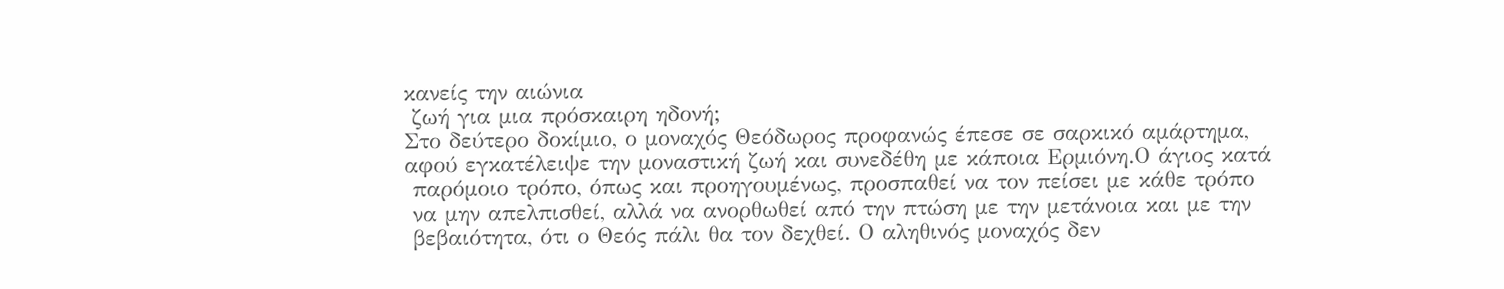κανείς την αιώνια
 ζωή για μια πρόσκαιρη ηδονή;
Στο δεύτερο δοκίμιο, ο μοναχός Θεόδωρος προφανώς έπεσε σε σαρκικό αμάρτημα,
αφού εγκατέλειψε την μοναστική ζωή και συνεδέθη με κάποια Ερμιόνη.Ο άγιος κατά
 παρόμοιο τρόπο, όπως και προηγουμένως, προσπαθεί να τον πείσει με κάθε τρόπο
 να μην απελπισθεί, αλλά να ανορθωθεί από την πτώση με την μετάνοια και με την
 βεβαιότητα, ότι ο Θεός πάλι θα τον δεχθεί. Ο αληθινός μοναχός δεν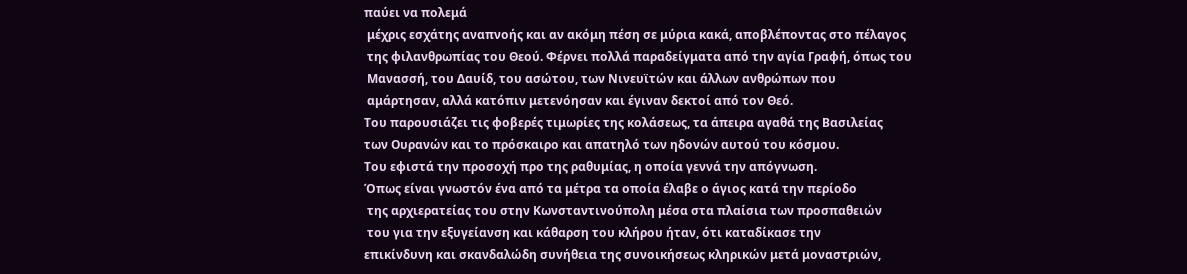παύει να πολεμά
 μέχρις εσχάτης αναπνοής και αν ακόμη πέση σε μύρια κακά, αποβλέποντας στο πέλαγος
 της φιλανθρωπίας του Θεού. Φέρνει πολλά παραδείγματα από την αγία Γραφή, όπως του
 Μανασσή, του Δαυίδ, του ασώτου, των Νινευϊτών και άλλων ανθρώπων που
 αμάρτησαν, αλλά κατόπιν μετενόησαν και έγιναν δεκτοί από τον Θεό.
Του παρουσιάζει τις φοβερές τιμωρίες της κολάσεως, τα άπειρα αγαθά της Βασιλείας
των Ουρανών και το πρόσκαιρο και απατηλό των ηδονών αυτού του κόσμου.
Του εφιστά την προσοχή προ της ραθυμίας, η οποία γεννά την απόγνωση.
Όπως είναι γνωστόν ένα από τα μέτρα τα οποία έλαβε ο άγιος κατά την περίοδο
 της αρχιερατείας του στην Κωνσταντινούπολη μέσα στα πλαίσια των προσπαθειών
 του για την εξυγείανση και κάθαρση του κλήρου ήταν, ότι καταδίκασε την
επικίνδυνη και σκανδαλώδη συνήθεια της συνοικήσεως κληρικών μετά μοναστριών,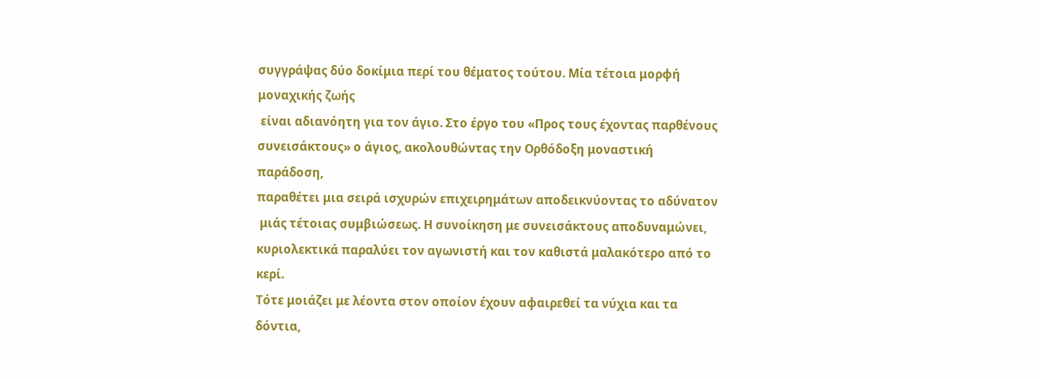συγγράψας δύο δοκίμια περί του θέματος τούτου. Μία τέτοια μορφή μοναχικής ζωής
 είναι αδιανόητη για τον άγιο. Στο έργο του «Προς τους έχοντας παρθένους
συνεισάκτους» ο άγιος, ακολουθώντας την Ορθόδοξη μοναστική παράδοση,
παραθέτει μια σειρά ισχυρών επιχειρημάτων αποδεικνύοντας το αδύνατον
 μιάς τέτοιας συμβιώσεως. Η συνοίκηση με συνεισάκτους αποδυναμώνει,
κυριολεκτικά παραλύει τον αγωνιστή και τον καθιστά μαλακότερο από το κερί.
Τότε μοιάζει με λέοντα στον οποίον έχουν αφαιρεθεί τα νύχια και τα δόντια,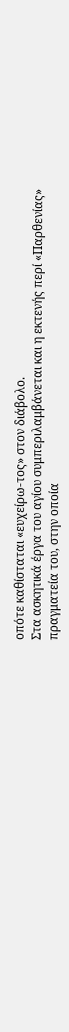οπότε καθίσταται «ευχείρω-τος» στον διάβολο.
Στα ασκητικά έργα του αγίου συμπεριλαμβάνεται και η εκτενής περί «Παρθενίας»
πραγματεία του, στην οποία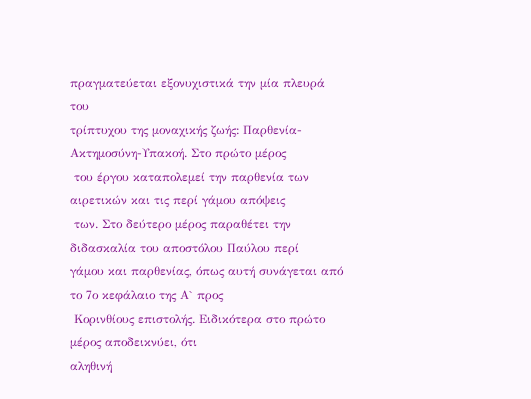πραγματεύεται εξονυχιστικά την μία πλευρά του
τρίπτυχου της μοναχικής ζωής: Παρθενία-Ακτημοσύνη-Υπακοή. Στο πρώτο μέρος
 του έργου καταπολεμεί την παρθενία των αιρετικών και τις περί γάμου απόψεις
 των. Στο δεύτερο μέρος παραθέτει την διδασκαλία του αποστόλου Παύλου περί
γάμου και παρθενίας, όπως αυτή συνάγεται από το 7ο κεφάλαιο της Α` προς
 Κορινθίους επιστολής. Ειδικότερα στο πρώτο μέρος αποδεικνύει, ότι
αληθινή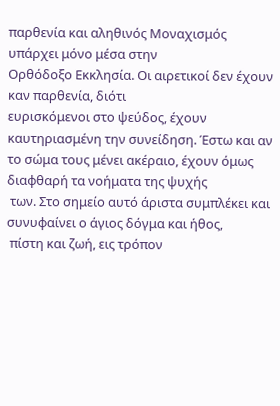παρθενία και αληθινός Μοναχισμός υπάρχει μόνο μέσα στην
Ορθόδοξο Εκκλησία. Οι αιρετικοί δεν έχουν καν παρθενία, διότι
ευρισκόμενοι στο ψεύδος, έχουν καυτηριασμένη την συνείδηση. Έστω και αν
το σώμα τους μένει ακέραιο, έχουν όμως διαφθαρή τα νοήματα της ψυχής
 των. Στο σημείο αυτό άριστα συμπλέκει και συνυφαίνει ο άγιος δόγμα και ήθος,
 πίστη και ζωή, εις τρόπον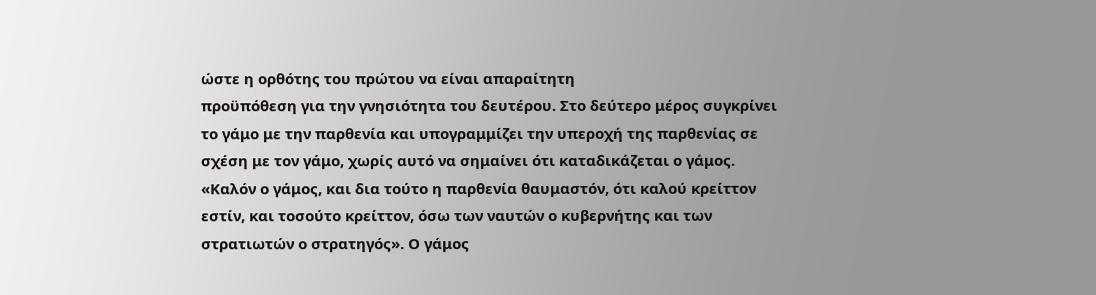ώστε η ορθότης του πρώτου να είναι απαραίτητη
προϋπόθεση για την γνησιότητα του δευτέρου. Στο δεύτερο μέρος συγκρίνει
το γάμο με την παρθενία και υπογραμμίζει την υπεροχή της παρθενίας σε
σχέση με τον γάμο, χωρίς αυτό να σημαίνει ότι καταδικάζεται ο γάμος.
«Καλόν ο γάμος, και δια τούτο η παρθενία θαυμαστόν, ότι καλού κρείττον
εστίν, και τοσούτο κρείττον, όσω των ναυτών ο κυβερνήτης και των
στρατιωτών ο στρατηγός». Ο γάμος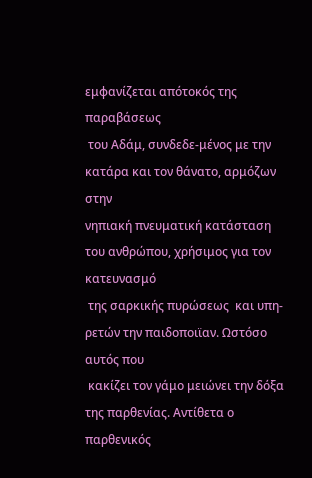εμφανίζεται απότοκός της παραβάσεως
 του Αδάμ, συνδεδε-μένος με την κατάρα και τον θάνατο, αρμόζων στην
νηπιακή πνευματική κατάσταση του ανθρώπου, χρήσιμος για τον κατευνασμό
 της σαρκικής πυρώσεως  και υπη-ρετών την παιδοποιϊαν. Ωστόσο αυτός που
 κακίζει τον γάμο μειώνει την δόξα της παρθενίας. Αντίθετα ο παρθενικός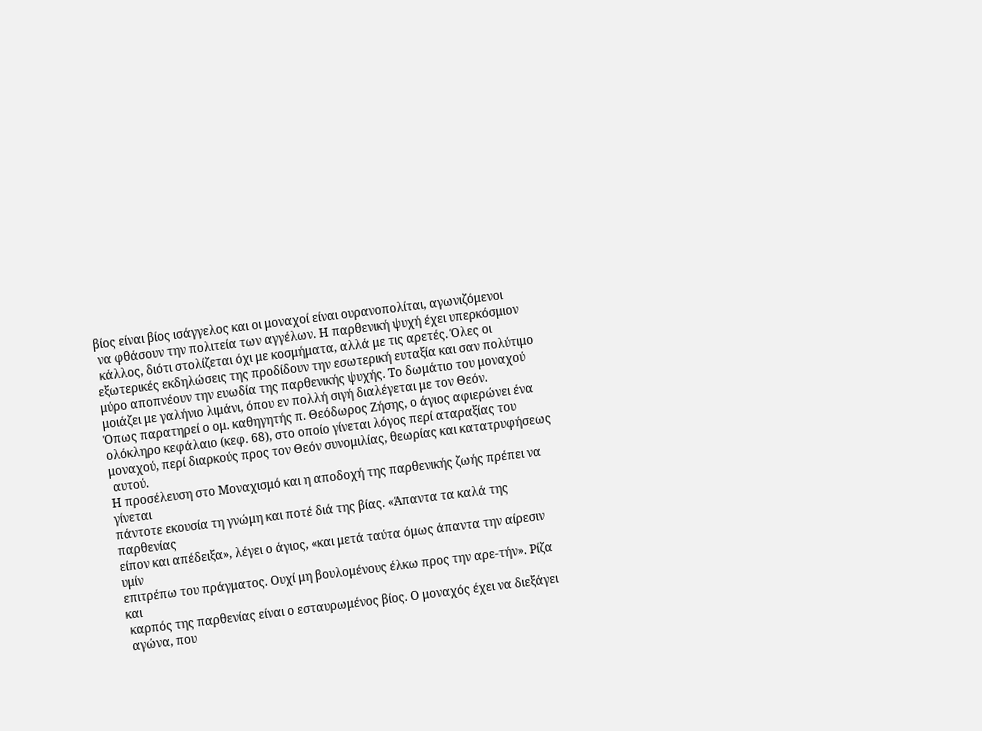βίος είναι βίος ισάγγελος και οι μοναχοί είναι ουρανοπολίται, αγωνιζόμενοι
 να φθάσουν την πολιτεία των αγγέλων. Η παρθενική ψυχή έχει υπερκόσμιον
 κάλλος, διότι στολίζεται όχι με κοσμήματα, αλλά με τις αρετές. Όλες οι
εξωτερικές εκδηλώσεις της προδίδουν την εσωτερική ευταξία και σαν πολύτιμο
μύρο αποπνέουν την ευωδία της παρθενικής ψυχής. Το δωμάτιο του μοναχού
μοιάζει με γαλήνιο λιμάνι, όπου εν πολλή σιγή διαλέγεται με τον Θεόν.
Όπως παρατηρεί ο ομ. καθηγητής π. Θεόδωρος Ζήσης, ο άγιος αφιερώνει ένα
ολόκληρο κεφάλαιο (κεφ. 68), στο οποίο γίνεται λόγος περί αταραξίας του
μοναχού, περί διαρκούς προς τον Θεόν συνομιλίας, θεωρίας και κατατρυφήσεως
 αυτού.
Η προσέλευση στο Μοναχισμό και η αποδοχή της παρθενικής ζωής πρέπει να γίνεται
πάντοτε εκουσία τη γνώμη και ποτέ διά της βίας. «Άπαντα τα καλά της παρθενίας
είπον και απέδειξα», λέγει ο άγιος, «και μετά ταύτα όμως άπαντα την αίρεσιν υμίν
επιτρέπω του πράγματος. Ουχί μη βουλομένους έλκω προς την αρε-τήν». Ρίζα και
 καρπός της παρθενίας είναι ο εσταυρωμένος βίος. Ο μοναχός έχει να διεξάγει
 αγώνα, που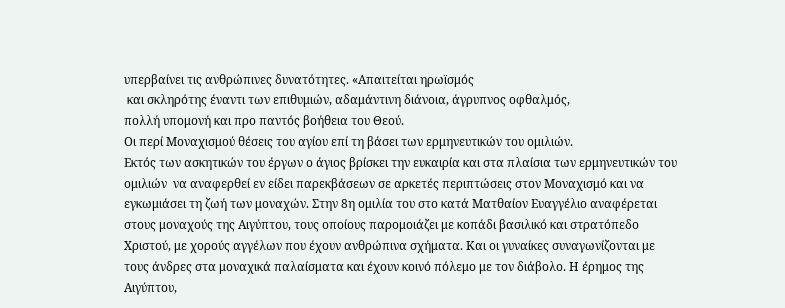υπερβαίνει τις ανθρώπινες δυνατότητες. «Απαιτείται ηρωϊσμός
 και σκληρότης έναντι των επιθυμιών, αδαμάντινη διάνοια, άγρυπνος οφθαλμός,
πολλή υπομονή και προ παντός βοήθεια του Θεού.
Οι περί Μοναχισμού θέσεις του αγίου επί τη βάσει των ερμηνευτικών του ομιλιών.
Εκτός των ασκητικών του έργων ο άγιος βρίσκει την ευκαιρία και στα πλαίσια των ερμηνευτικών του ομιλιών  να αναφερθεί εν είδει παρεκβάσεων σε αρκετές περιπτώσεις στον Μοναχισμό και να εγκωμιάσει τη ζωή των μοναχών. Στην 8η ομιλία του στο κατά Ματθαίον Ευαγγέλιο αναφέρεται στους μοναχούς της Αιγύπτου, τους οποίους παρομοιάζει με κοπάδι βασιλικό και στρατόπεδο Χριστού, με χορούς αγγέλων που έχουν ανθρώπινα σχήματα. Και οι γυναίκες συναγωνίζονται με τους άνδρες στα μοναχικά παλαίσματα και έχουν κοινό πόλεμο με τον διάβολο. Η έρημος της Αιγύπτου,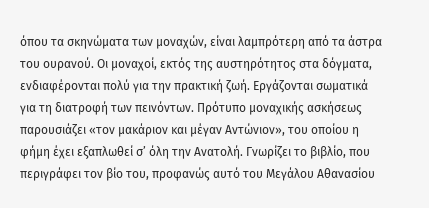όπου τα σκηνώματα των μοναχών, είναι λαμπρότερη από τα άστρα του ουρανού. Οι μοναχοί, εκτός της αυστηρότητος στα δόγματα, ενδιαφέρονται πολύ για την πρακτική ζωή. Εργάζονται σωματικά για τη διατροφή των πεινόντων. Πρότυπο μοναχικής ασκήσεως παρουσιάζει «τον μακάριον και μέγαν Αντώνιον», του οποίου η φήμη έχει εξαπλωθεί σ’ όλη την Ανατολή. Γνωρίζει το βιβλίο, που περιγράφει τον βίο του, προφανώς αυτό του Μεγάλου Αθανασίου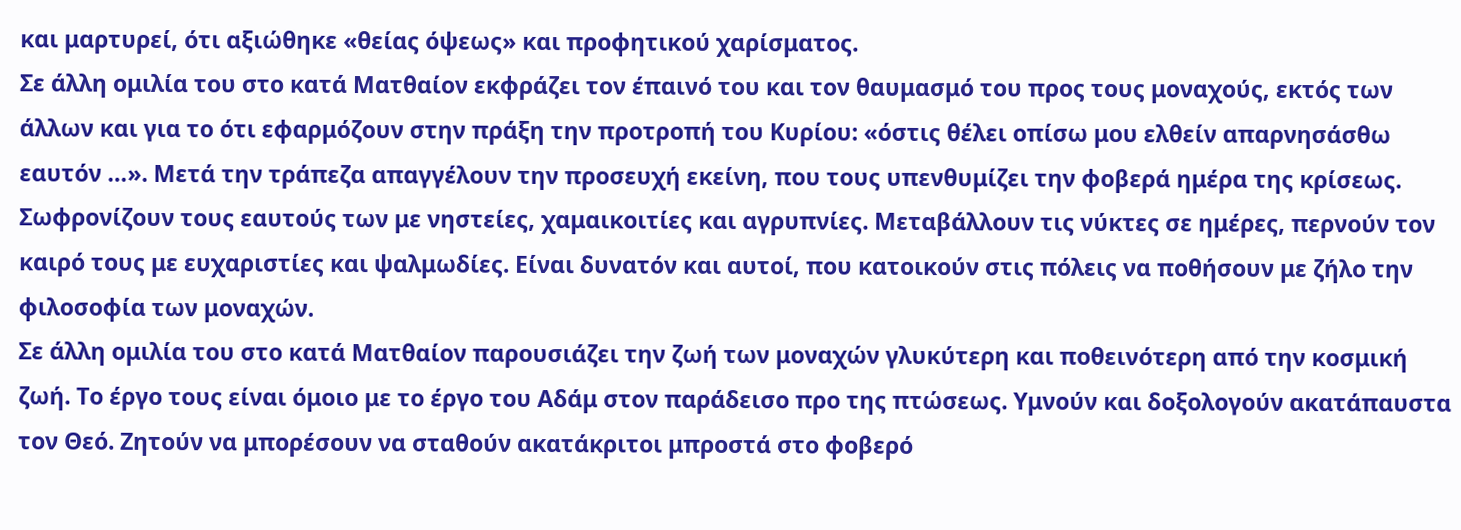και μαρτυρεί, ότι αξιώθηκε «θείας όψεως» και προφητικού χαρίσματος.
Σε άλλη ομιλία του στο κατά Ματθαίον εκφράζει τον έπαινό του και τον θαυμασμό του προς τους μοναχούς, εκτός των άλλων και για το ότι εφαρμόζουν στην πράξη την προτροπή του Κυρίου: «όστις θέλει οπίσω μου ελθείν απαρνησάσθω εαυτόν …». Μετά την τράπεζα απαγγέλουν την προσευχή εκείνη, που τους υπενθυμίζει την φοβερά ημέρα της κρίσεως. Σωφρονίζουν τους εαυτούς των με νηστείες, χαμαικοιτίες και αγρυπνίες. Μεταβάλλουν τις νύκτες σε ημέρες, περνούν τον καιρό τους με ευχαριστίες και ψαλμωδίες. Είναι δυνατόν και αυτοί, που κατοικούν στις πόλεις να ποθήσουν με ζήλο την φιλοσοφία των μοναχών.
Σε άλλη ομιλία του στο κατά Ματθαίον παρουσιάζει την ζωή των μοναχών γλυκύτερη και ποθεινότερη από την κοσμική ζωή. Το έργο τους είναι όμοιο με το έργο του Αδάμ στον παράδεισο προ της πτώσεως. Υμνούν και δοξολογούν ακατάπαυστα τον Θεό. Ζητούν να μπορέσουν να σταθούν ακατάκριτοι μπροστά στο φοβερό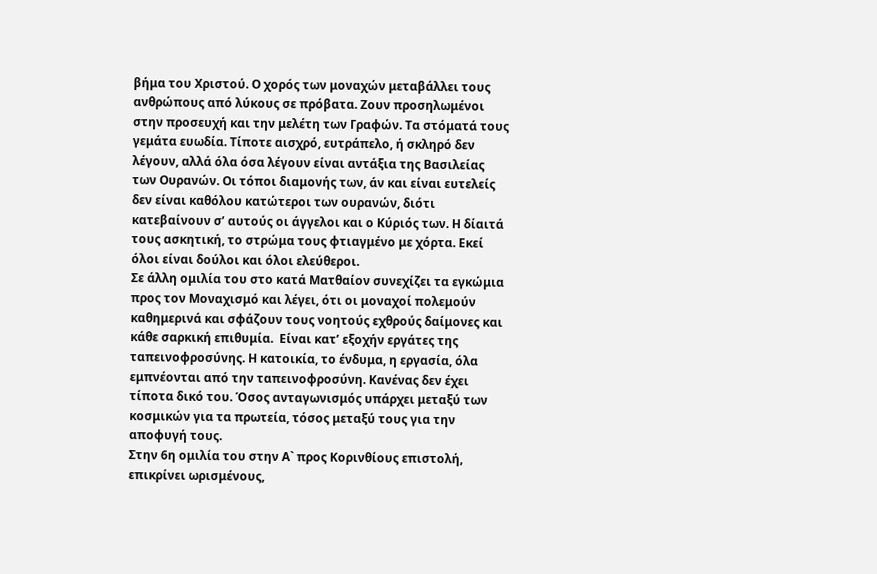βήμα του Χριστού. Ο χορός των μοναχών μεταβάλλει τους ανθρώπους από λύκους σε πρόβατα. Ζουν προσηλωμένοι στην προσευχή και την μελέτη των Γραφών. Τα στόματά τους γεμάτα ευωδία. Τίποτε αισχρό, ευτράπελο, ή σκληρό δεν λέγουν, αλλά όλα όσα λέγουν είναι αντάξια της Βασιλείας των Ουρανών. Οι τόποι διαμονής των, άν και είναι ευτελείς δεν είναι καθόλου κατώτεροι των ουρανών, διότι κατεβαίνουν σ’ αυτούς οι άγγελοι και ο Κύριός των. Η δίαιτά τους ασκητική, το στρώμα τους φτιαγμένο με χόρτα. Εκεί όλοι είναι δούλοι και όλοι ελεύθεροι.
Σε άλλη ομιλία του στο κατά Ματθαίον συνεχίζει τα εγκώμια προς τον Μοναχισμό και λέγει, ότι οι μοναχοί πολεμούν καθημερινά και σφάζουν τους νοητούς εχθρούς δαίμονες και κάθε σαρκική επιθυμία.  Είναι κατ’ εξοχήν εργάτες της ταπεινοφροσύνης. Η κατοικία, το ένδυμα, η εργασία, όλα εμπνέονται από την ταπεινοφροσύνη. Κανένας δεν έχει τίποτα δικό του. Όσος ανταγωνισμός υπάρχει μεταξύ των κοσμικών για τα πρωτεία, τόσος μεταξύ τους για την αποφυγή τους.
Στην 6η ομιλία του στην Α` προς Κορινθίους επιστολή, επικρίνει ωρισμένους,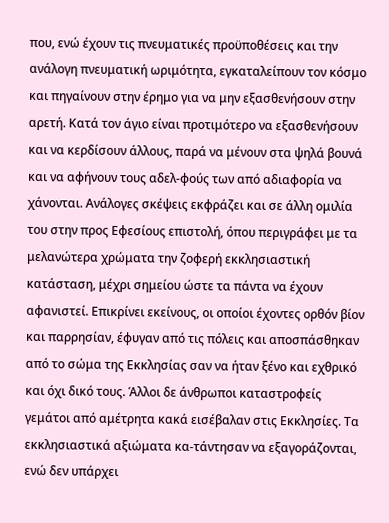που, ενώ έχουν τις πνευματικές προϋποθέσεις και την ανάλογη πνευματική ωριμότητα, εγκαταλείπουν τον κόσμο και πηγαίνουν στην έρημο για να μην εξασθενήσουν στην αρετή. Κατά τον άγιο είναι προτιμότερο να εξασθενήσουν και να κερδίσουν άλλους, παρά να μένουν στα ψηλά βουνά και να αφήνουν τους αδελ-φούς των από αδιαφορία να χάνονται. Ανάλογες σκέψεις εκφράζει και σε άλλη ομιλία του στην προς Εφεσίους επιστολή, όπου περιγράφει με τα μελανώτερα χρώματα την ζοφερή εκκλησιαστική κατάσταση, μέχρι σημείου ώστε τα πάντα να έχουν αφανιστεί. Επικρίνει εκείνους, οι οποίοι έχοντες ορθόν βίον και παρρησίαν, έφυγαν από τις πόλεις και αποσπάσθηκαν από το σώμα της Εκκλησίας σαν να ήταν ξένο και εχθρικό και όχι δικό τους. Άλλοι δε άνθρωποι καταστροφείς γεμάτοι από αμέτρητα κακά εισέβαλαν στις Εκκλησίες. Τα εκκλησιαστικά αξιώματα κα-τάντησαν να εξαγοράζονται, ενώ δεν υπάρχει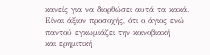κανείς για να διορθώσει αυτά τα κακά.
Είναι άξιον προσοχής, ότι ο άγιος ενώ παντού εγκωμιάζει την κοινοβιακή
και ερημιτική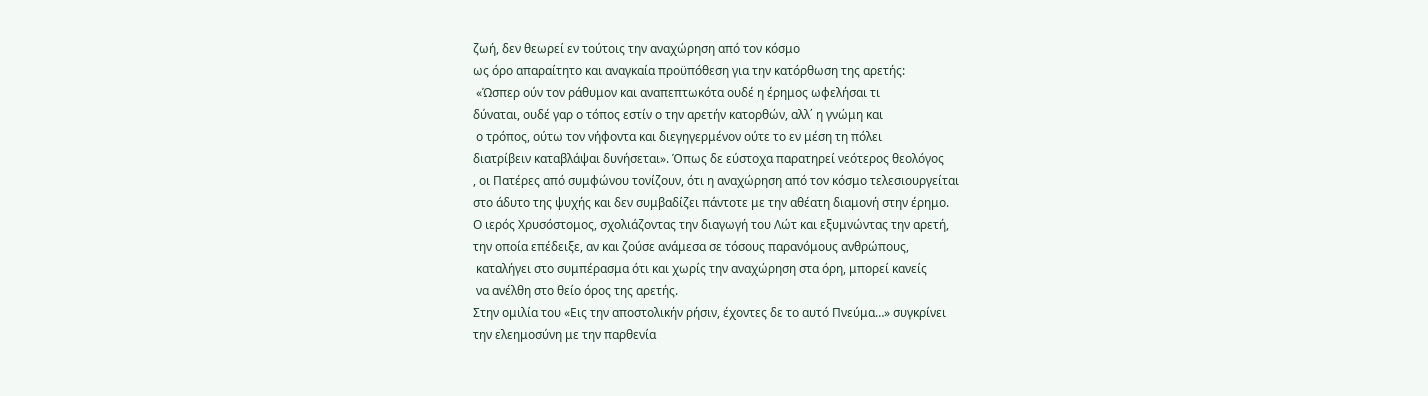ζωή, δεν θεωρεί εν τούτοις την αναχώρηση από τον κόσμο
ως όρο απαραίτητο και αναγκαία προϋπόθεση για την κατόρθωση της αρετής:
 «Ώσπερ ούν τον ράθυμον και αναπεπτωκότα ουδέ η έρημος ωφελήσαι τι
δύναται, ουδέ γαρ ο τόπος εστίν ο την αρετήν κατορθών, αλλ΄ η γνώμη και
 ο τρόπος, ούτω τον νήφοντα και διεγηγερμένον ούτε το εν μέση τη πόλει
διατρίβειν καταβλάψαι δυνήσεται». Όπως δε εύστοχα παρατηρεί νεότερος θεολόγος
, οι Πατέρες από συμφώνου τονίζουν, ότι η αναχώρηση από τον κόσμο τελεσιουργείται
στο άδυτο της ψυχής και δεν συμβαδίζει πάντοτε με την αθέατη διαμονή στην έρημο.
Ο ιερός Χρυσόστομος, σχολιάζοντας την διαγωγή του Λώτ και εξυμνώντας την αρετή,
την οποία επέδειξε, αν και ζούσε ανάμεσα σε τόσους παρανόμους ανθρώπους,
 καταλήγει στο συμπέρασμα ότι και χωρίς την αναχώρηση στα όρη, μπορεί κανείς
 να ανέλθη στο θείο όρος της αρετής.
Στην ομιλία του «Εις την αποστολικήν ρήσιν, έχοντες δε το αυτό Πνεύμα…» συγκρίνει
την ελεημοσύνη με την παρθενία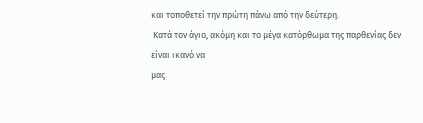και τοποθετεί την πρώτη πάνω από την δεύτερη.
 Κατά τον άγιο, ακόμη και το μέγα κατόρθωμα της παρθενίας δεν είναι ικανό να
μας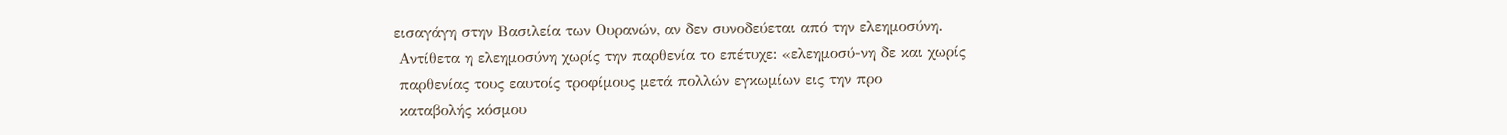εισαγάγη στην Βασιλεία των Ουρανών, αν δεν συνοδεύεται από την ελεημοσύνη.
 Αντίθετα η ελεημοσύνη χωρίς την παρθενία το επέτυχε: «ελεημοσύ-νη δε και χωρίς
 παρθενίας τους εαυτοίς τροφίμους μετά πολλών εγκωμίων εις την προ
 καταβολής κόσμου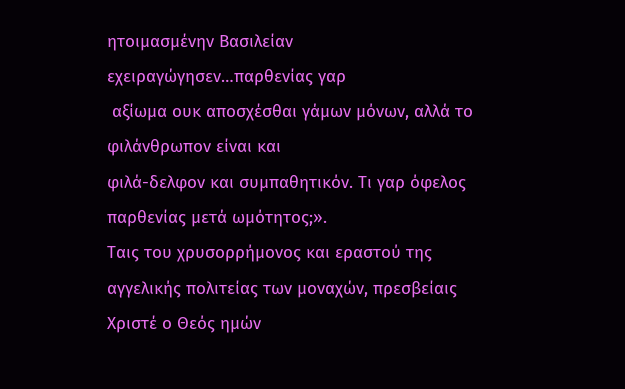ητοιμασμένην Βασιλείαν εχειραγώγησεν…παρθενίας γαρ
 αξίωμα ουκ αποσχέσθαι γάμων μόνων, αλλά το φιλάνθρωπον είναι και
φιλά-δελφον και συμπαθητικόν. Τι γαρ όφελος παρθενίας μετά ωμότητος;».
Ταις του χρυσορρήμονος και εραστού της αγγελικής πολιτείας των μοναχών, πρεσβείαις
Χριστέ ο Θεός ημών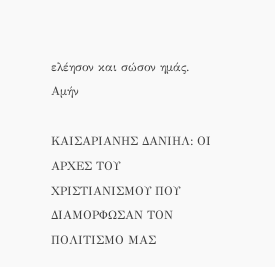ελέησον και σώσον ημάς. Αμήν

ΚΑΙΣΑΡΙΑΝΗΣ ΔΑΝΙΗΛ: ΟΙ ΑΡΧΕΣ ΤΟΥ ΧΡΙΣΤΙΑΝΙΣΜΟΥ ΠΟΥ ΔΙΑΜΟΡΦΩΣΑΝ ΤΟΝ ΠΟΛΙΤΙΣΜΟ ΜΑΣ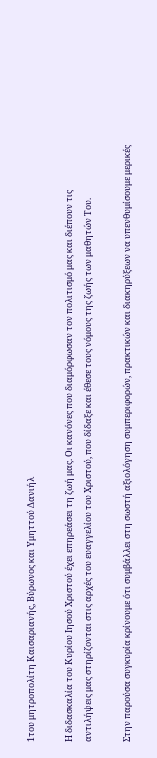1του μητροπολίτη Καισαριανής, Βύρωνος και Υμηττού Δανιήλ

Η διδασκαλία του Κυρίου Ιησού Χριστού έχει επηρεάσει τη ζωή μας. Οι κανόνες που διαμόρφωσαν τον πολιτισμό μας και διέπουν τις αντιλήψεις μας στηρίζονται στις αρχές του ευαγγελίου του Χριστού, που δίδαξε και έθεσε τους νόμους της ζωής των μαθητών Του.

Στην παρούσα συγκυρία κρίνουμε ότι συμβάλλει στη σωστή αξιολόγηση συμπεριφορών, πρακτικών και διακηρύξεων να υπενθυμίσουμε μερικές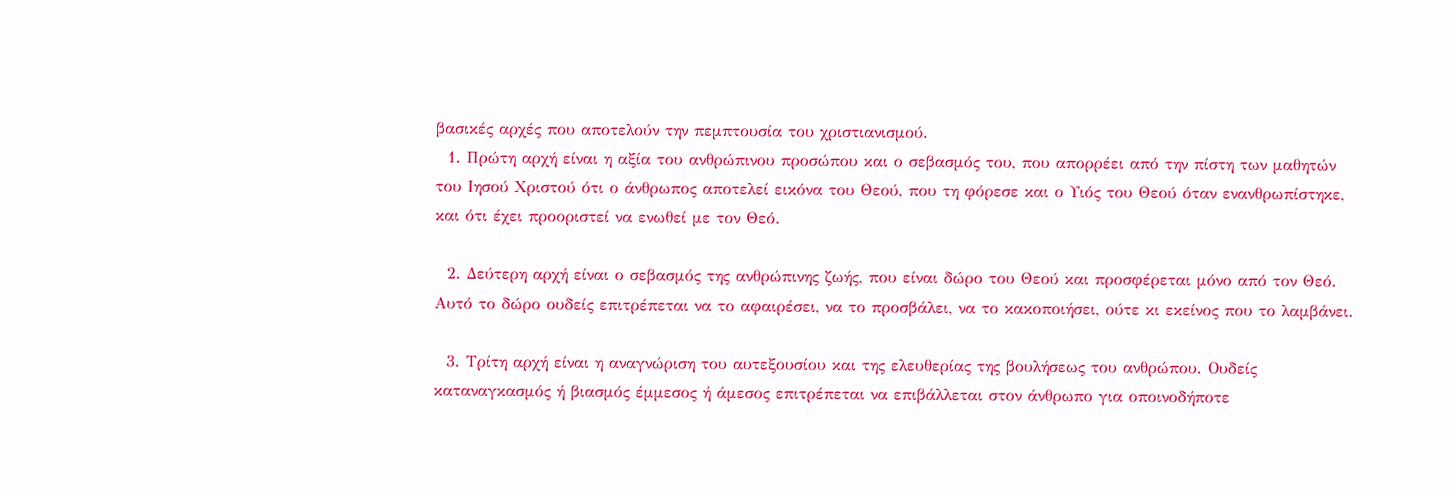βασικές αρχές που αποτελούν την πεμπτουσία του χριστιανισμού.
  1. Πρώτη αρχή είναι η αξία του ανθρώπινου προσώπου και ο σεβασμός του, που απορρέει από την πίστη των μαθητών του Ιησού Χριστού ότι ο άνθρωπος αποτελεί εικόνα του Θεού, που τη φόρεσε και ο Υιός του Θεού όταν ενανθρωπίστηκε, και ότι έχει προοριστεί να ενωθεί με τον Θεό.

  2. Δεύτερη αρχή είναι ο σεβασμός της ανθρώπινης ζωής, που είναι δώρο του Θεού και προσφέρεται μόνο από τον Θεό. Αυτό το δώρο ουδείς επιτρέπεται να το αφαιρέσει, να το προσβάλει, να το κακοποιήσει, ούτε κι εκείνος που το λαμβάνει.

  3. Τρίτη αρχή είναι η αναγνώριση του αυτεξουσίου και της ελευθερίας της βουλήσεως του ανθρώπου. Ουδείς καταναγκασμός ή βιασμός έμμεσος ή άμεσος επιτρέπεται να επιβάλλεται στον άνθρωπο για οποινοδήποτε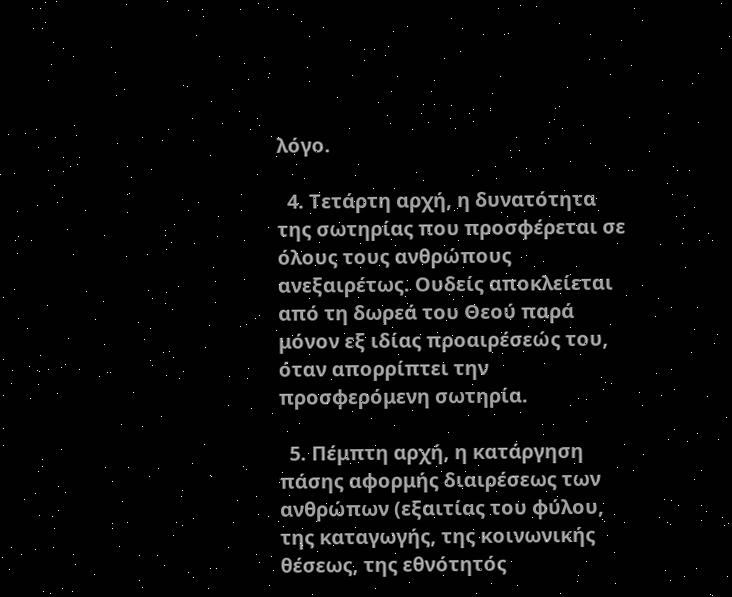λόγο.

  4. Τετάρτη αρχή, η δυνατότητα της σωτηρίας που προσφέρεται σε όλους τους ανθρώπους ανεξαιρέτως. Ουδείς αποκλείεται από τη δωρεά του Θεού παρά μόνον εξ ιδίας προαιρέσεώς του, όταν απορρίπτει την προσφερόμενη σωτηρία.

  5. Πέμπτη αρχή, η κατάργηση πάσης αφορμής διαιρέσεως των ανθρώπων (εξαιτίας του φύλου, της καταγωγής, της κοινωνικής θέσεως, της εθνότητός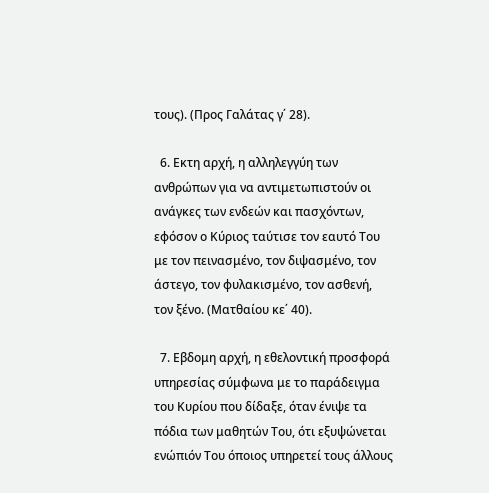τους). (Προς Γαλάτας γ΄ 28).

  6. Εκτη αρχή, η αλληλεγγύη των ανθρώπων για να αντιμετωπιστούν οι ανάγκες των ενδεών και πασχόντων, εφόσον ο Κύριος ταύτισε τον εαυτό Του με τον πεινασμένο, τον διψασμένο, τον άστεγο, τον φυλακισμένο, τον ασθενή, τον ξένο. (Ματθαίου κε΄ 40).

  7. Εβδομη αρχή, η εθελοντική προσφορά υπηρεσίας σύμφωνα με το παράδειγμα του Κυρίου που δίδαξε, όταν ένιψε τα πόδια των μαθητών Του, ότι εξυψώνεται ενώπιόν Του όποιος υπηρετεί τους άλλους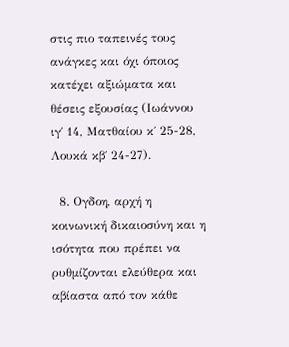στις πιο ταπεινές τους ανάγκες και όχι όποιος κατέχει αξιώματα και θέσεις εξουσίας (Ιωάννου ιγ΄ 14, Ματθαίου κ΄ 25-28, Λουκά κβ΄ 24-27).

  8. Ογδοη, αρχή η κοινωνική δικαιοσύνη και η ισότητα που πρέπει να ρυθμίζονται ελεύθερα και αβίαστα από τον κάθε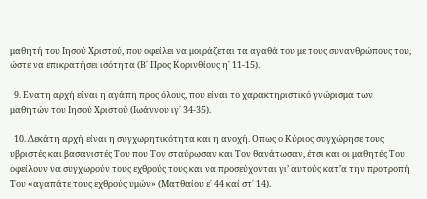μαθητή του Ιησού Χριστού, που οφείλει να μοιράζεται τα αγαθά του με τους συνανθρώπους του, ώστε να επικρατήσει ισότητα (Β΄ Προς Κορινθίους η΄ 11-15).

  9. Ενατη αρχή είναι η αγάπη προς όλους, που είναι το χαρακτηριστικό γνώρισμα των μαθητών του Ιησού Χριστού (Ιωάννου ιγ΄ 34-35).

  10. Δεκάτη αρχή είναι η συγχωρητικότητα και η ανοχή. Οπως ο Κύριος συγχώρησε τους υβριστές και βασανιστές Του που Τον σταύρωσαν και Τον θανάτωσαν, έτσι και οι μαθητές Του οφείλουν να συγχωρούν τους εχθρούς τους και να προσεύχονται γι’ αυτούς κατ’α την προτροπή Του «αγαπάτε τους εχθρούς υμών» (Ματθαίου ε΄ 44 καί στ΄ 14).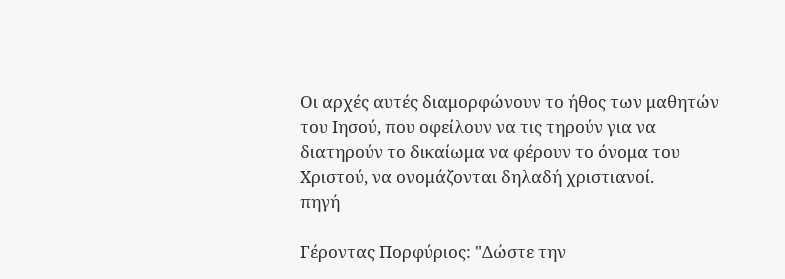Οι αρχές αυτές διαμορφώνουν το ήθος των μαθητών του Ιησού, που οφείλουν να τις τηρούν για να διατηρούν το δικαίωμα να φέρουν το όνομα του Χριστού, να ονομάζονται δηλαδή χριστιανοί.
πηγή

Γέροντας Πορφύριος: "Δώστε την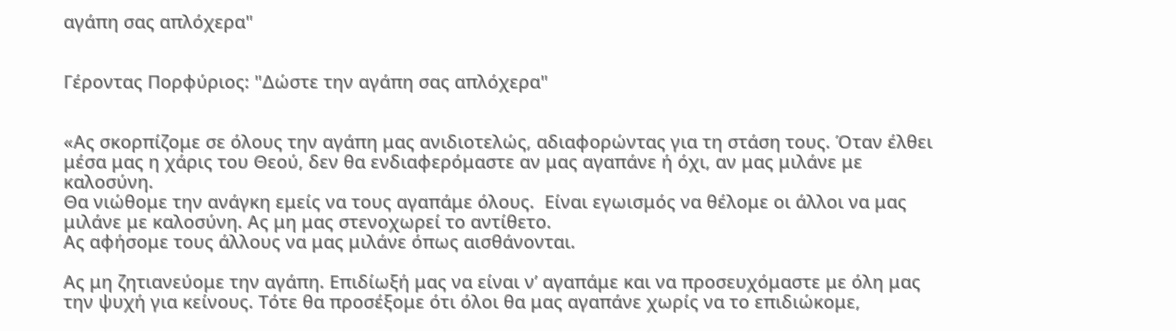αγάπη σας απλόχερα"


Γέροντας Πορφύριος: "Δώστε την αγάπη σας απλόχερα"


«Ας σκορπίζομε σε όλους την αγάπη μας ανιδιοτελώς, αδιαφορώντας για τη στάση τους. Όταν έλθει μέσα μας η χάρις του Θεού, δεν θα ενδιαφερόμαστε αν μας αγαπάνε ή όχι, αν μας μιλάνε με καλοσύνη.
Θα νιώθομε την ανάγκη εμείς να τους αγαπάμε όλους.  Είναι εγωισμός να θέλομε οι άλλοι να μας μιλάνε με καλοσύνη. Ας μη μας στενοχωρεί το αντίθετο.
Ας αφήσομε τους άλλους να μας μιλάνε όπως αισθάνονται.

Ας μη ζητιανεύομε την αγάπη. Επιδίωξή μας να είναι ν’ αγαπάμε και να προσευχόμαστε με όλη μας την ψυχή για κείνους. Τότε θα προσέξομε ότι όλοι θα μας αγαπάνε χωρίς να το επιδιώκομε,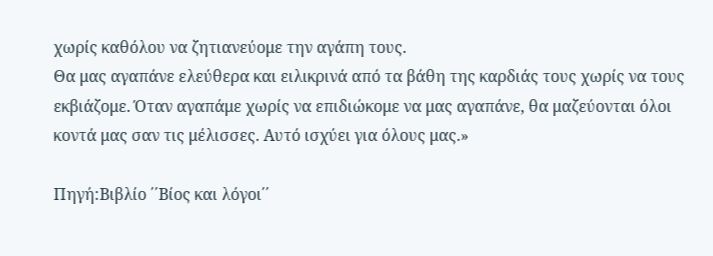χωρίς καθόλου να ζητιανεύομε την αγάπη τους.
Θα μας αγαπάνε ελεύθερα και ειλικρινά από τα βάθη της καρδιάς τους χωρίς να τους εκβιάζομε. Όταν αγαπάμε χωρίς να επιδιώκομε να μας αγαπάνε, θα μαζεύονται όλοι κοντά μας σαν τις μέλισσες. Αυτό ισχύει για όλους μας.»

Πηγή:Βιβλίο ΄΄Βίος και λόγοι΄΄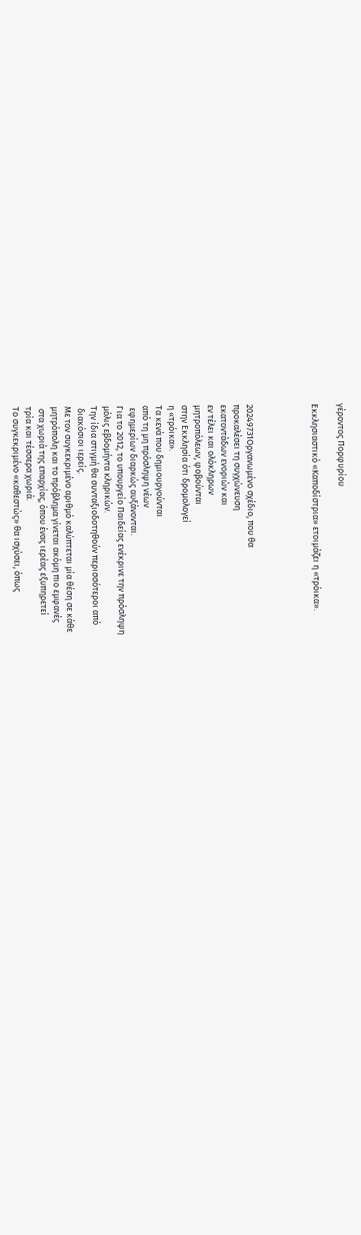γέροντος Πορφυρίου

Εκκλησιαστικό «Καποδίστρια» ετοιμάζει η «τρόικα».




20249731Οργανωμένο σχέδιο, που θα
προκαλέσει τη συγχώνευση
εκατοντάδων ενοριών και
εν τέλει και ολόκληρων
μητροπόλεων, φοβούνται
στην Εκκλησία ότι δρομολογεί
η «τρόικα».
Τα κενά που δημιουργούνται
από τη μη πρόσληψη νέων
 εφημερίων διαρκώς αυξάνονται.
Για το 2012, το υπουργείο Παιδείας ενέκρινε την πρόσληψη
μόλις εβδομήντα κληρικών.
Την ίδια στιγμή θα συνταξιοδοτηθούν περισσότεροι από
 διακόσιοι ιερείς.
Με τον συγκεκριμένο αριθμό καλύπτεται μία θέση σε κάθε
μητρόπολη και το πρόβλημα γίνεται ακόμη πιο εμφανές
 στα χωριά της επαρχίας, όπου ένας ιερέας εξυπηρετεί
τρία και τέσσερα χωριά.
Το συγκεκριμένο «καθεστώς» θα ισχύσει, όπως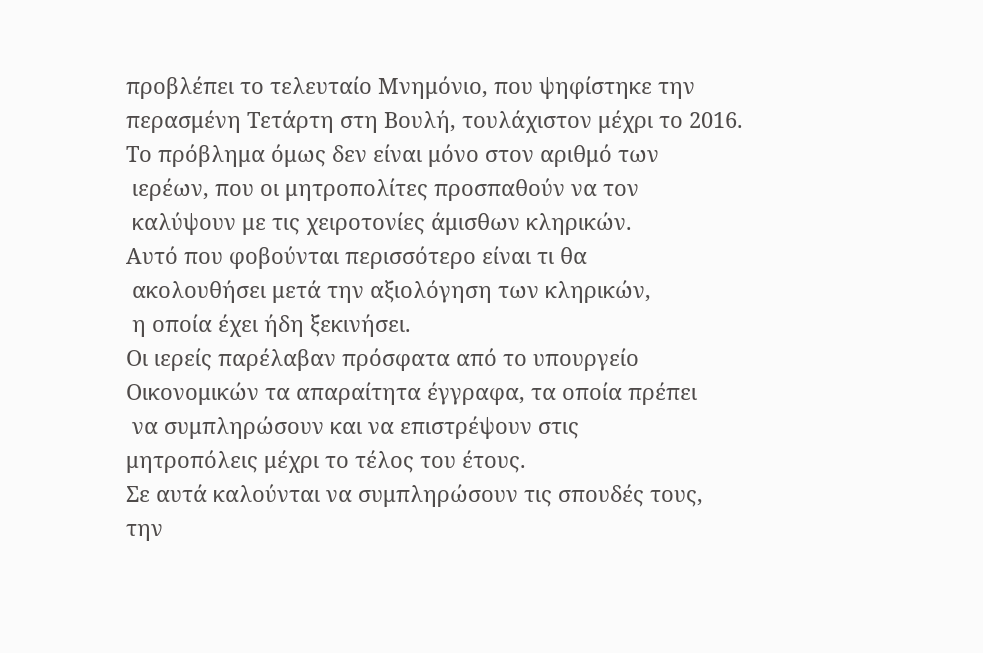προβλέπει το τελευταίο Μνημόνιο, που ψηφίστηκε την
περασμένη Τετάρτη στη Βουλή, τουλάχιστον μέχρι το 2016.
Το πρόβλημα όμως δεν είναι μόνο στον αριθμό των
 ιερέων, που οι μητροπολίτες προσπαθούν να τον
 καλύψουν με τις χειροτονίες άμισθων κληρικών.
Αυτό που φοβούνται περισσότερο είναι τι θα
 ακολουθήσει μετά την αξιολόγηση των κληρικών,
 η οποία έχει ήδη ξεκινήσει.
Οι ιερείς παρέλαβαν πρόσφατα από το υπουργείο
Οικονομικών τα απαραίτητα έγγραφα, τα οποία πρέπει
 να συμπληρώσουν και να επιστρέψουν στις
μητροπόλεις μέχρι το τέλος του έτους.
Σε αυτά καλούνται να συμπληρώσουν τις σπουδές τους,
την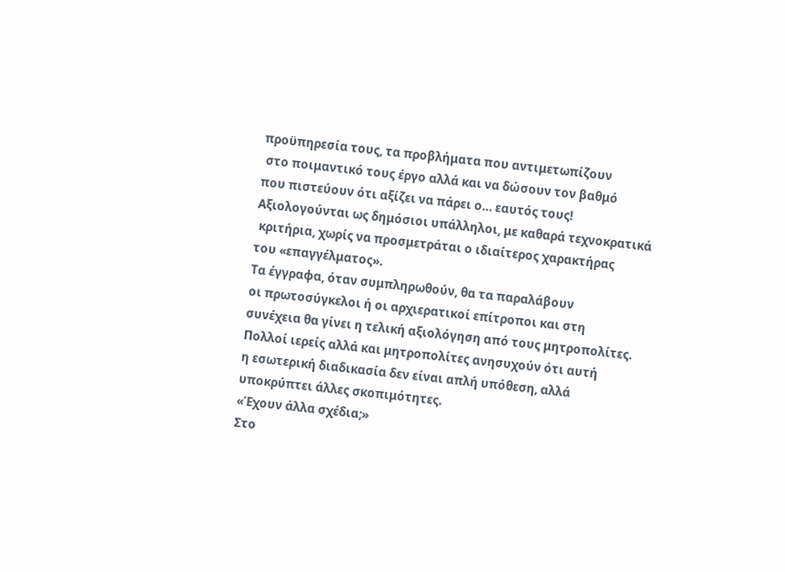προϋπηρεσία τους, τα προβλήματα που αντιμετωπίζουν
 στο ποιμαντικό τους έργο αλλά και να δώσουν τον βαθμό
που πιστεύουν ότι αξίζει να πάρει ο… εαυτός τους!
Αξιολογούνται ως δημόσιοι υπάλληλοι, με καθαρά τεχνοκρατικά
 κριτήρια, χωρίς να προσμετράται ο ιδιαίτερος χαρακτήρας
του «επαγγέλματος».
Τα έγγραφα, όταν συμπληρωθούν, θα τα παραλάβουν
οι πρωτοσύγκελοι ή οι αρχιερατικοί επίτροποι και στη
συνέχεια θα γίνει η τελική αξιολόγηση από τους μητροπολίτες.
Πολλοί ιερείς αλλά και μητροπολίτες ανησυχούν ότι αυτή
η εσωτερική διαδικασία δεν είναι απλή υπόθεση, αλλά
υποκρύπτει άλλες σκοπιμότητες.
«Έχουν άλλα σχέδια;»
Στο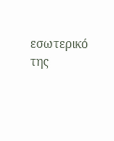εσωτερικό της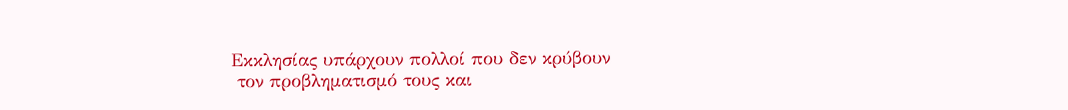Εκκλησίας υπάρχουν πολλοί που δεν κρύβουν
 τον προβληματισμό τους και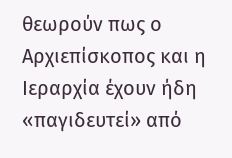θεωρούν πως ο Αρχιεπίσκοπος και η
Ιεραρχία έχουν ήδη «παγιδευτεί» από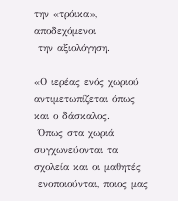την «τρόικα», αποδεχόμενοι
 την αξιολόγηση.

«Ο ιερέας ενός χωριού αντιμετωπίζεται όπως και ο δάσκαλος.
 Όπως στα χωριά συγχωνεύονται τα σχολεία και οι μαθητές
 ενοποιούνται, ποιος μας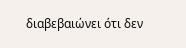διαβεβαιώνει ότι δεν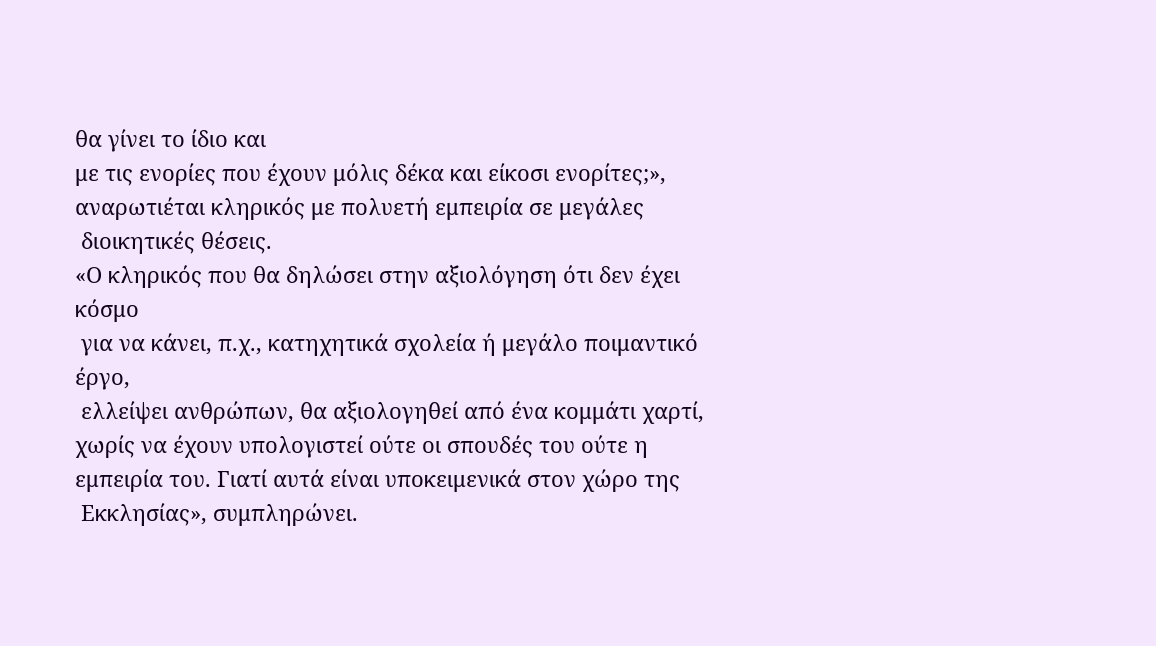θα γίνει το ίδιο και
με τις ενορίες που έχουν μόλις δέκα και είκοσι ενορίτες;»,
αναρωτιέται κληρικός με πολυετή εμπειρία σε μεγάλες
 διοικητικές θέσεις.
«Ο κληρικός που θα δηλώσει στην αξιολόγηση ότι δεν έχει κόσμο
 για να κάνει, π.χ., κατηχητικά σχολεία ή μεγάλο ποιμαντικό έργο,
 ελλείψει ανθρώπων, θα αξιολογηθεί από ένα κομμάτι χαρτί,
χωρίς να έχουν υπολογιστεί ούτε οι σπουδές του ούτε η
εμπειρία του. Γιατί αυτά είναι υποκειμενικά στον χώρο της
 Εκκλησίας», συμπληρώνει.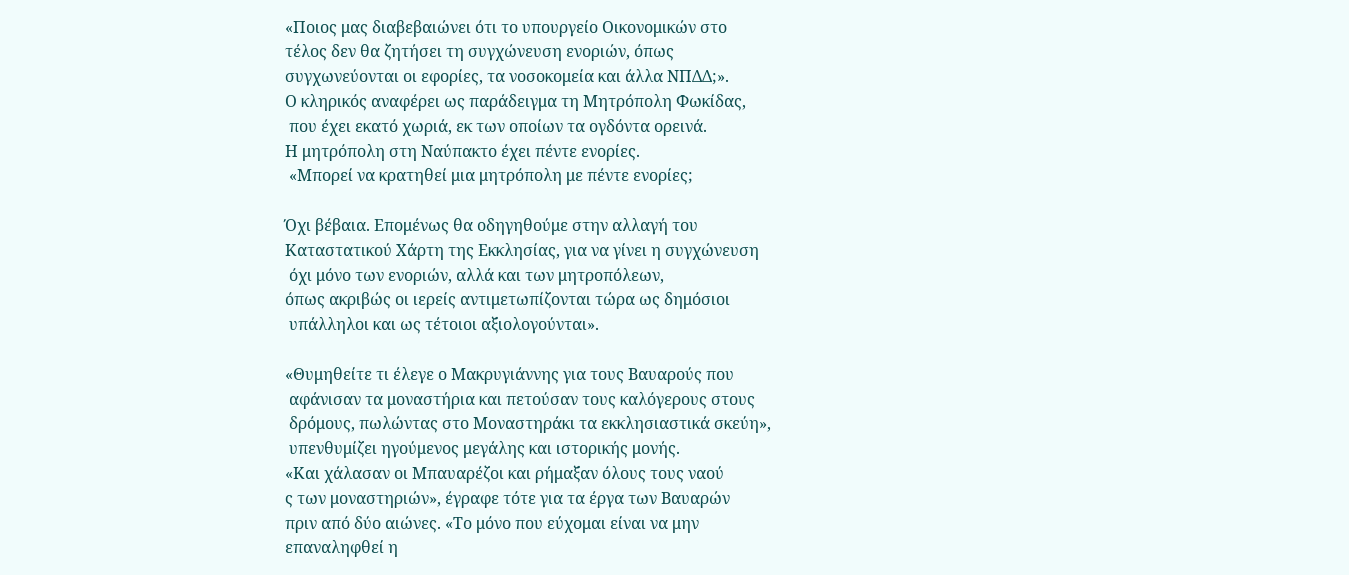«Ποιος μας διαβεβαιώνει ότι το υπουργείο Οικονομικών στο
τέλος δεν θα ζητήσει τη συγχώνευση ενοριών, όπως
συγχωνεύονται οι εφορίες, τα νοσοκομεία και άλλα ΝΠΔΔ;».
Ο κληρικός αναφέρει ως παράδειγμα τη Μητρόπολη Φωκίδας,
 που έχει εκατό χωριά, εκ των οποίων τα ογδόντα ορεινά.
Η μητρόπολη στη Ναύπακτο έχει πέντε ενορίες.
 «Μπορεί να κρατηθεί μια μητρόπολη με πέντε ενορίες;

Όχι βέβαια. Επομένως θα οδηγηθούμε στην αλλαγή του
Καταστατικού Χάρτη της Εκκλησίας, για να γίνει η συγχώνευση
 όχι μόνο των ενοριών, αλλά και των μητροπόλεων,
όπως ακριβώς οι ιερείς αντιμετωπίζονται τώρα ως δημόσιοι
 υπάλληλοι και ως τέτοιοι αξιολογούνται».

«Θυμηθείτε τι έλεγε ο Μακρυγιάννης για τους Βαυαρούς που
 αφάνισαν τα μοναστήρια και πετούσαν τους καλόγερους στους
 δρόμους, πωλώντας στο Μοναστηράκι τα εκκλησιαστικά σκεύη»,
 υπενθυμίζει ηγούμενος μεγάλης και ιστορικής μονής.
«Και χάλασαν οι Μπαυαρέζοι και ρήμαξαν όλους τους ναού
ς των μοναστηριών», έγραφε τότε για τα έργα των Βαυαρών
πριν από δύο αιώνες. «Το μόνο που εύχομαι είναι να μην
επαναληφθεί η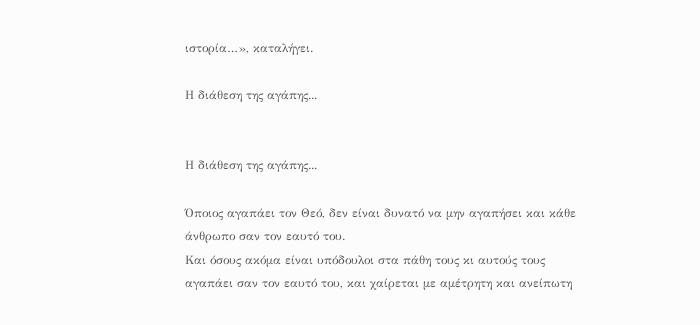ιστορία…», καταλήγει.

Η διάθεση της αγάπης...


Η διάθεση της αγάπης...

Όποιος αγαπάει τον Θεό, δεν είναι δυνατό να μην αγαπήσει και κάθε άνθρωπο σαν τον εαυτό του.
Και όσους ακόμα είναι υπόδουλοι στα πάθη τους κι αυτούς τους αγαπάει σαν τον εαυτό του, και χαίρεται με αμέτρητη και ανείπωτη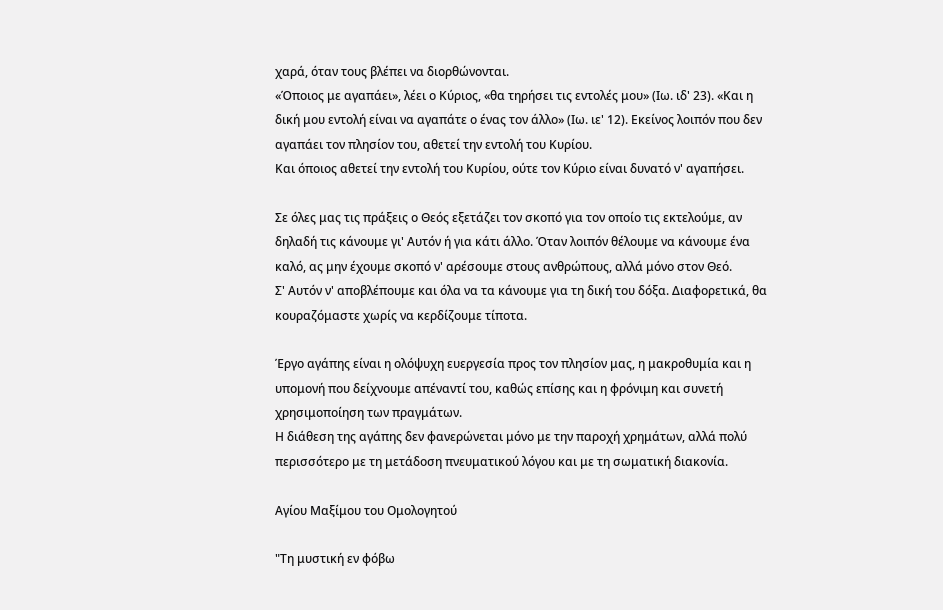χαρά, όταν τους βλέπει να διορθώνονται.
«Όποιος με αγαπάει», λέει ο Κύριος, «θα τηρήσει τις εντολές μου» (Ιω. ιδ' 23). «Και η δική μου εντολή είναι να αγαπάτε ο ένας τον άλλο» (Ιω. ιε' 12). Εκείνος λοιπόν που δεν αγαπάει τον πλησίον του, αθετεί την εντολή του Κυρίου.
Και όποιος αθετεί την εντολή του Κυρίου, ούτε τον Κύριο είναι δυνατό ν' αγαπήσει.

Σε όλες μας τις πράξεις ο Θεός εξετάζει τον σκοπό για τον οποίο τις εκτελούμε, αν δηλαδή τις κάνουμε γι' Αυτόν ή για κάτι άλλο. Όταν λοιπόν θέλουμε να κάνουμε ένα καλό, ας μην έχουμε σκοπό ν' αρέσουμε στους ανθρώπους, αλλά μόνο στον Θεό.
Σ' Αυτόν ν' αποβλέπουμε και όλα να τα κάνουμε για τη δική του δόξα. Διαφορετικά, θα κουραζόμαστε χωρίς να κερδίζουμε τίποτα.

Έργο αγάπης είναι η ολόψυχη ευεργεσία προς τον πλησίον μας, η μακροθυμία και η υπομονή που δείχνουμε απέναντί του, καθώς επίσης και η φρόνιμη και συνετή χρησιμοποίηση των πραγμάτων.
Η διάθεση της αγάπης δεν φανερώνεται μόνο με την παροχή χρημάτων, αλλά πολύ περισσότερο με τη μετάδοση πνευματικού λόγου και με τη σωματική διακονία.

Aγίου Μαξίμου του Ομολογητού

"Τη μυστική εν φόβω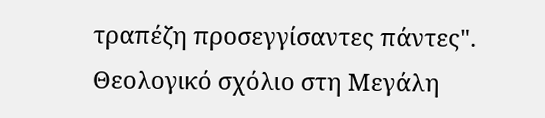τραπέζη προσεγγίσαντες πάντες". Θεολογικό σχόλιο στη Μεγάλη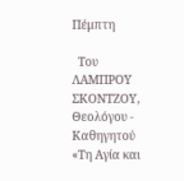Πέμπτη

  Του ΛΑΜΠΡΟΥ ΣΚΟΝΤΖΟΥ, Θεολόγου - Καθηγητού «Τη Αγία και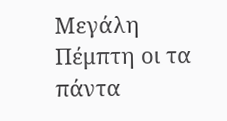Μεγάλη Πέμπτη οι τα πάντα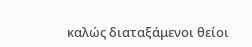καλώς διαταξάμενοι θείοι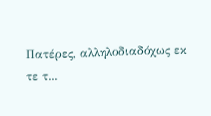Πατέρες, αλληλοδιαδόχως εκ τε τ...